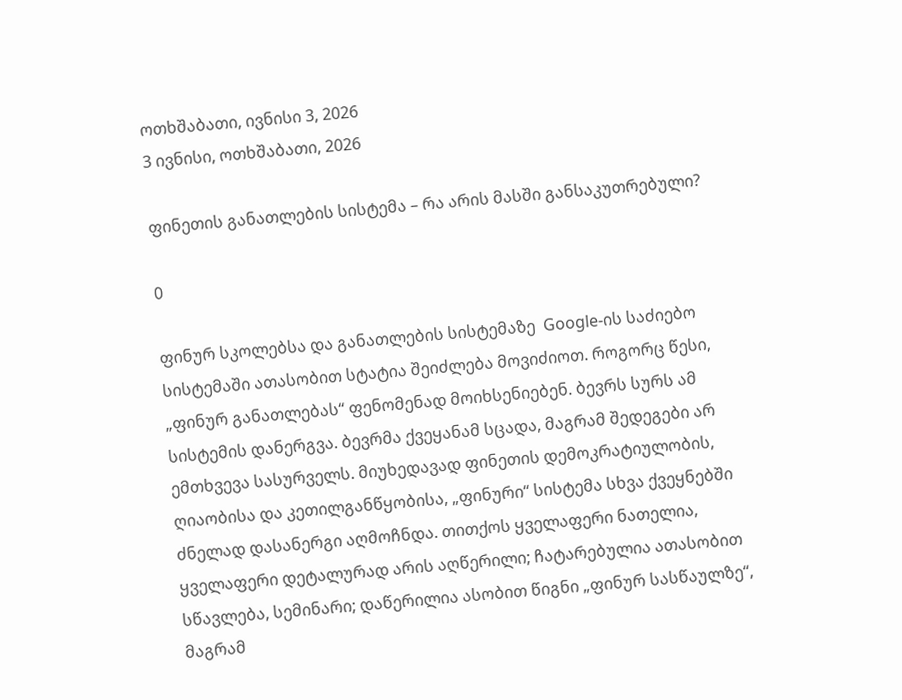ოთხშაბათი, ივნისი 3, 2026
3 ივნისი, ოთხშაბათი, 2026

ფინეთის განათლების სისტემა – რა არის მასში განსაკუთრებული?

0

ფინურ სკოლებსა და განათლების სისტემაზე  Google-ის საძიებო სისტემაში ათასობით სტატია შეიძლება მოვიძიოთ. როგორც წესი, „ფინურ განათლებას“ ფენომენად მოიხსენიებენ. ბევრს სურს ამ სისტემის დანერგვა. ბევრმა ქვეყანამ სცადა, მაგრამ შედეგები არ ემთხვევა სასურველს. მიუხედავად ფინეთის დემოკრატიულობის, ღიაობისა და კეთილგანწყობისა, „ფინური“ სისტემა სხვა ქვეყნებში ძნელად დასანერგი აღმოჩნდა. თითქოს ყველაფერი ნათელია, ყველაფერი დეტალურად არის აღწერილი; ჩატარებულია ათასობით სწავლება, სემინარი; დაწერილია ასობით წიგნი „ფინურ სასწაულზე“, მაგრამ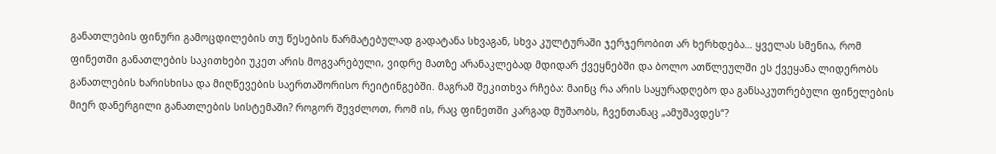განათლების ფინური გამოცდილების თუ წესების წარმატებულად გადატანა სხვაგან, სხვა კულტურაში ჯერჯერობით არ ხერხდება… ყველას სმენია, რომ ფინეთში განათლების საკითხები უკეთ არის მოგვარებული, ვიდრე მათზე არანაკლებად მდიდარ ქვეყნებში და ბოლო ათწლეულში ეს ქვეყანა ლიდერობს განათლების ხარისხისა და მიღწევების საერთაშორისო რეიტინგებში. მაგრამ შეკითხვა რჩება: მაინც რა არის საყურადღებო და განსაკუთრებული ფინელების მიერ დანერგილი განათლების სისტემაში? როგორ შევძლოთ, რომ ის, რაც ფინეთში კარგად მუშაობს, ჩვენთანაც „ამუშავდეს“?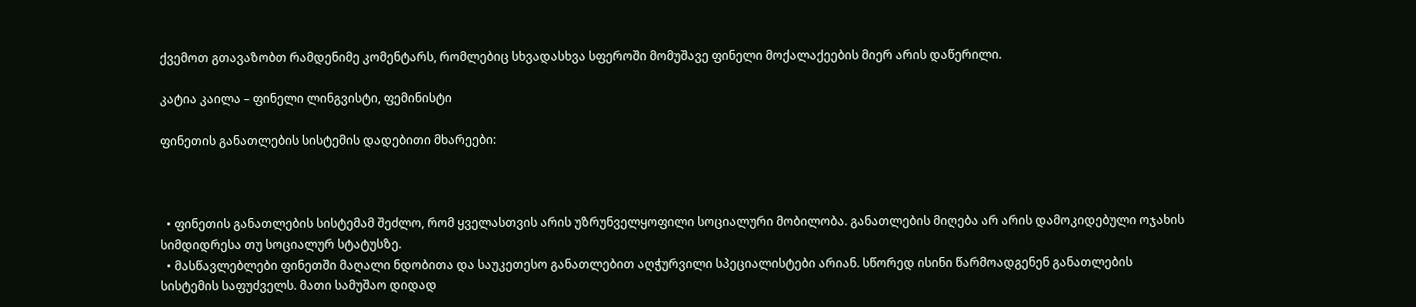ქვემოთ გთავაზობთ რამდენიმე კომენტარს, რომლებიც სხვადასხვა სფეროში მომუშავე ფინელი მოქალაქეების მიერ არის დაწერილი.

კატია კაილა – ფინელი ლინგვისტი, ფემინისტი

ფინეთის განათლების სისტემის დადებითი მხარეები:



  • ფინეთის განათლების სისტემამ შეძლო, რომ ყველასთვის არის უზრუნველყოფილი სოციალური მობილობა. განათლების მიღება არ არის დამოკიდებული ოჯახის სიმდიდრესა თუ სოციალურ სტატუსზე.
  • მასწავლებლები ფინეთში მაღალი ნდობითა და საუკეთესო განათლებით აღჭურვილი სპეციალისტები არიან. სწორედ ისინი წარმოადგენენ განათლების სისტემის საფუძველს. მათი სამუშაო დიდად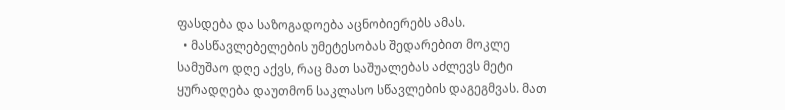ფასდება და საზოგადოება აცნობიერებს ამას.
  • მასწავლებელების უმეტესობას შედარებით მოკლე სამუშაო დღე აქვს, რაც მათ საშუალებას აძლევს მეტი ყურადღება დაუთმონ საკლასო სწავლების დაგეგმვას. მათ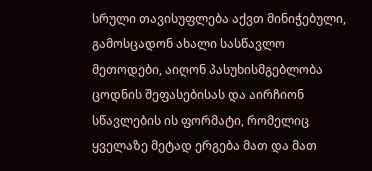სრული თავისუფლება აქვთ მინიჭებული, გამოსცადონ ახალი სასწავლო მეთოდები, აიღონ პასუხისმგებლობა ცოდნის შეფასებისას და აირჩიონ სწავლების ის ფორმატი, რომელიც ყველაზე მეტად ერგება მათ და მათ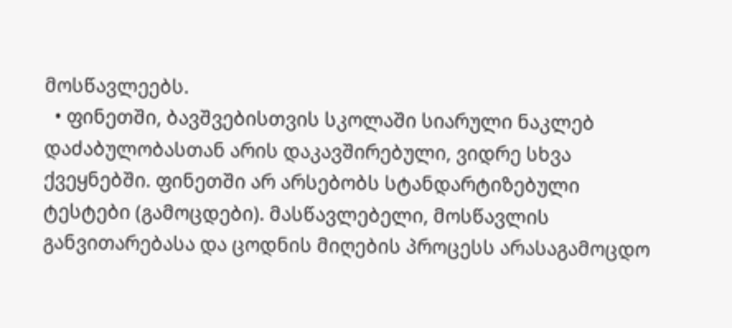მოსწავლეებს.
  • ფინეთში, ბავშვებისთვის სკოლაში სიარული ნაკლებ დაძაბულობასთან არის დაკავშირებული, ვიდრე სხვა ქვეყნებში. ფინეთში არ არსებობს სტანდარტიზებული ტესტები (გამოცდები). მასწავლებელი, მოსწავლის განვითარებასა და ცოდნის მიღების პროცესს არასაგამოცდო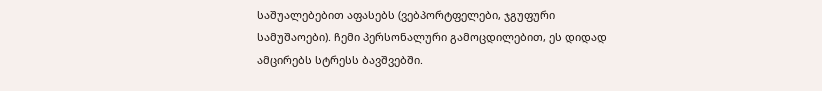საშუალებებით აფასებს (ვებპორტფელები, ჯგუფური სამუშაოები). ჩემი პერსონალური გამოცდილებით, ეს დიდად ამცირებს სტრესს ბავშვებში.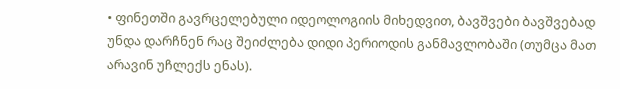• ფინეთში გავრცელებული იდეოლოგიის მიხედვით, ბავშვები ბავშვებად უნდა დარჩნენ რაც შეიძლება დიდი პერიოდის განმავლობაში (თუმცა მათ არავინ უჩლექს ენას).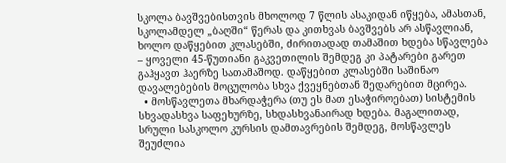სკოლა ბავშვებისთვის მხოლოდ 7 წლის ასაკიდან იწყება, ამასთან, სკოლამდელ „ბაღში“ წერას და კითხვას ბავშვებს არ ასწავლიან, ხოლო დაწყებით კლასებში, ძირითადად თამაშით ხდება სწავლება – ყოველი 45-წუთიანი გაკვეთილის შემდეგ კი პატარები გარეთ გაჰყავთ ჰაერზე სათამაშოდ. დაწყებით კლასებში საშინაო დავალებების მოცულობა სხვა ქვეყნებთან შედარებით მცირეა.
  • მოსწავლეთა მხარდაჭერა (თუ ეს მათ ესაჭიროებათ) სისტემის სხვადასხვა საფეხურზე, სხდასხვანაირად ხდება. მაგალითად, სრული სასკოლო კურსის დამთავრების შემდეგ, მოსწავლეს შეუძლია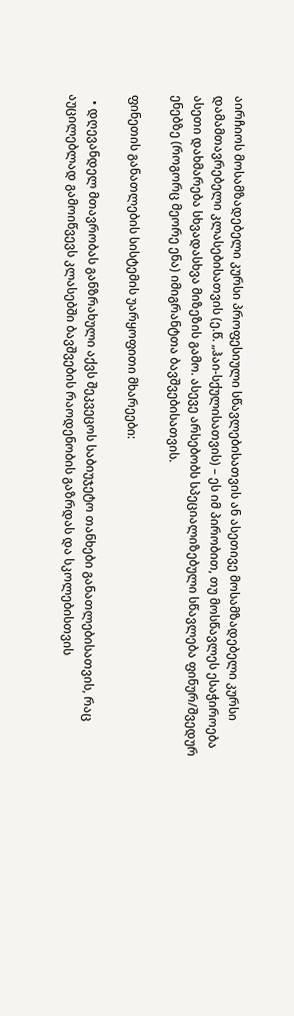აირჩიოს მოსამზადებელი კურსი პროფესიული სწავლებისათვის ან ასეთივე მოსამზადებელი კურსი დამამთავრებელი კლასებისათვის (ე.წ. „ჰაი-სქულისათვის) – ეს იმ პირობით, თუ მოსწავლეს ესაჭიროება ასეთი დახმარება სხვადასხვა მიზეზის გამო. ასევე არსებობს სპეციალიზებული სწავლება ფინურ/შვედურ ენებზე (როგორც მეორე ენა) იმიგრანტთა ბავშვებისათვის.

ფინეთის განათლების სისტემის უარყოფითი მხარეები:

  • დღევანდელ მთავრობას განზრახული აქვს შეკვეცოს საბიუჯეტო თანხები განათლებისათვის, რაც აუცილებლად გამოიწვევს კლასებში ბავშვების რაოდენობის გაზრდას და სკოლებისთვის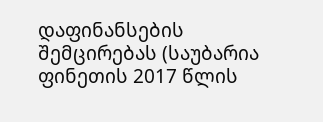დაფინანსების შემცირებას (საუბარია ფინეთის 2017 წლის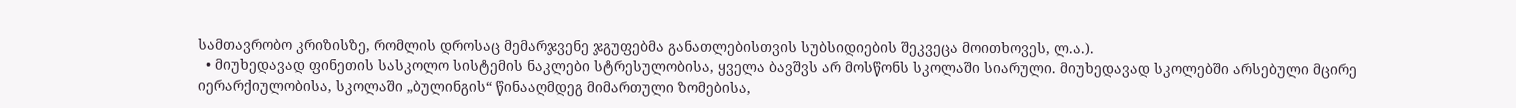სამთავრობო კრიზისზე, რომლის დროსაც მემარჯვენე ჯგუფებმა განათლებისთვის სუბსიდიების შეკვეცა მოითხოვეს, ლ.ა.).
  • მიუხედავად ფინეთის სასკოლო სისტემის ნაკლები სტრესულობისა, ყველა ბავშვს არ მოსწონს სკოლაში სიარული. მიუხედავად სკოლებში არსებული მცირე იერარქიულობისა, სკოლაში „ბულინგის“ წინააღმდეგ მიმართული ზომებისა,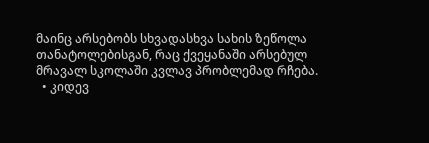მაინც არსებობს სხვადასხვა სახის ზეწოლა თანატოლებისგან, რაც ქვეყანაში არსებულ მრავალ სკოლაში კვლავ პრობლემად რჩება.
  • კიდევ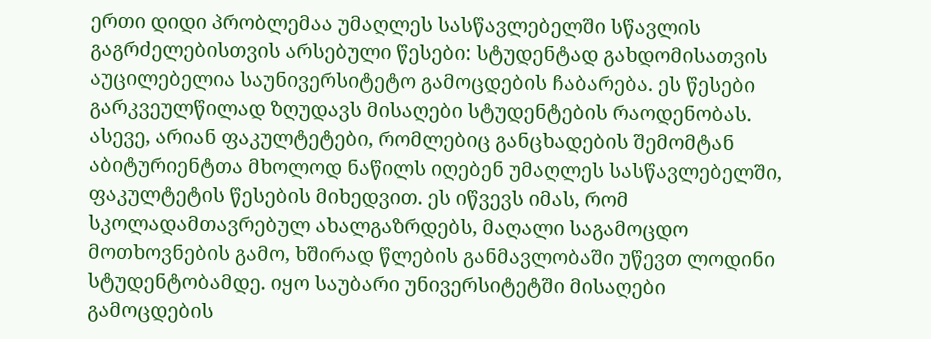ერთი დიდი პრობლემაა უმაღლეს სასწავლებელში სწავლის გაგრძელებისთვის არსებული წესები: სტუდენტად გახდომისათვის აუცილებელია საუნივერსიტეტო გამოცდების ჩაბარება. ეს წესები გარკვეულწილად ზღუდავს მისაღები სტუდენტების რაოდენობას. ასევე, არიან ფაკულტეტები, რომლებიც განცხადების შემომტან აბიტურიენტთა მხოლოდ ნაწილს იღებენ უმაღლეს სასწავლებელში, ფაკულტეტის წესების მიხედვით. ეს იწვევს იმას, რომ სკოლადამთავრებულ ახალგაზრდებს, მაღალი საგამოცდო მოთხოვნების გამო, ხშირად წლების განმავლობაში უწევთ ლოდინი სტუდენტობამდე. იყო საუბარი უნივერსიტეტში მისაღები გამოცდების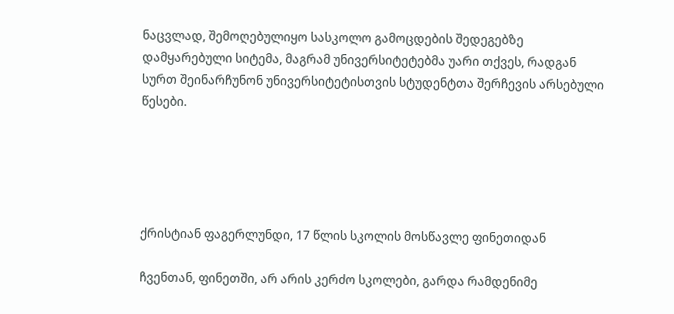ნაცვლად, შემოღებულიყო სასკოლო გამოცდების შედეგებზე დამყარებული სიტემა, მაგრამ უნივერსიტეტებმა უარი თქვეს, რადგან სურთ შეინარჩუნონ უნივერსიტეტისთვის სტუდენტთა შერჩევის არსებული წესები.





ქრისტიან ფაგერლუნდი, 17 წლის სკოლის მოსწავლე ფინეთიდან

ჩვენთან, ფინეთში, არ არის კერძო სკოლები, გარდა რამდენიმე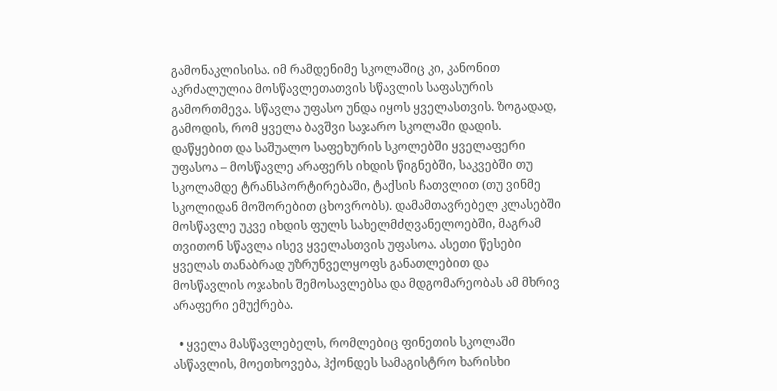გამონაკლისისა. იმ რამდენიმე სკოლაშიც კი, კანონით აკრძალულია მოსწავლეთათვის სწავლის საფასურის გამორთმევა. სწავლა უფასო უნდა იყოს ყველასთვის. ზოგადად, გამოდის, რომ ყველა ბავშვი საჯარო სკოლაში დადის. დაწყებით და საშუალო საფეხურის სკოლებში ყველაფერი უფასოა – მოსწავლე არაფერს იხდის წიგნებში, საკვებში თუ სკოლამდე ტრანსპორტირებაში, ტაქსის ჩათვლით (თუ ვინმე სკოლიდან მოშორებით ცხოვრობს). დამამთავრებელ კლასებში მოსწავლე უკვე იხდის ფულს სახელმძღვანელოებში, მაგრამ თვითონ სწავლა ისევ ყველასთვის უფასოა. ასეთი წესები ყველას თანაბრად უზრუნველყოფს განათლებით და მოსწავლის ოჯახის შემოსავლებსა და მდგომარეობას ამ მხრივ არაფერი ემუქრება.

  • ყველა მასწავლებელს, რომლებიც ფინეთის სკოლაში ასწავლის, მოეთხოვება, ჰქონდეს სამაგისტრო ხარისხი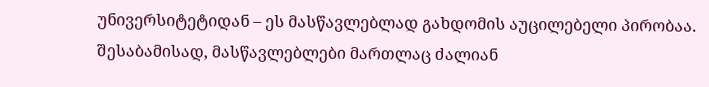უნივერსიტეტიდან – ეს მასწავლებლად გახდომის აუცილებელი პირობაა. შესაბამისად, მასწავლებლები მართლაც ძალიან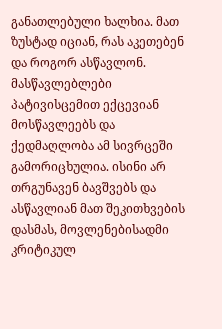განათლებული ხალხია. მათ ზუსტად იციან, რას აკეთებენ და როგორ ასწავლონ. მასწავლებლები პატივისცემით ექცევიან მოსწავლეებს და ქედმაღლობა ამ სივრცეში გამორიცხულია. ისინი არ თრგუნავენ ბავშვებს და ასწავლიან მათ შეკითხვების დასმას, მოვლენებისადმი კრიტიკულ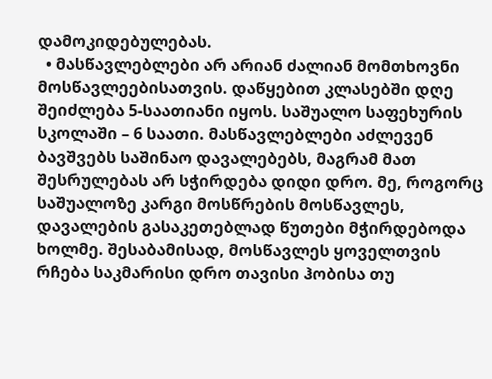დამოკიდებულებას.
  • მასწავლებლები არ არიან ძალიან მომთხოვნი მოსწავლეებისათვის. დაწყებით კლასებში დღე შეიძლება 5-საათიანი იყოს. საშუალო საფეხურის სკოლაში – 6 საათი. მასწავლებლები აძლევენ ბავშვებს საშინაო დავალებებს, მაგრამ მათ შესრულებას არ სჭირდება დიდი დრო. მე, როგორც საშუალოზე კარგი მოსწრების მოსწავლეს, დავალების გასაკეთებლად წუთები მჭირდებოდა ხოლმე. შესაბამისად, მოსწავლეს ყოველთვის რჩება საკმარისი დრო თავისი ჰობისა თუ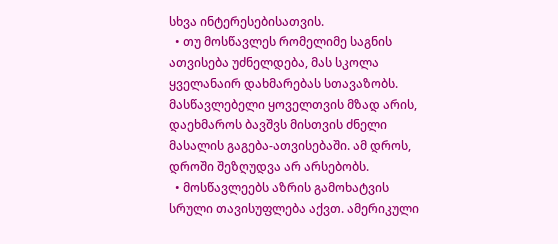სხვა ინტერესებისათვის.
  • თუ მოსწავლეს რომელიმე საგნის ათვისება უძნელდება, მას სკოლა ყველანაირ დახმარებას სთავაზობს. მასწავლებელი ყოველთვის მზად არის, დაეხმაროს ბავშვს მისთვის ძნელი მასალის გაგება-ათვისებაში. ამ დროს, დროში შეზღუდვა არ არსებობს.
  • მოსწავლეებს აზრის გამოხატვის სრული თავისუფლება აქვთ. ამერიკული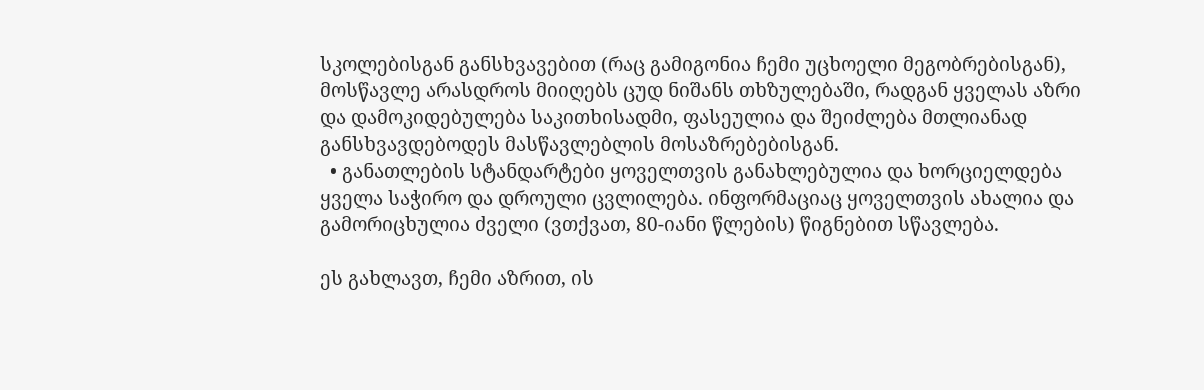სკოლებისგან განსხვავებით (რაც გამიგონია ჩემი უცხოელი მეგობრებისგან), მოსწავლე არასდროს მიიღებს ცუდ ნიშანს თხზულებაში, რადგან ყველას აზრი და დამოკიდებულება საკითხისადმი, ფასეულია და შეიძლება მთლიანად განსხვავდებოდეს მასწავლებლის მოსაზრებებისგან.
  • განათლების სტანდარტები ყოველთვის განახლებულია და ხორციელდება ყველა საჭირო და დროული ცვლილება. ინფორმაციაც ყოველთვის ახალია და გამორიცხულია ძველი (ვთქვათ, 80-იანი წლების) წიგნებით სწავლება.

ეს გახლავთ, ჩემი აზრით, ის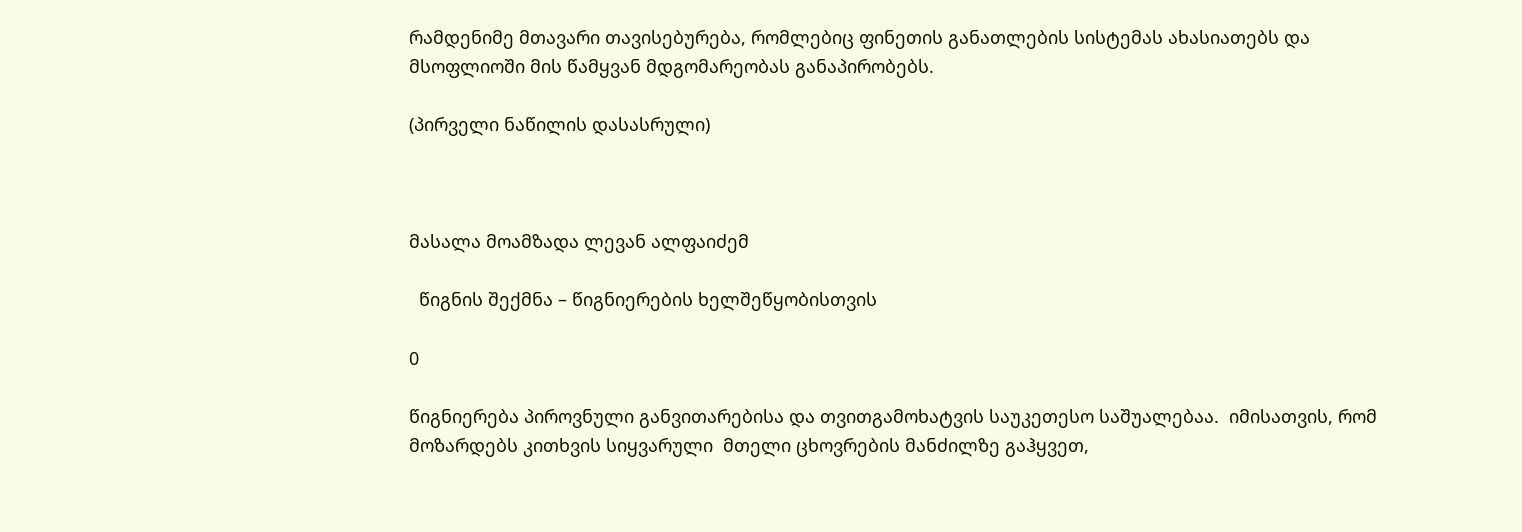რამდენიმე მთავარი თავისებურება, რომლებიც ფინეთის განათლების სისტემას ახასიათებს და მსოფლიოში მის წამყვან მდგომარეობას განაპირობებს.

(პირველი ნაწილის დასასრული)



მასალა მოამზადა ლევან ალფაიძემ

  წიგნის შექმნა – წიგნიერების ხელშეწყობისთვის

0

წიგნიერება პიროვნული განვითარებისა და თვითგამოხატვის საუკეთესო საშუალებაა.  იმისათვის, რომ მოზარდებს კითხვის სიყვარული  მთელი ცხოვრების მანძილზე გაჰყვეთ,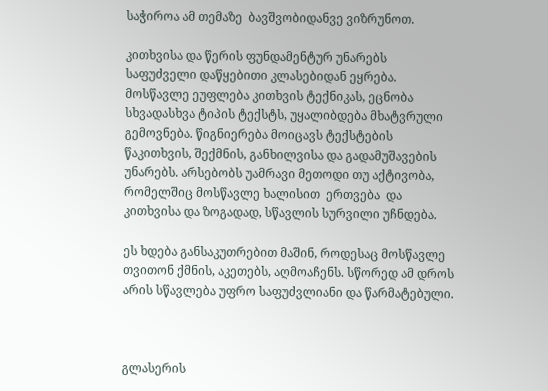საჭიროა ამ თემაზე  ბავშვობიდანვე ვიზრუნოთ.

კითხვისა და წერის ფუნდამენტურ უნარებს საფუძველი დაწყებითი კლასებიდან ეყრება.  მოსწავლე ეუფლება კითხვის ტექნიკას, ეცნობა სხვადასხვა ტიპის ტექსტს, უყალიბდება მხატვრული გემოვნება. წიგნიერება მოიცავს ტექსტების წაკითხვის, შექმნის, განხილვისა და გადამუშავების უნარებს. არსებობს უამრავი მეთოდი თუ აქტივობა, რომელშიც მოსწავლე ხალისით  ერთვება  და   კითხვისა და ზოგადად, სწავლის სურვილი უჩნდება.

ეს ხდება განსაკუთრებით მაშინ, როდესაც მოსწავლე თვითონ ქმნის, აკეთებს, აღმოაჩენს. სწორედ ამ დროს არის სწავლება უფრო საფუძვლიანი და წარმატებული.



გლასერის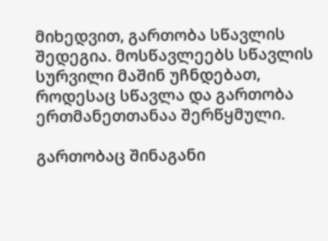მიხედვით, გართობა სწავლის შედეგია. მოსწავლეებს სწავლის სურვილი მაშინ უჩნდებათ, როდესაც სწავლა და გართობა ერთმანეთთანაა შერწყმული.

გართობაც შინაგანი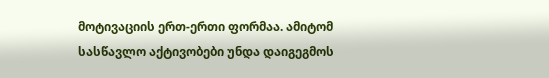მოტივაციის ერთ-ერთი ფორმაა. ამიტომ სასწავლო აქტივობები უნდა დაიგეგმოს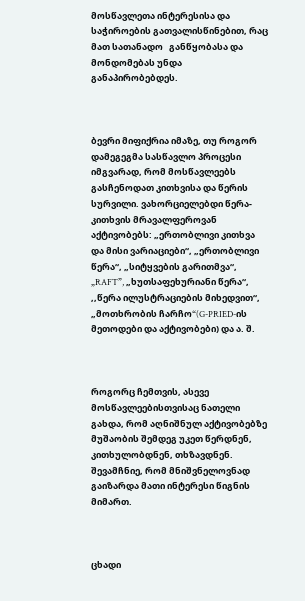მოსწავლეთა ინტერესისა და საჭიროების გათვალისწინებით, რაც მათ სათანადო   განწყობასა და მონდომებას უნდა განაპირობებდეს.



ბევრი მიფიქრია იმაზე, თუ როგორ დამეგეგმა სასწავლო პროცესი იმგვარად, რომ მოსწავლეებს გასჩენოდათ კითხვისა და წერის სურვილი. ვახორციელებდი წერა-კითხვის მრავალფეროვან აქტივობებს: „ერთობლივი კითხვა და მისი ვარიაციები“, „ერთობლივი წერა“, „სიტყვების გარითმვა“, „RAFT”, „ხუთსაფეხურიანი წერა“, ,,წერა ილუსტრაციების მიხედვით“, „მოთხრობის ჩარჩო“(G-PRIED-ის მეთოდები და აქტივობები) და ა. შ.



როგორც ჩემთვის, ასევე მოსწავლეებისთვისაც ნათელი გახდა, რომ აღნიშნულ აქტივობებზე მუშაობის შემდეგ უკეთ წერდნენ, კითხულობდნენ, თხზავდნენ. შევამჩნიე, რომ მნიშვნელოვნად გაიზარდა მათი ინტერესი წიგნის მიმართ.



ცხადი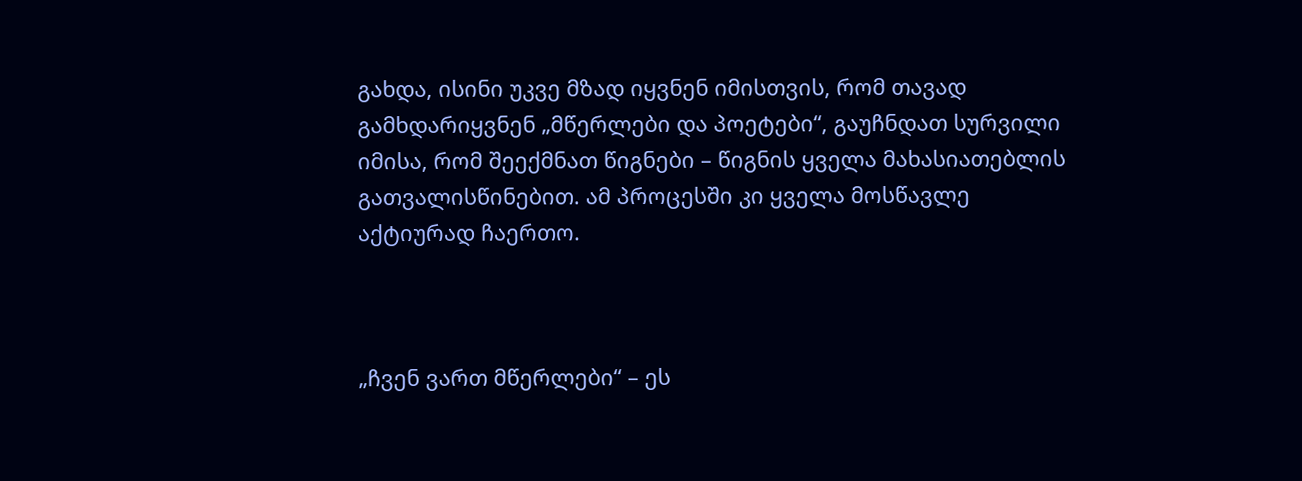გახდა, ისინი უკვე მზად იყვნენ იმისთვის, რომ თავად გამხდარიყვნენ „მწერლები და პოეტები“, გაუჩნდათ სურვილი იმისა, რომ შეექმნათ წიგნები – წიგნის ყველა მახასიათებლის  გათვალისწინებით. ამ პროცესში კი ყველა მოსწავლე აქტიურად ჩაერთო.



„ჩვენ ვართ მწერლები“ – ეს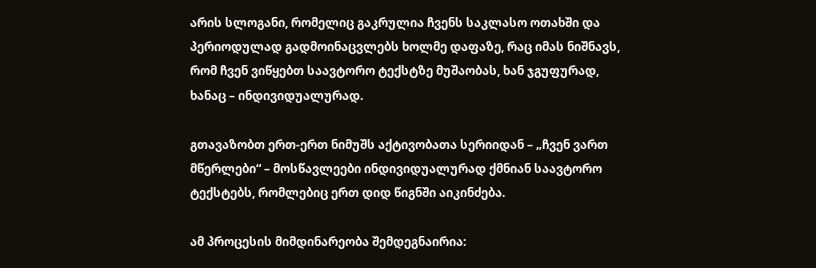არის სლოგანი, რომელიც გაკრულია ჩვენს საკლასო ოთახში და პერიოდულად გადმოინაცვლებს ხოლმე დაფაზე, რაც იმას ნიშნავს, რომ ჩვენ ვიწყებთ საავტორო ტექსტზე მუშაობას, ხან ჯგუფურად, ხანაც – ინდივიდუალურად.

გთავაზობთ ერთ-ერთ ნიმუშს აქტივობათა სერიიდან – „ჩვენ ვართ მწერლები“ – მოსწავლეები ინდივიდუალურად ქმნიან საავტორო ტექსტებს, რომლებიც ერთ დიდ წიგნში აიკინძება.

ამ პროცესის მიმდინარეობა შემდეგნაირია: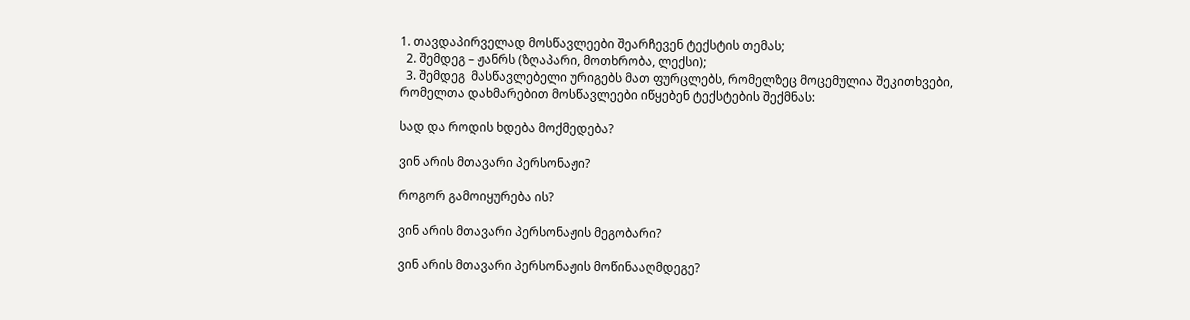1. თავდაპირველად მოსწავლეები შეარჩევენ ტექსტის თემას;
  2. შემდეგ – ჟანრს (ზღაპარი, მოთხრობა, ლექსი);
  3. შემდეგ  მასწავლებელი ურიგებს მათ ფურცლებს, რომელზეც მოცემულია შეკითხვები, რომელთა დახმარებით მოსწავლეები იწყებენ ტექსტების შექმნას:

სად და როდის ხდება მოქმედება?

ვინ არის მთავარი პერსონაჟი?

როგორ გამოიყურება ის?

ვინ არის მთავარი პერსონაჟის მეგობარი?

ვინ არის მთავარი პერსონაჟის მოწინააღმდეგე?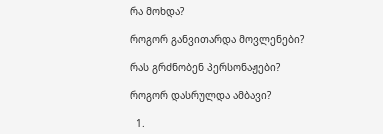რა მოხდა?

როგორ განვითარდა მოვლენები?

რას გრძნობენ პერსონაჟები?

როგორ დასრულდა ამბავი?

  1.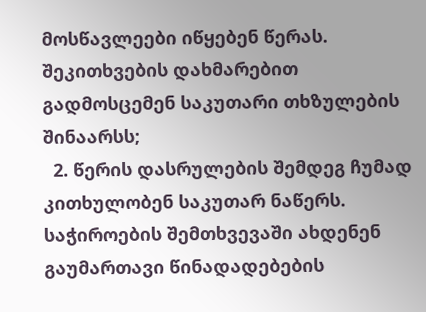მოსწავლეები იწყებენ წერას. შეკითხვების დახმარებით გადმოსცემენ საკუთარი თხზულების შინაარსს;
  2. წერის დასრულების შემდეგ ჩუმად კითხულობენ საკუთარ ნაწერს. საჭიროების შემთხვევაში ახდენენ გაუმართავი წინადადებების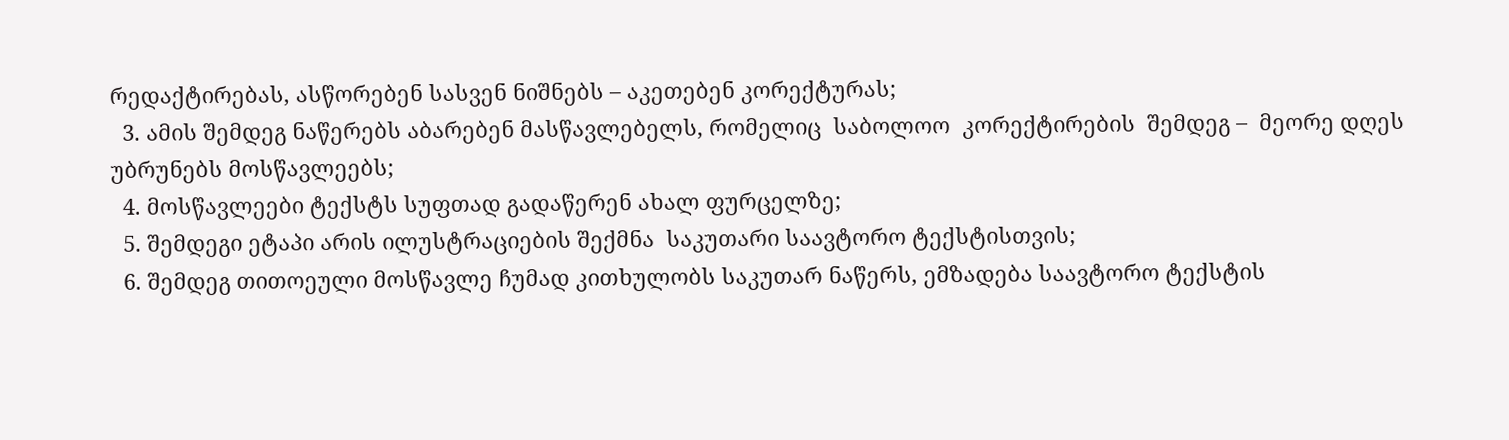რედაქტირებას, ასწორებენ სასვენ ნიშნებს – აკეთებენ კორექტურას;
  3. ამის შემდეგ ნაწერებს აბარებენ მასწავლებელს, რომელიც  საბოლოო  კორექტირების  შემდეგ –  მეორე დღეს უბრუნებს მოსწავლეებს;
  4. მოსწავლეები ტექსტს სუფთად გადაწერენ ახალ ფურცელზე;
  5. შემდეგი ეტაპი არის ილუსტრაციების შექმნა  საკუთარი საავტორო ტექსტისთვის;
  6. შემდეგ თითოეული მოსწავლე ჩუმად კითხულობს საკუთარ ნაწერს, ემზადება საავტორო ტექსტის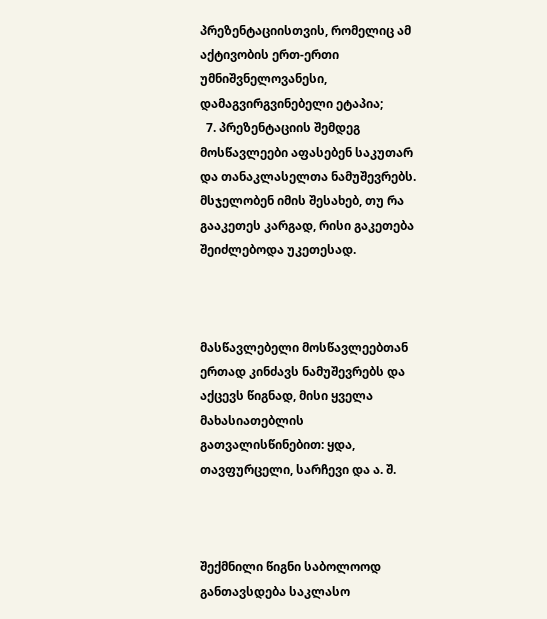პრეზენტაციისთვის, რომელიც ამ აქტივობის ერთ-ერთი უმნიშვნელოვანესი, დამაგვირგვინებელი ეტაპია;
  7. პრეზენტაციის შემდეგ მოსწავლეები აფასებენ საკუთარ და თანაკლასელთა ნამუშევრებს. მსჯელობენ იმის შესახებ, თუ რა გააკეთეს კარგად, რისი გაკეთება შეიძლებოდა უკეთესად.



მასწავლებელი მოსწავლეებთან ერთად კინძავს ნამუშევრებს და აქცევს წიგნად, მისი ყველა მახასიათებლის გათვალისწინებით: ყდა, თავფურცელი, სარჩევი და ა. შ.



შექმნილი წიგნი საბოლოოდ განთავსდება საკლასო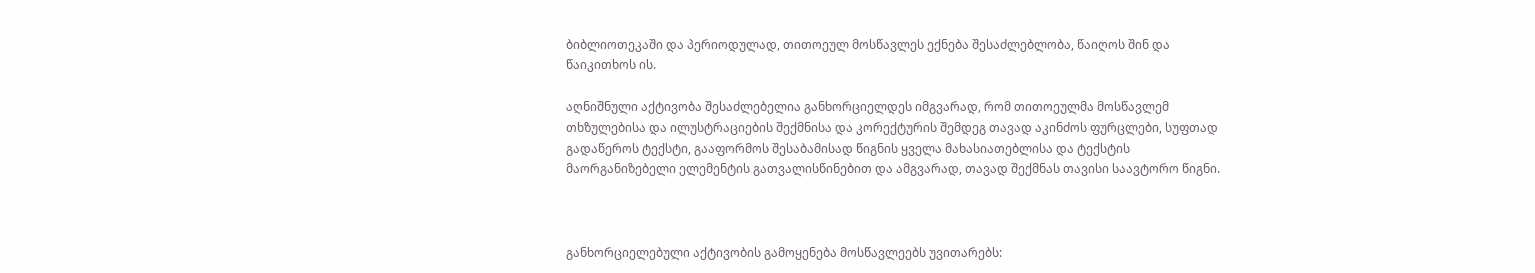ბიბლიოთეკაში და პერიოდულად, თითოეულ მოსწავლეს ექნება შესაძლებლობა, წაიღოს შინ და წაიკითხოს ის.

აღნიშნული აქტივობა შესაძლებელია განხორციელდეს იმგვარად, რომ თითოეულმა მოსწავლემ თხზულებისა და ილუსტრაციების შექმნისა და კორექტურის შემდეგ თავად აკინძოს ფურცლები, სუფთად გადაწეროს ტექსტი, გააფორმოს შესაბამისად წიგნის ყველა მახასიათებლისა და ტექსტის მაორგანიზებელი ელემენტის გათვალისწინებით და ამგვარად, თავად შექმნას თავისი საავტორო წიგნი.



განხორციელებული აქტივობის გამოყენება მოსწავლეებს უვითარებს: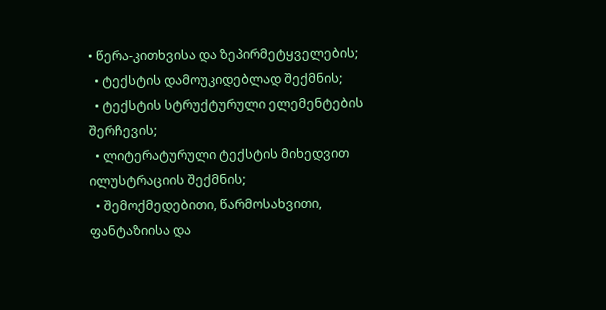• წერა-კითხვისა და ზეპირმეტყველების;
  • ტექსტის დამოუკიდებლად შექმნის;
  • ტექსტის სტრუქტურული ელემენტების შერჩევის;
  • ლიტერატურული ტექსტის მიხედვით ილუსტრაციის შექმნის;
  • შემოქმედებითი, წარმოსახვითი, ფანტაზიისა და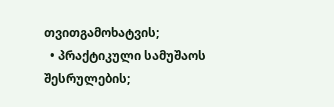თვითგამოხატვის;
  • პრაქტიკული სამუშაოს შესრულების;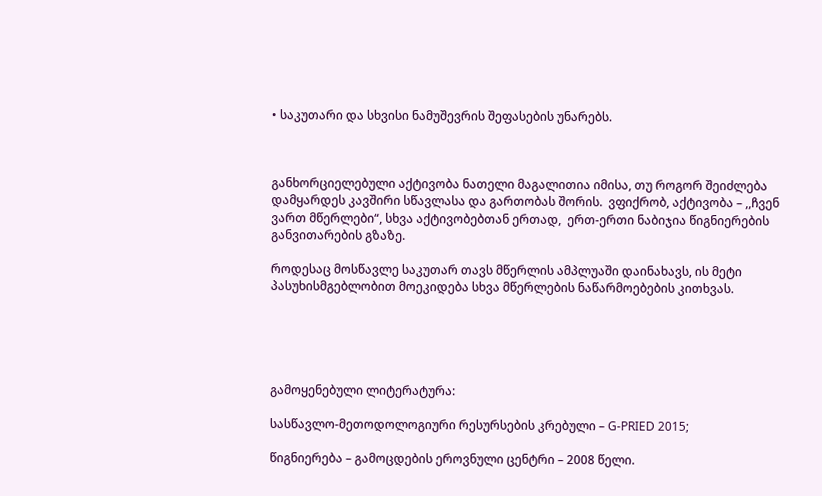• საკუთარი და სხვისი ნამუშევრის შეფასების უნარებს.



განხორციელებული აქტივობა ნათელი მაგალითია იმისა, თუ როგორ შეიძლება დამყარდეს კავშირი სწავლასა და გართობას შორის.  ვფიქრობ, აქტივობა – ,,ჩვენ ვართ მწერლები“, სხვა აქტივობებთან ერთად,  ერთ-ერთი ნაბიჯია წიგნიერების განვითარების გზაზე.

როდესაც მოსწავლე საკუთარ თავს მწერლის ამპლუაში დაინახავს, ის მეტი პასუხისმგებლობით მოეკიდება სხვა მწერლების ნაწარმოებების კითხვას.





გამოყენებული ლიტერატურა:

სასწავლო-მეთოდოლოგიური რესურსების კრებული – G-PRIED 2015;

წიგნიერება – გამოცდების ეროვნული ცენტრი – 2008 წელი.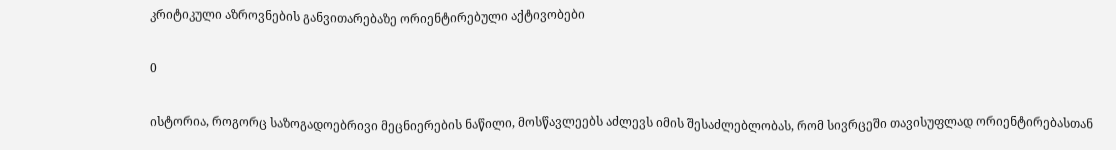კრიტიკული აზროვნების განვითარებაზე ორიენტირებული აქტივობები

0

ისტორია, როგორც საზოგადოებრივი მეცნიერების ნაწილი, მოსწავლეებს აძლევს იმის შესაძლებლობას, რომ სივრცეში თავისუფლად ორიენტირებასთან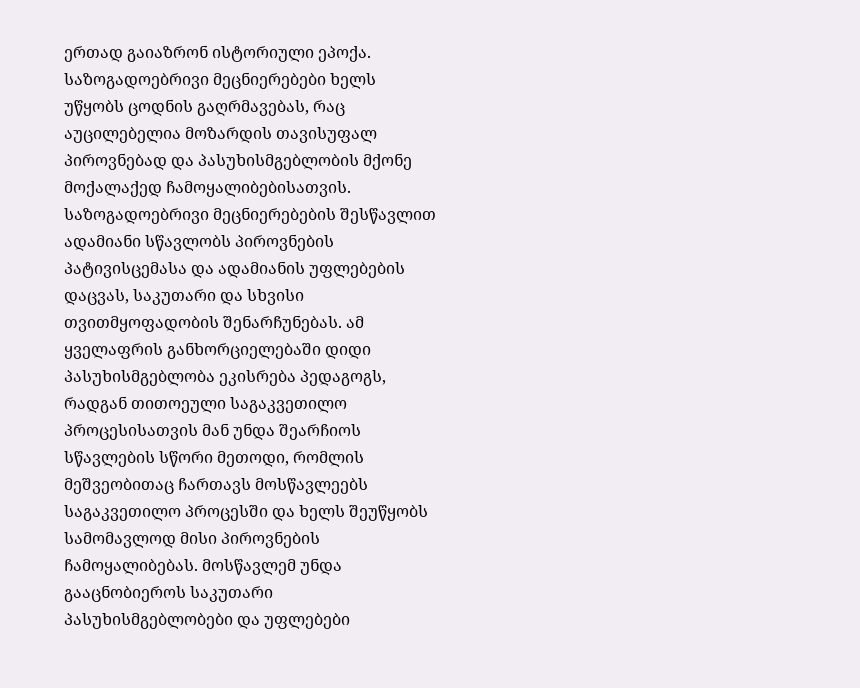ერთად გაიაზრონ ისტორიული ეპოქა. საზოგადოებრივი მეცნიერებები ხელს უწყობს ცოდნის გაღრმავებას, რაც აუცილებელია მოზარდის თავისუფალ პიროვნებად და პასუხისმგებლობის მქონე მოქალაქედ ჩამოყალიბებისათვის. საზოგადოებრივი მეცნიერებების შესწავლით ადამიანი სწავლობს პიროვნების პატივისცემასა და ადამიანის უფლებების დაცვას, საკუთარი და სხვისი თვითმყოფადობის შენარჩუნებას. ამ ყველაფრის განხორციელებაში დიდი პასუხისმგებლობა ეკისრება პედაგოგს, რადგან თითოეული საგაკვეთილო პროცესისათვის მან უნდა შეარჩიოს სწავლების სწორი მეთოდი, რომლის მეშვეობითაც ჩართავს მოსწავლეებს საგაკვეთილო პროცესში და ხელს შეუწყობს სამომავლოდ მისი პიროვნების ჩამოყალიბებას. მოსწავლემ უნდა გააცნობიეროს საკუთარი პასუხისმგებლობები და უფლებები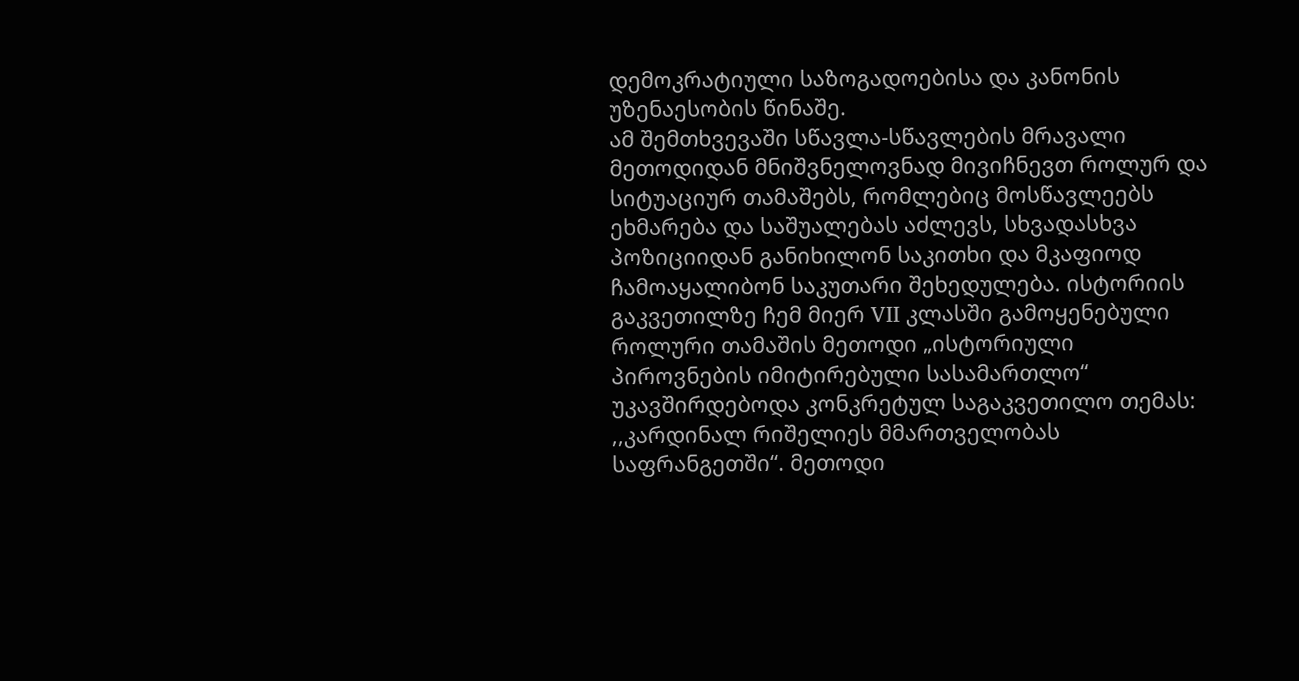დემოკრატიული საზოგადოებისა და კანონის უზენაესობის წინაშე.
ამ შემთხვევაში სწავლა-სწავლების მრავალი მეთოდიდან მნიშვნელოვნად მივიჩნევთ როლურ და სიტუაციურ თამაშებს, რომლებიც მოსწავლეებს ეხმარება და საშუალებას აძლევს, სხვადასხვა პოზიციიდან განიხილონ საკითხი და მკაფიოდ ჩამოაყალიბონ საკუთარი შეხედულება. ისტორიის გაკვეთილზე ჩემ მიერ VII კლასში გამოყენებული როლური თამაშის მეთოდი „ისტორიული პიროვნების იმიტირებული სასამართლო“ უკავშირდებოდა კონკრეტულ საგაკვეთილო თემას: ,,კარდინალ რიშელიეს მმართველობას საფრანგეთში“. მეთოდი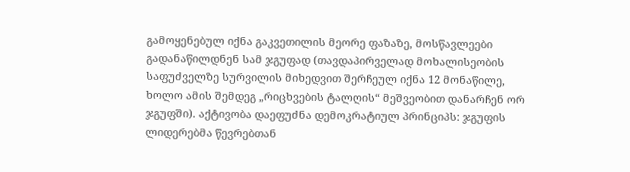გამოყენებულ იქნა გაკვეთილის მეორე ფაზაზე, მოსწავლეები გადანაწილდნენ სამ ჯგუფად (თავდაპირველად მოხალისეობის საფუძველზე სურვილის მიხედვით შერჩეულ იქნა 12 მონაწილე, ხოლო ამის შემდეგ „რიცხვების ტალღის“ მეშვეობით დანარჩენ ორ ჯგუფში). აქტივობა დაეფუძნა დემოკრატიულ პრინციპს: ჯგუფის ლიდერებმა წევრებთან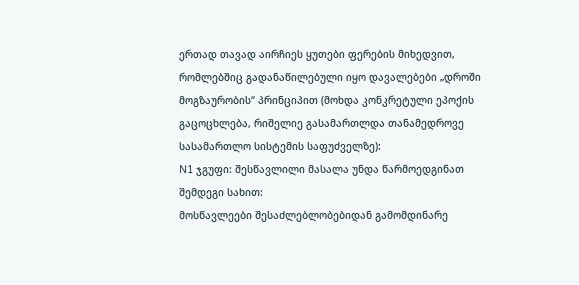ერთად თავად აირჩიეს ყუთები ფერების მიხედვით, რომლებშიც გადანაწილებული იყო დავალებები „დროში მოგზაურობის“ პრინციპით (მოხდა კონკრეტული ეპოქის გაცოცხლება, რიშელიე გასამართლდა თანამედროვე სასამართლო სისტემის საფუძველზე):
N1 ჯგუფი: შესწავლილი მასალა უნდა წარმოედგინათ შემდეგი სახით:
მოსწავლეები შესაძლებლობებიდან გამომდინარე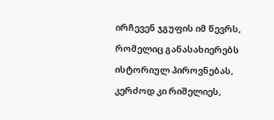ირჩევენ ჯგუფის იმ წევრს, რომელიც განასახიერებს ისტორიულ პიროვნებას, კერძოდ კი რიშელიეს,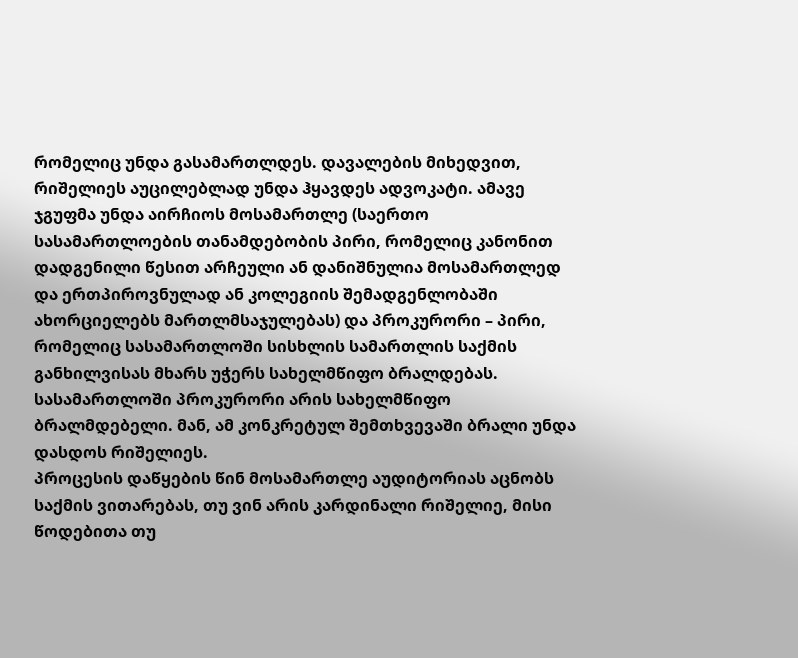რომელიც უნდა გასამართლდეს. დავალების მიხედვით, რიშელიეს აუცილებლად უნდა ჰყავდეს ადვოკატი. ამავე ჯგუფმა უნდა აირჩიოს მოსამართლე (საერთო სასამართლოების თანამდებობის პირი, რომელიც კანონით დადგენილი წესით არჩეული ან დანიშნულია მოსამართლედ და ერთპიროვნულად ან კოლეგიის შემადგენლობაში ახორციელებს მართლმსაჯულებას) და პროკურორი – პირი, რომელიც სასამართლოში სისხლის სამართლის საქმის განხილვისას მხარს უჭერს სახელმწიფო ბრალდებას. სასამართლოში პროკურორი არის სახელმწიფო ბრალმდებელი. მან, ამ კონკრეტულ შემთხვევაში ბრალი უნდა დასდოს რიშელიეს.
პროცესის დაწყების წინ მოსამართლე აუდიტორიას აცნობს საქმის ვითარებას, თუ ვინ არის კარდინალი რიშელიე, მისი წოდებითა თუ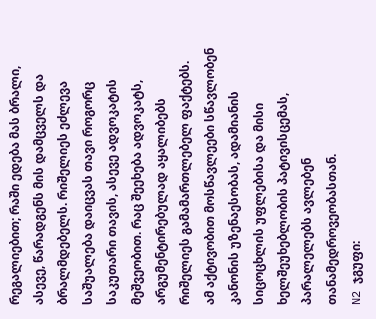რეგალიებით; რაში ედება მას ბრალი, ასევე, წარადგენს მის დამცველს და ბრალმდებელს. რიშელიეს ეძლევა საშუალება დაიცვას თავი როგორც საკუთარი თავის, ასევე ადვოკატის მეშვეობით. რაც შეეხება ადვოკატს, არგუმენტირებულად აყალიბებს რიშელიეს გამამართლებელ ფაქტებს. ამ აქტივობით მოსწავლეები სწავლობენ კანონის უზენაესობას, ადამიანის სიცოცხლის უფლებისა და მისი ხელშეუხებლობის პატივისცემას, პარალელებს ავლებენ თანამედროვეობასთან.
N2 ჯგუფი: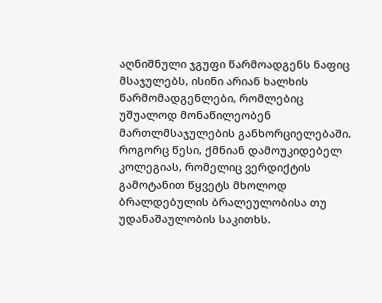აღნიშნული ჯგუფი წარმოადგენს ნაფიც მსაჯულებს, ისინი არიან ხალხის წარმომადგენლები, რომლებიც უშუალოდ მონაწილეობენ მართლმსაჯულების განხორციელებაში. როგორც წესი, ქმნიან დამოუკიდებელ კოლეგიას, რომელიც ვერდიქტის გამოტანით წყვეტს მხოლოდ ბრალდებულის ბრალეულობისა თუ უდანაშაულობის საკითხს.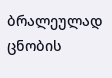ბრალეულად ცნობის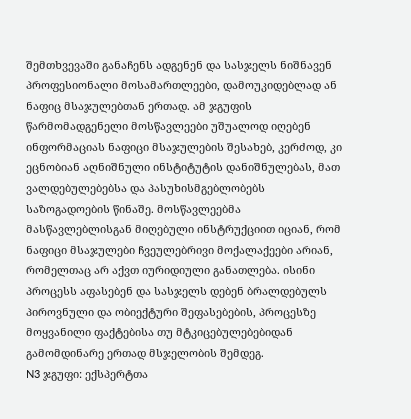შემთხვევაში განაჩენს ადგენენ და სასჯელს ნიშნავენ პროფესიონალი მოსამართლეები, დამოუკიდებლად ან ნაფიც მსაჯულებთან ერთად. ამ ჯგუფის წარმომადგენელი მოსწავლეები უშუალოდ იღებენ ინფორმაციას ნაფიცი მსაჯულების შესახებ, კერძოდ, კი ეცნობიან აღნიშნული ინსტიტუტის დანიშნულებას, მათ ვალდებულებებსა და პასუხისმგებლობებს საზოგადოების წინაშე. მოსწავლეებმა მასწავლებლისგან მიღებული ინსტრუქციით იციან, რომ ნაფიცი მსაჯულები ჩვეულებრივი მოქალაქეები არიან, რომელთაც არ აქვთ იურიდიული განათლება. ისინი პროცესს აფასებენ და სასჯელს დებენ ბრალდებულს პიროვნული და ობიექტური შეფასებების, პროცესზე მოყვანილი ფაქტებისა თუ მტკიცებულებებიდან გამომდინარე ერთად მსჯელობის შემდეგ.
N3 ჯგუფი: ექსპერტთა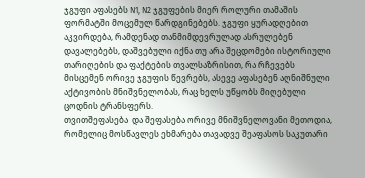ჯგუფი აფასებს N1, N2 ჯგუფების მიერ როლური თამაშის ფორმატში მოცემულ წარდგინებებს. ჯგუფი ყურადღებით აკვირდება, რამდენად თანმიმდევრულად ასრულებენ დავალებებს, დაშვებული იქნა თუ არა შეცდომები ისტორიული თარიღების და ფაქტების თვალსაზრისით, რა რჩევებს მისცემენ ორივე ჯგუფის წევრებს, ასევე აფასებენ აღნიშნული აქტივობის მნიშვნელობას, რაც ხელს უწყობს მიღებული ცოდნის ტრანსფერს.
თვითშეფასება  და შეფასება ორივე მნიშვნელოვანი მეთოდია, რომელიც მოსწავლეს ეხმარება თავადვე შეაფასოს საკუთარი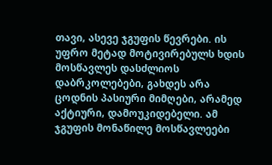თავი, ასევე ჯგუფის წევრები. ის უფრო მეტად მოტივირებულს ხდის მოსწავლეს დასძლიოს დაბრკოლებები, გახდეს არა ცოდნის პასიური მიმღები, არამედ აქტიური, დამოუკიდებელი. ამ ჯგუფის მონაწილე მოსწავლეები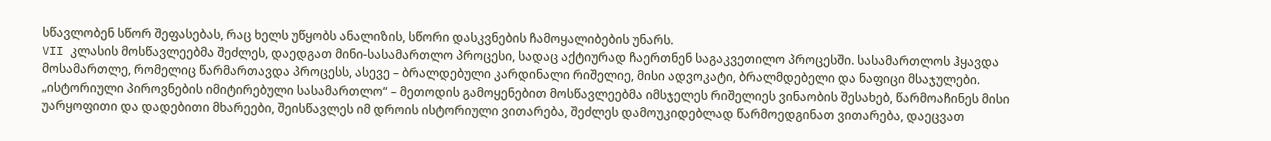სწავლობენ სწორ შეფასებას, რაც ხელს უწყობს ანალიზის, სწორი დასკვნების ჩამოყალიბების უნარს.
VII კლასის მოსწავლეებმა შეძლეს, დაედგათ მინი-სასამართლო პროცესი, სადაც აქტიურად ჩაერთნენ საგაკვეთილო პროცესში. სასამართლოს ჰყავდა მოსამართლე, რომელიც წარმართავდა პროცესს, ასევე – ბრალდებული კარდინალი რიშელიე, მისი ადვოკატი, ბრალმდებელი და ნაფიცი მსაჯულები.
„ისტორიული პიროვნების იმიტირებული სასამართლო“ – მეთოდის გამოყენებით მოსწავლეებმა იმსჯელეს რიშელიეს ვინაობის შესახებ, წარმოაჩინეს მისი უარყოფითი და დადებითი მხარეები, შეისწავლეს იმ დროის ისტორიული ვითარება, შეძლეს დამოუკიდებლად წარმოედგინათ ვითარება, დაეცვათ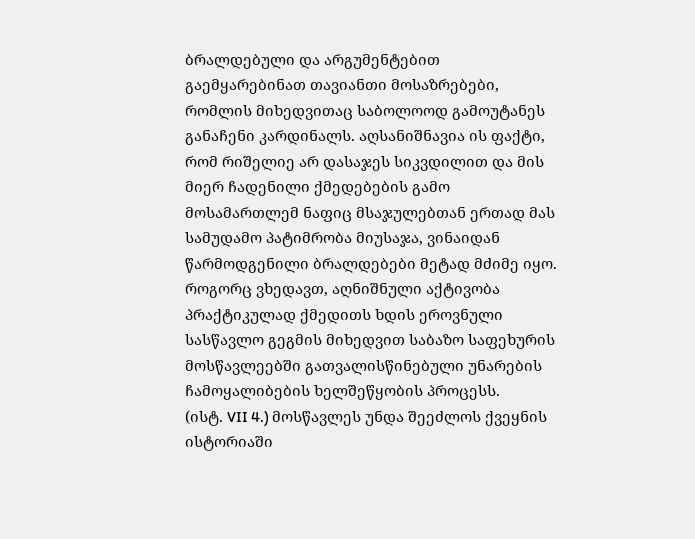ბრალდებული და არგუმენტებით გაემყარებინათ თავიანთი მოსაზრებები, რომლის მიხედვითაც საბოლოოდ გამოუტანეს განაჩენი კარდინალს. აღსანიშნავია ის ფაქტი, რომ რიშელიე არ დასაჯეს სიკვდილით და მის მიერ ჩადენილი ქმედებების გამო მოსამართლემ ნაფიც მსაჯულებთან ერთად მას სამუდამო პატიმრობა მიუსაჯა, ვინაიდან წარმოდგენილი ბრალდებები მეტად მძიმე იყო.
როგორც ვხედავთ, აღნიშნული აქტივობა პრაქტიკულად ქმედითს ხდის ეროვნული სასწავლო გეგმის მიხედვით საბაზო საფეხურის მოსწავლეებში გათვალისწინებული უნარების ჩამოყალიბების ხელშეწყობის პროცესს.
(ისტ. VII 4.) მოსწავლეს უნდა შეეძლოს ქვეყნის ისტორიაში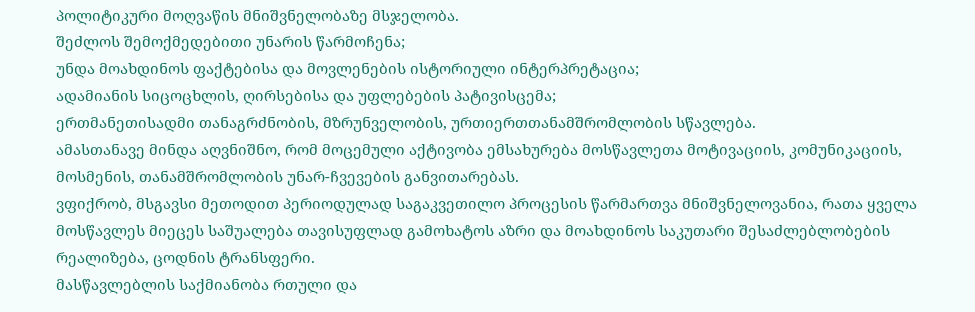პოლიტიკური მოღვაწის მნიშვნელობაზე მსჯელობა.
შეძლოს შემოქმედებითი უნარის წარმოჩენა;
უნდა მოახდინოს ფაქტებისა და მოვლენების ისტორიული ინტერპრეტაცია;
ადამიანის სიცოცხლის, ღირსებისა და უფლებების პატივისცემა;
ერთმანეთისადმი თანაგრძნობის, მზრუნველობის, ურთიერთთანამშრომლობის სწავლება.
ამასთანავე მინდა აღვნიშნო, რომ მოცემული აქტივობა ემსახურება მოსწავლეთა მოტივაციის, კომუნიკაციის, მოსმენის, თანამშრომლობის უნარ-ჩვევების განვითარებას.
ვფიქრობ, მსგავსი მეთოდით პერიოდულად საგაკვეთილო პროცესის წარმართვა მნიშვნელოვანია, რათა ყველა მოსწავლეს მიეცეს საშუალება თავისუფლად გამოხატოს აზრი და მოახდინოს საკუთარი შესაძლებლობების რეალიზება, ცოდნის ტრანსფერი.
მასწავლებლის საქმიანობა რთული და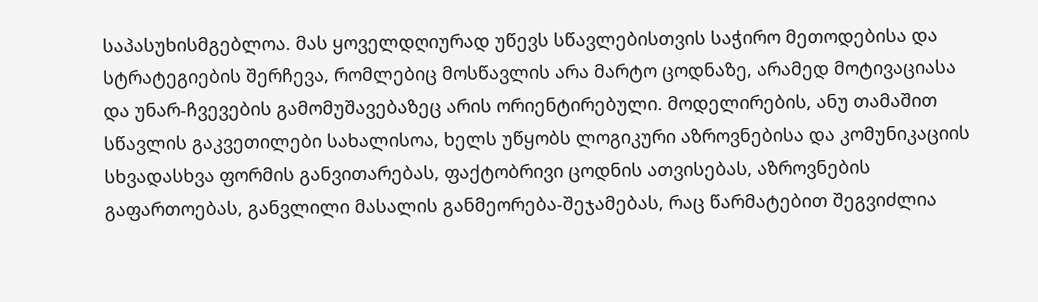საპასუხისმგებლოა. მას ყოველდღიურად უწევს სწავლებისთვის საჭირო მეთოდებისა და სტრატეგიების შერჩევა, რომლებიც მოსწავლის არა მარტო ცოდნაზე, არამედ მოტივაციასა და უნარ-ჩვევების გამომუშავებაზეც არის ორიენტირებული. მოდელირების, ანუ თამაშით სწავლის გაკვეთილები სახალისოა, ხელს უწყობს ლოგიკური აზროვნებისა და კომუნიკაციის სხვადასხვა ფორმის განვითარებას, ფაქტობრივი ცოდნის ათვისებას, აზროვნების გაფართოებას, განვლილი მასალის განმეორება-შეჯამებას, რაც წარმატებით შეგვიძლია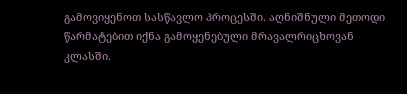გამოვიყენოთ სასწავლო პროცესში. აღნიშნული მეთოდი წარმატებით იქნა გამოყენებული მრავალრიცხოვან კლასში.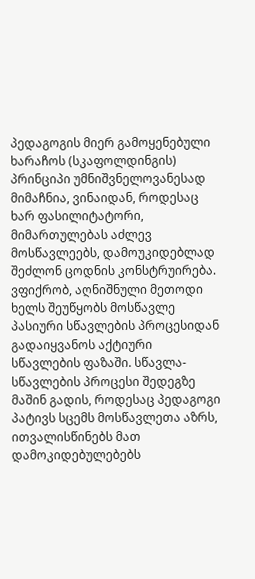პედაგოგის მიერ გამოყენებული ხარაჩოს (სკაფოლდინგის) პრინციპი უმნიშვნელოვანესად მიმაჩნია, ვინაიდან, როდესაც ხარ ფასილიტატორი, მიმართულებას აძლევ მოსწავლეებს, დამოუკიდებლად შეძლონ ცოდნის კონსტრუირება. ვფიქრობ, აღნიშნული მეთოდი ხელს შეუწყობს მოსწავლე პასიური სწავლების პროცესიდან გადაიყვანოს აქტიური სწავლების ფაზაში. სწავლა-სწავლების პროცესი შედეგზე მაშინ გადის, როდესაც პედაგოგი პატივს სცემს მოსწავლეთა აზრს, ითვალისწინებს მათ დამოკიდებულებებს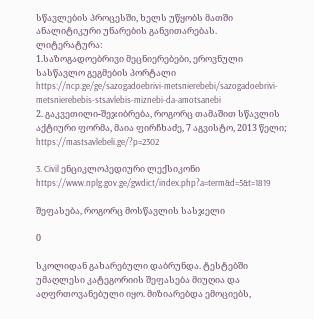სწავლების პროცესში, ხელს უწყობს მათში ანალიტიკური უნარების განვითარებას.
ლიტერატურა:
1.საზოგადოებრივი მეცნიერებები, ეროვნული სასწავლო გეგმების პორტალი
https://ncp.ge/ge/sazogadoebrivi-metsnierebebi/sazogadoebrivi-metsnierebebis-stsavlebis-miznebi-da-amotsanebi
2. გაკვეთილი-შეჯიბრება, როგორც თამაშით სწავლის აქტიური ფორმა, მაია ფირჩხაძე, 7 აგვისტო, 2013 წელი; https://mastsavlebeli.ge/?p=2302

3. Civil ენციკლოპედიური ლექსიკონი https://www.nplg.gov.ge/gwdict/index.php?a=term&d=5&t=1819

შეფასება, როგორც მოსწავლის სასჯელი

0

სკოლიდან გახარებული დაბრუნდა. ტესტებში უმაღლესი კატეგორიის შეფასება მიუღია და აღფრთოვანებული იყო. მიზიარებდა ემოციებს,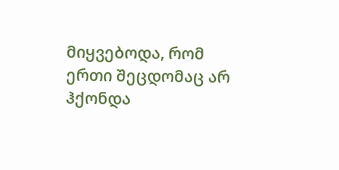მიყვებოდა, რომ ერთი შეცდომაც არ ჰქონდა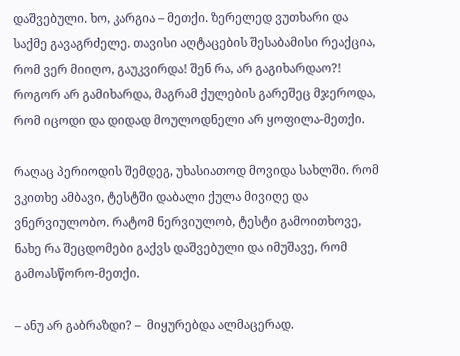დაშვებული. ხო, კარგია – მეთქი. ზერელედ ვუთხარი და საქმე გავაგრძელე. თავისი აღტაცების შესაბამისი რეაქცია, რომ ვერ მიიღო, გაუკვირდა! შენ რა, არ გაგიხარდაო?! როგორ არ გამიხარდა, მაგრამ ქულების გარეშეც მჯეროდა, რომ იცოდი და დიდად მოულოდნელი არ ყოფილა-მეთქი.

რაღაც პერიოდის შემდეგ, უხასიათოდ მოვიდა სახლში. რომ ვკითხე ამბავი, ტესტში დაბალი ქულა მივიღე და ვნერვიულობო. რატომ ნერვიულობ, ტესტი გამოითხოვე, ნახე რა შეცდომები გაქვს დაშვებული და იმუშავე, რომ გამოასწორო-მეთქი.

– ანუ არ გაბრაზდი? –  მიყურებდა ალმაცერად.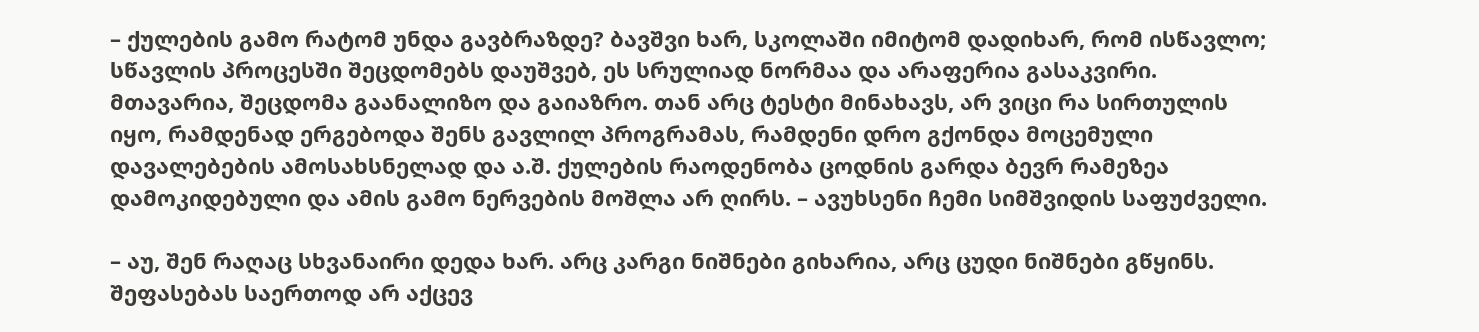– ქულების გამო რატომ უნდა გავბრაზდე? ბავშვი ხარ, სკოლაში იმიტომ დადიხარ, რომ ისწავლო; სწავლის პროცესში შეცდომებს დაუშვებ, ეს სრულიად ნორმაა და არაფერია გასაკვირი. მთავარია, შეცდომა გაანალიზო და გაიაზრო. თან არც ტესტი მინახავს, არ ვიცი რა სირთულის იყო, რამდენად ერგებოდა შენს გავლილ პროგრამას, რამდენი დრო გქონდა მოცემული დავალებების ამოსახსნელად და ა.შ. ქულების რაოდენობა ცოდნის გარდა ბევრ რამეზეა დამოკიდებული და ამის გამო ნერვების მოშლა არ ღირს. – ავუხსენი ჩემი სიმშვიდის საფუძველი.

– აუ, შენ რაღაც სხვანაირი დედა ხარ. არც კარგი ნიშნები გიხარია, არც ცუდი ნიშნები გწყინს. შეფასებას საერთოდ არ აქცევ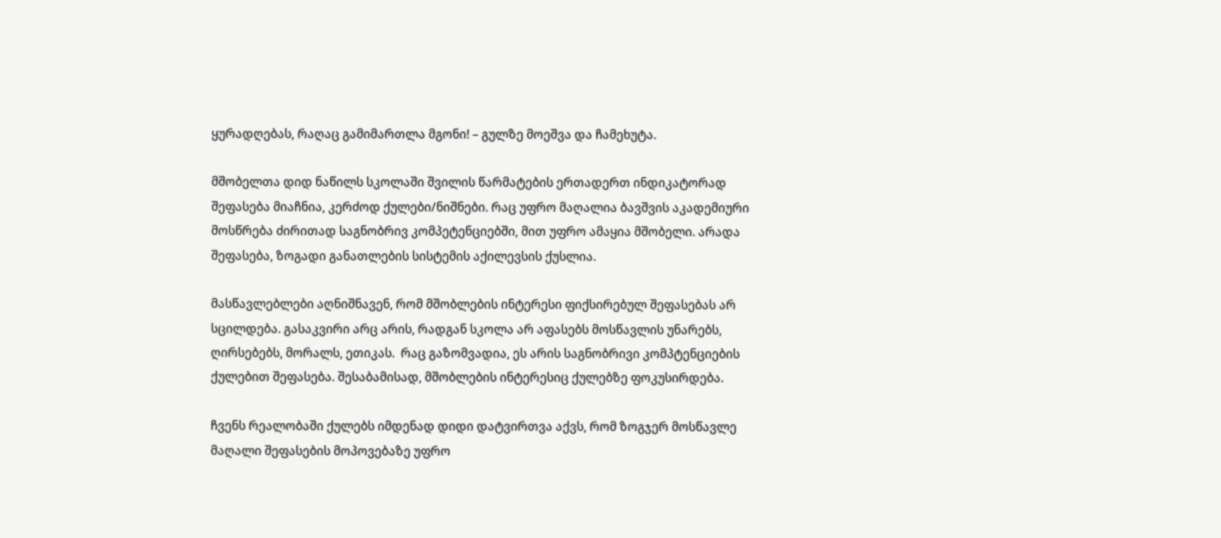ყურადღებას, რაღაც გამიმართლა მგონი! – გულზე მოეშვა და ჩამეხუტა.

მშობელთა დიდ ნაწილს სკოლაში შვილის წარმატების ერთადერთ ინდიკატორად  შეფასება მიაჩნია, კერძოდ ქულები/ნიშნები. რაც უფრო მაღალია ბავშვის აკადემიური მოსწრება ძირითად საგნობრივ კომპეტენციებში, მით უფრო ამაყია მშობელი. არადა შეფასება, ზოგადი განათლების სისტემის აქილევსის ქუსლია.

მასწავლებლები აღნიშნავენ, რომ მშობლების ინტერესი ფიქსირებულ შეფასებას არ სცილდება. გასაკვირი არც არის, რადგან სკოლა არ აფასებს მოსწავლის უნარებს, ღირსებებს, მორალს, ეთიკას.  რაც გაზომვადია, ეს არის საგნობრივი კომპტენციების ქულებით შეფასება. შესაბამისად, მშობლების ინტერესიც ქულებზე ფოკუსირდება.

ჩვენს რეალობაში ქულებს იმდენად დიდი დატვირთვა აქვს, რომ ზოგჯერ მოსწავლე მაღალი შეფასების მოპოვებაზე უფრო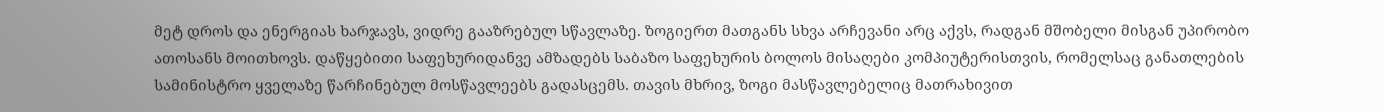მეტ დროს და ენერგიას ხარჯავს, ვიდრე გააზრებულ სწავლაზე. ზოგიერთ მათგანს სხვა არჩევანი არც აქვს, რადგან მშობელი მისგან უპირობო ათოსანს მოითხოვს. დაწყებითი საფეხურიდანვე ამზადებს საბაზო საფეხურის ბოლოს მისაღები კომპიუტერისთვის, რომელსაც განათლების სამინისტრო ყველაზე წარჩინებულ მოსწავლეებს გადასცემს. თავის მხრივ, ზოგი მასწავლებელიც მათრახივით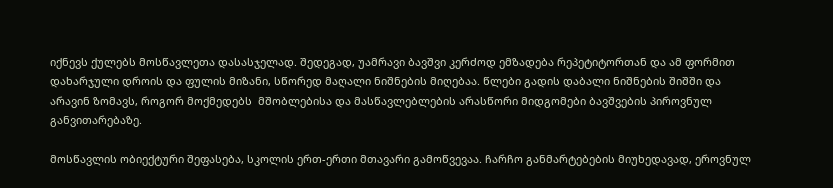იქნევს ქულებს მოსწავლეთა დასასჯელად. შედეგად, უამრავი ბავშვი კერძოდ ემზადება რეპეტიტორთან და ამ ფორმით დახარჯული დროის და ფულის მიზანი, სწორედ მაღალი ნიშნების მიღებაა. წლები გადის დაბალი ნიშნების შიშში და არავინ ზომავს, როგორ მოქმედებს  მშობლებისა და მასწავლებლების არასწორი მიდგომები ბავშვების პიროვნულ განვითარებაზე.

მოსწავლის ობიექტური შეფასება, სკოლის ერთ-ერთი მთავარი გამოწვევაა. ჩარჩო განმარტებების მიუხედავად, ეროვნულ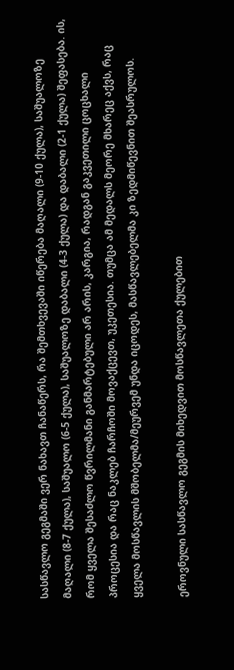სასწავლო გეგმაში ვერ ნახავთ ჩანაწერს, რა შემთხვევაში იწერება მაღალი (9-10 ქულა), საშუალოზე მაღალი (8-7 ქულა), საშუალო (6-5 ქულა), საშუალოზე დაბალი (4-3 ქულა) და დაბალი (2-1 ქულა) შეფასება. ის, რომ ყველა შესაძლო წვრილმანი განმარტებული არ არის, კარგია, რადგან გაკვეთილი ცოცხალი პროცესია და რაც ნაკლებ ჩარჩოში მოვაქცევთ, უკეთესია. თუმცა ამ მედალს მეორე მხარეც აქვს, რაც ყველა მოსწავლის მშობელმა/მეურვემ უნდა იცოდეს, მასწავლებელმა კი ზედმიწევნით შეასრულოს.

ეროვნული სასწავლო გეგმის მიხედვით მოსწავლეთა ქულებით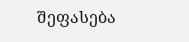შეფასება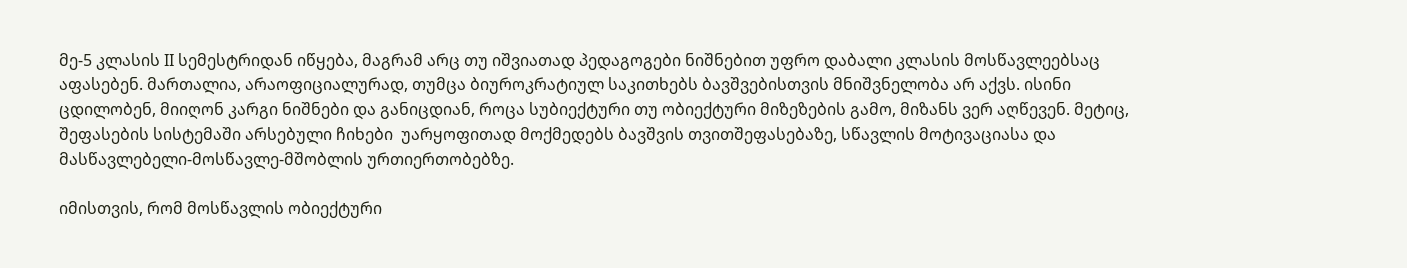მე-5 კლასის II სემესტრიდან იწყება, მაგრამ არც თუ იშვიათად პედაგოგები ნიშნებით უფრო დაბალი კლასის მოსწავლეებსაც აფასებენ. მართალია, არაოფიციალურად, თუმცა ბიუროკრატიულ საკითხებს ბავშვებისთვის მნიშვნელობა არ აქვს. ისინი ცდილობენ, მიიღონ კარგი ნიშნები და განიცდიან, როცა სუბიექტური თუ ობიექტური მიზეზების გამო, მიზანს ვერ აღწევენ. მეტიც, შეფასების სისტემაში არსებული ჩიხები  უარყოფითად მოქმედებს ბავშვის თვითშეფასებაზე, სწავლის მოტივაციასა და მასწავლებელი-მოსწავლე-მშობლის ურთიერთობებზე.

იმისთვის, რომ მოსწავლის ობიექტური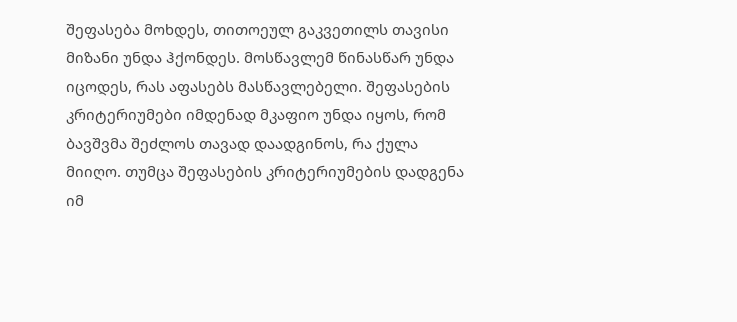შეფასება მოხდეს, თითოეულ გაკვეთილს თავისი მიზანი უნდა ჰქონდეს. მოსწავლემ წინასწარ უნდა იცოდეს, რას აფასებს მასწავლებელი. შეფასების კრიტერიუმები იმდენად მკაფიო უნდა იყოს, რომ ბავშვმა შეძლოს თავად დაადგინოს, რა ქულა მიიღო. თუმცა შეფასების კრიტერიუმების დადგენა იმ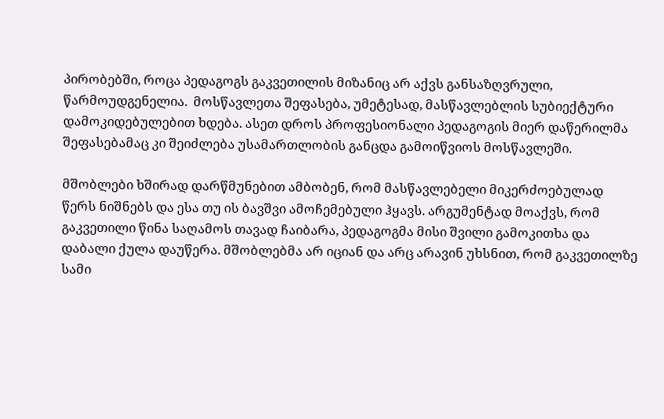პირობებში, როცა პედაგოგს გაკვეთილის მიზანიც არ აქვს განსაზღვრული, წარმოუდგენელია.  მოსწავლეთა შეფასება, უმეტესად, მასწავლებლის სუბიექტური დამოკიდებულებით ხდება. ასეთ დროს პროფესიონალი პედაგოგის მიერ დაწერილმა შეფასებამაც კი შეიძლება უსამართლობის განცდა გამოიწვიოს მოსწავლეში.

მშობლები ხშირად დარწმუნებით ამბობენ, რომ მასწავლებელი მიკერძოებულად წერს ნიშნებს და ესა თუ ის ბავშვი ამოჩემებული ჰყავს. არგუმენტად მოაქვს, რომ გაკვეთილი წინა საღამოს თავად ჩაიბარა, პედაგოგმა მისი შვილი გამოკითხა და დაბალი ქულა დაუწერა. მშობლებმა არ იციან და არც არავინ უხსნით, რომ გაკვეთილზე სამი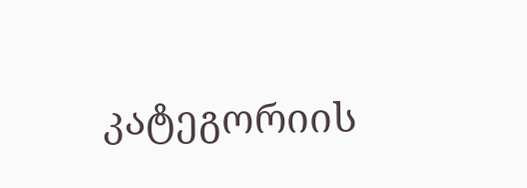კატეგორიის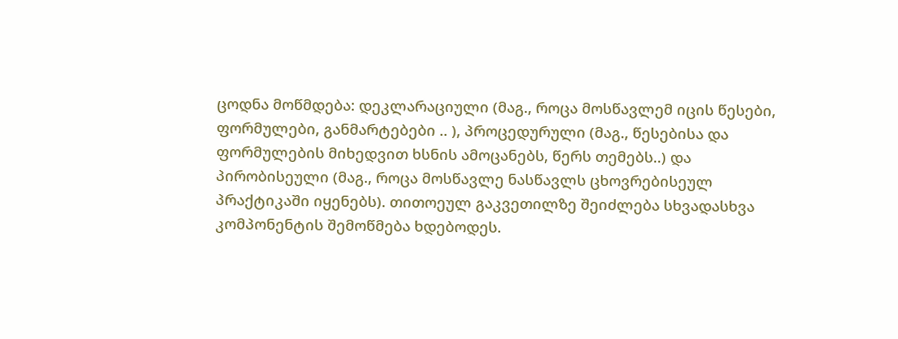ცოდნა მოწმდება: დეკლარაციული (მაგ., როცა მოსწავლემ იცის წესები, ფორმულები, განმარტებები .. ), პროცედურული (მაგ., წესებისა და ფორმულების მიხედვით ხსნის ამოცანებს, წერს თემებს..) და პირობისეული (მაგ., როცა მოსწავლე ნასწავლს ცხოვრებისეულ პრაქტიკაში იყენებს). თითოეულ გაკვეთილზე შეიძლება სხვადასხვა კომპონენტის შემოწმება ხდებოდეს.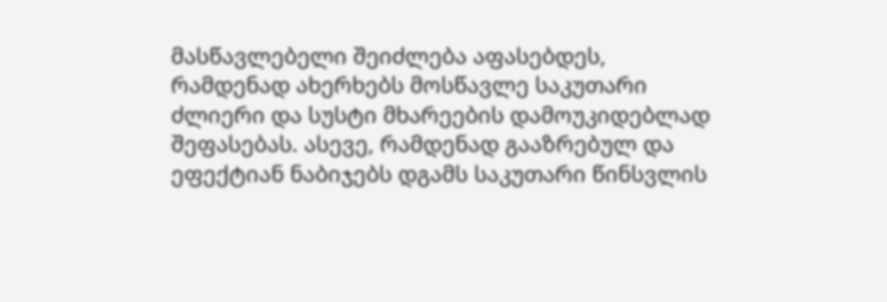მასწავლებელი შეიძლება აფასებდეს, რამდენად ახერხებს მოსწავლე საკუთარი ძლიერი და სუსტი მხარეების დამოუკიდებლად შეფასებას. ასევე, რამდენად გააზრებულ და ეფექტიან ნაბიჯებს დგამს საკუთარი წინსვლის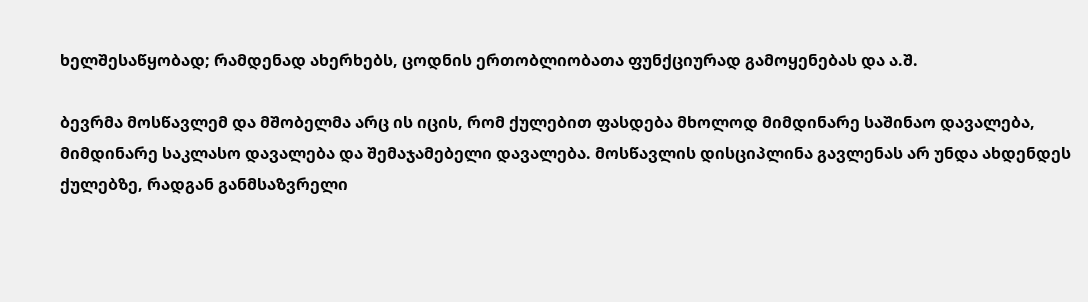ხელშესაწყობად; რამდენად ახერხებს, ცოდნის ერთობლიობათა ფუნქციურად გამოყენებას და ა.შ.

ბევრმა მოსწავლემ და მშობელმა არც ის იცის, რომ ქულებით ფასდება მხოლოდ მიმდინარე საშინაო დავალება, მიმდინარე საკლასო დავალება და შემაჯამებელი დავალება. მოსწავლის დისციპლინა გავლენას არ უნდა ახდენდეს ქულებზე, რადგან განმსაზვრელი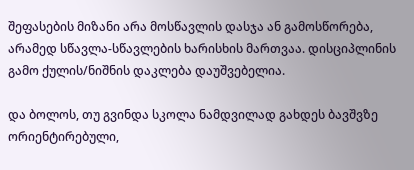შეფასების მიზანი არა მოსწავლის დასჯა ან გამოსწორება, არამედ სწავლა-სწავლების ხარისხის მართვაა. დისციპლინის გამო ქულის/ნიშნის დაკლება დაუშვებელია.

და ბოლოს, თუ გვინდა სკოლა ნამდვილად გახდეს ბავშვზე ორიენტირებული,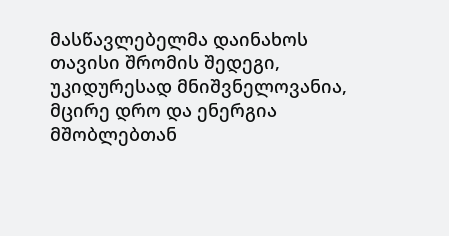მასწავლებელმა დაინახოს თავისი შრომის შედეგი, უკიდურესად მნიშვნელოვანია, მცირე დრო და ენერგია მშობლებთან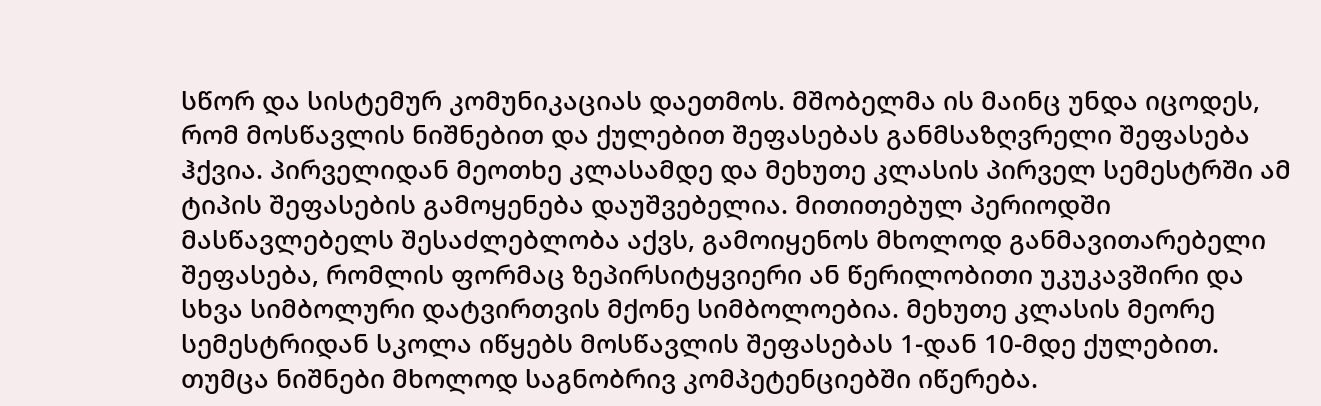სწორ და სისტემურ კომუნიკაციას დაეთმოს. მშობელმა ის მაინც უნდა იცოდეს, რომ მოსწავლის ნიშნებით და ქულებით შეფასებას განმსაზღვრელი შეფასება ჰქვია. პირველიდან მეოთხე კლასამდე და მეხუთე კლასის პირველ სემესტრში ამ ტიპის შეფასების გამოყენება დაუშვებელია. მითითებულ პერიოდში მასწავლებელს შესაძლებლობა აქვს, გამოიყენოს მხოლოდ განმავითარებელი შეფასება, რომლის ფორმაც ზეპირსიტყვიერი ან წერილობითი უკუკავშირი და სხვა სიმბოლური დატვირთვის მქონე სიმბოლოებია. მეხუთე კლასის მეორე სემესტრიდან სკოლა იწყებს მოსწავლის შეფასებას 1-დან 10-მდე ქულებით. თუმცა ნიშნები მხოლოდ საგნობრივ კომპეტენციებში იწერება.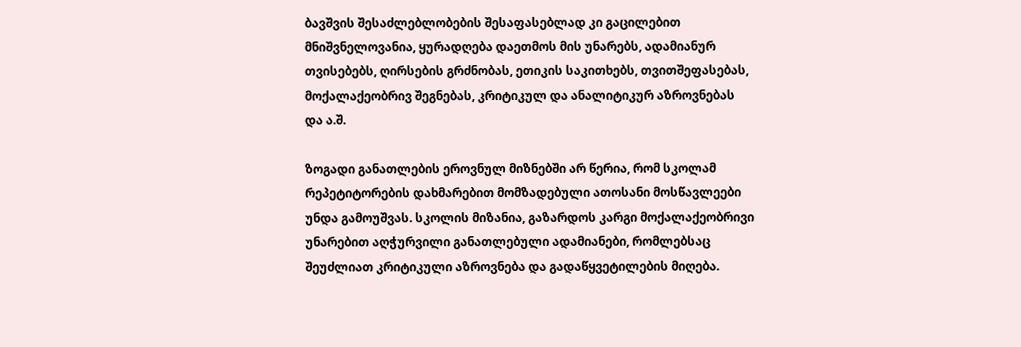ბავშვის შესაძლებლობების შესაფასებლად კი გაცილებით მნიშვნელოვანია, ყურადღება დაეთმოს მის უნარებს, ადამიანურ თვისებებს, ღირსების გრძნობას, ეთიკის საკითხებს, თვითშეფასებას, მოქალაქეობრივ შეგნებას, კრიტიკულ და ანალიტიკურ აზროვნებას და ა.შ.

ზოგადი განათლების ეროვნულ მიზნებში არ წერია, რომ სკოლამ რეპეტიტორების დახმარებით მომზადებული ათოსანი მოსწავლეები უნდა გამოუშვას. სკოლის მიზანია, გაზარდოს კარგი მოქალაქეობრივი უნარებით აღჭურვილი განათლებული ადამიანები, რომლებსაც შეუძლიათ კრიტიკული აზროვნება და გადაწყვეტილების მიღება.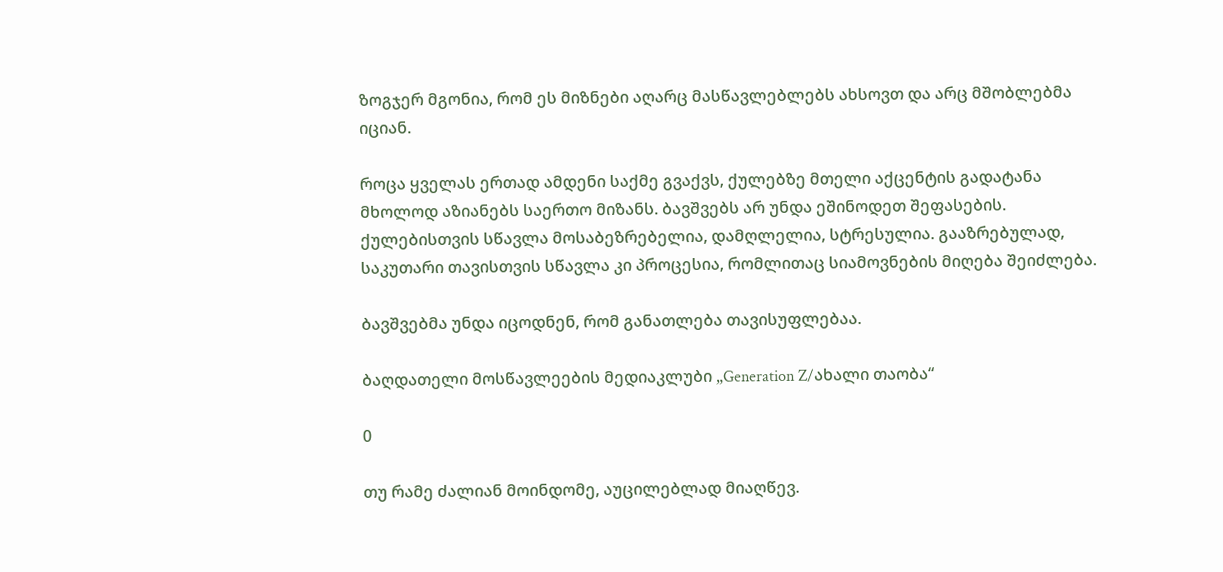ზოგჯერ მგონია, რომ ეს მიზნები აღარც მასწავლებლებს ახსოვთ და არც მშობლებმა იციან.

როცა ყველას ერთად ამდენი საქმე გვაქვს, ქულებზე მთელი აქცენტის გადატანა  მხოლოდ აზიანებს საერთო მიზანს. ბავშვებს არ უნდა ეშინოდეთ შეფასების. ქულებისთვის სწავლა მოსაბეზრებელია, დამღლელია, სტრესულია. გააზრებულად, საკუთარი თავისთვის სწავლა კი პროცესია, რომლითაც სიამოვნების მიღება შეიძლება.

ბავშვებმა უნდა იცოდნენ, რომ განათლება თავისუფლებაა.

ბაღდათელი მოსწავლეების მედიაკლუბი „Generation Z/ახალი თაობა“

0

თუ რამე ძალიან მოინდომე, აუცილებლად მიაღწევ.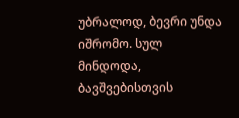უბრალოდ, ბევრი უნდა იშრომო. სულ მინდოდა, ბავშვებისთვის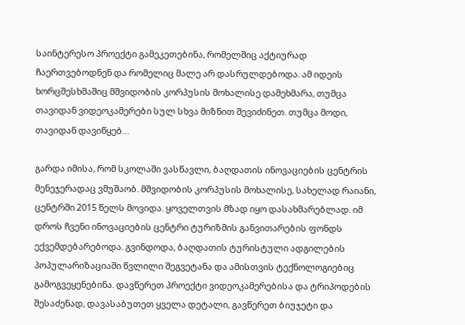საინტერესო პროექტი გამეკეთებინა, რომელშიც აქტიურად ჩაერთვებოდნენ და რომელიც მალე არ დასრულდებოდა. ამ იდეის ხორცშესხმაშიც მშვიდობის კორპუსის მოხალისე დამეხმარა, თუმცა თავიდან ვიდეოკამერები სულ სხვა მიზნით შევიძინეთ. თუმცა მოდი, თავიდან დავიწყებ…

გარდა იმისა, რომ სკოლაში ვასწავლი, ბაღდათის ინოვაციების ცენტრის მენეჯერადაც ვმუშაობ. მშვიდობის კორპუსის მოხალისე, სახელად რაიანი, ცენტრში 2015 წელს მოვიდა. ყოველთვის მზად იყო დასახმარებლად. იმ დროს ჩვენი ინოვაციების ცენტრი ტურიზმის განვითარების ფონდს ექვემდებარებოდა. გვინდოდა, ბაღდათის ტურისტული ადგილების პოპულარიზაციაში წვლილი შეგვეტანა და ამისთვის ტექნოლოგიებიც გამოგვეყენებინა. დავწერეთ პროექტი ვიდეოკამერებისა და ტრიპოდების შესაძენად, დავასაბუთეთ ყველა დეტალი, გავწერეთ ბიუჯეტი და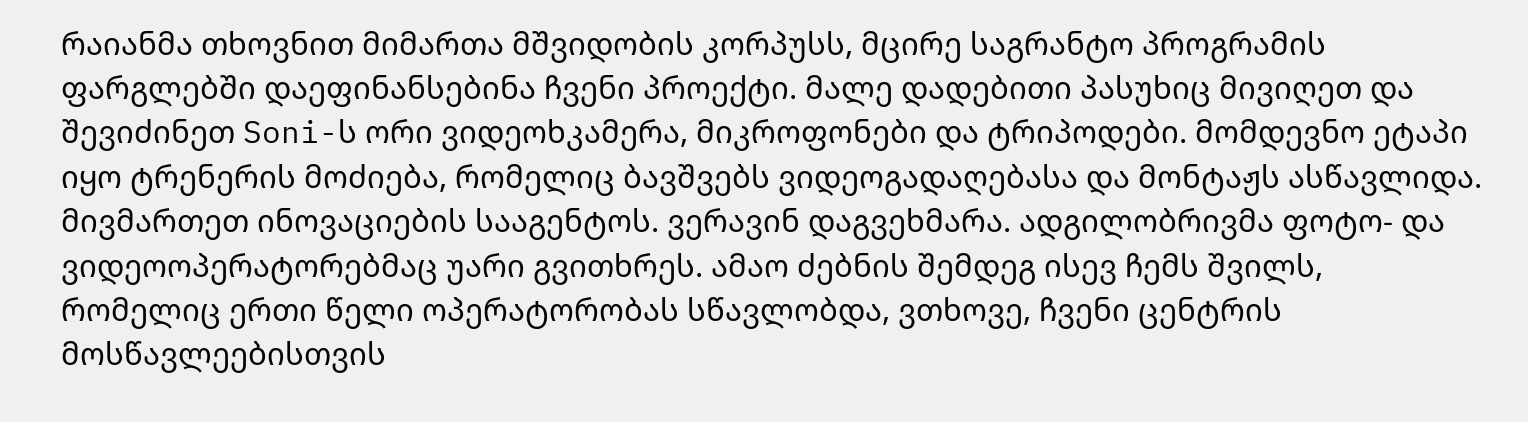რაიანმა თხოვნით მიმართა მშვიდობის კორპუსს, მცირე საგრანტო პროგრამის ფარგლებში დაეფინანსებინა ჩვენი პროექტი. მალე დადებითი პასუხიც მივიღეთ და შევიძინეთ Soni-ს ორი ვიდეოხკამერა, მიკროფონები და ტრიპოდები. მომდევნო ეტაპი იყო ტრენერის მოძიება, რომელიც ბავშვებს ვიდეოგადაღებასა და მონტაჟს ასწავლიდა. მივმართეთ ინოვაციების სააგენტოს. ვერავინ დაგვეხმარა. ადგილობრივმა ფოტო- და ვიდეოოპერატორებმაც უარი გვითხრეს. ამაო ძებნის შემდეგ ისევ ჩემს შვილს, რომელიც ერთი წელი ოპერატორობას სწავლობდა, ვთხოვე, ჩვენი ცენტრის მოსწავლეებისთვის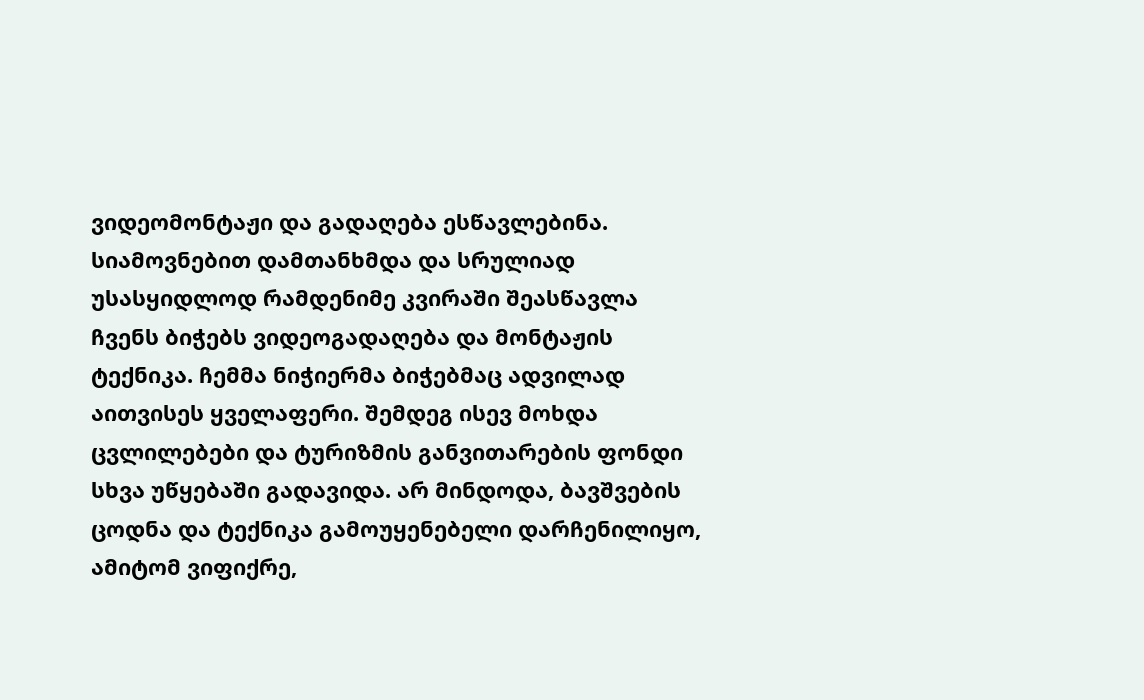ვიდეომონტაჟი და გადაღება ესწავლებინა. სიამოვნებით დამთანხმდა და სრულიად უსასყიდლოდ რამდენიმე კვირაში შეასწავლა ჩვენს ბიჭებს ვიდეოგადაღება და მონტაჟის ტექნიკა. ჩემმა ნიჭიერმა ბიჭებმაც ადვილად აითვისეს ყველაფერი. შემდეგ ისევ მოხდა ცვლილებები და ტურიზმის განვითარების ფონდი სხვა უწყებაში გადავიდა. არ მინდოდა, ბავშვების ცოდნა და ტექნიკა გამოუყენებელი დარჩენილიყო, ამიტომ ვიფიქრე,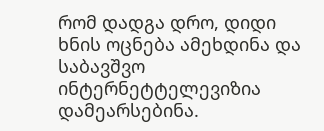რომ დადგა დრო, დიდი ხნის ოცნება ამეხდინა და საბავშვო ინტერნეტტელევიზია დამეარსებინა.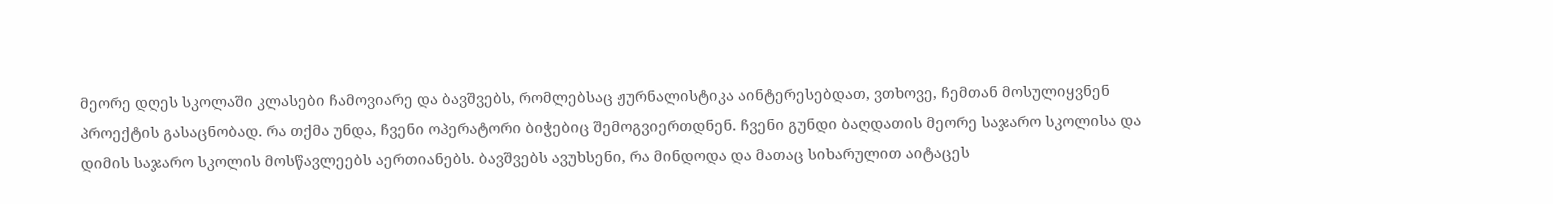მეორე დღეს სკოლაში კლასები ჩამოვიარე და ბავშვებს, რომლებსაც ჟურნალისტიკა აინტერესებდათ, ვთხოვე, ჩემთან მოსულიყვნენ პროექტის გასაცნობად. რა თქმა უნდა, ჩვენი ოპერატორი ბიჭებიც შემოგვიერთდნენ. ჩვენი გუნდი ბაღდათის მეორე საჯარო სკოლისა და დიმის საჯარო სკოლის მოსწავლეებს აერთიანებს. ბავშვებს ავუხსენი, რა მინდოდა და მათაც სიხარულით აიტაცეს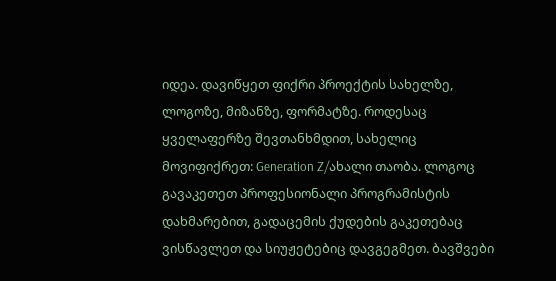იდეა. დავიწყეთ ფიქრი პროექტის სახელზე, ლოგოზე, მიზანზე, ფორმატზე. როდესაც ყველაფერზე შევთანხმდით, სახელიც მოვიფიქრეთ: Generation Z/ახალი თაობა. ლოგოც გავაკეთეთ პროფესიონალი პროგრამისტის დახმარებით, გადაცემის ქუდების გაკეთებაც ვისწავლეთ და სიუჟეტებიც დავგეგმეთ. ბავშვები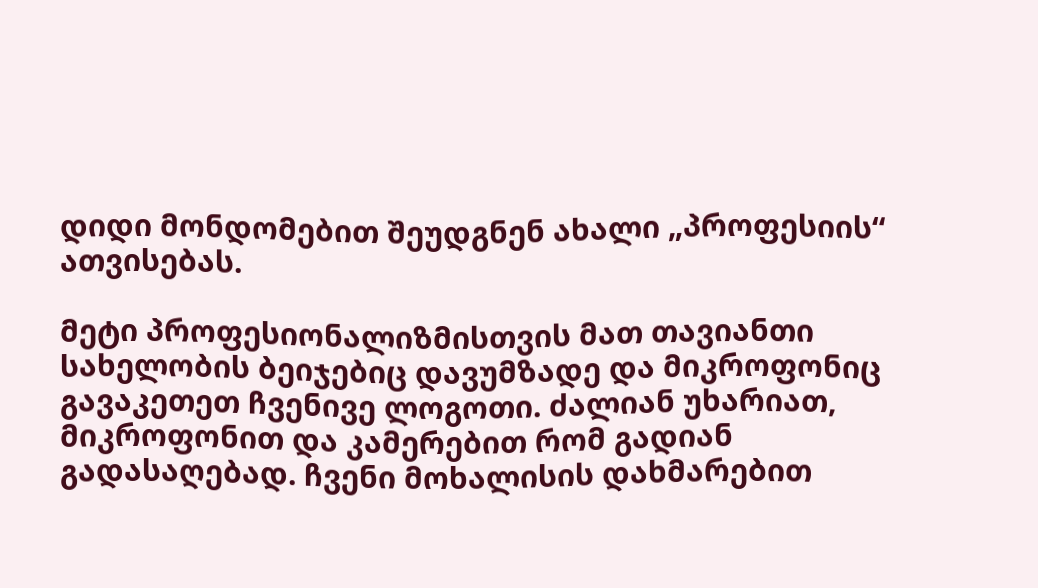დიდი მონდომებით შეუდგნენ ახალი „პროფესიის“ ათვისებას.

მეტი პროფესიონალიზმისთვის მათ თავიანთი სახელობის ბეიჯებიც დავუმზადე და მიკროფონიც გავაკეთეთ ჩვენივე ლოგოთი. ძალიან უხარიათ, მიკროფონით და კამერებით რომ გადიან გადასაღებად. ჩვენი მოხალისის დახმარებით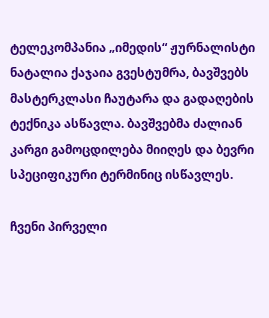ტელეკომპანია „იმედის“ ჟურნალისტი ნატალია ქაჯაია გვესტუმრა, ბავშვებს მასტერკლასი ჩაუტარა და გადაღების ტექნიკა ასწავლა. ბავშვებმა ძალიან კარგი გამოცდილება მიიღეს და ბევრი სპეციფიკური ტერმინიც ისწავლეს.

ჩვენი პირველი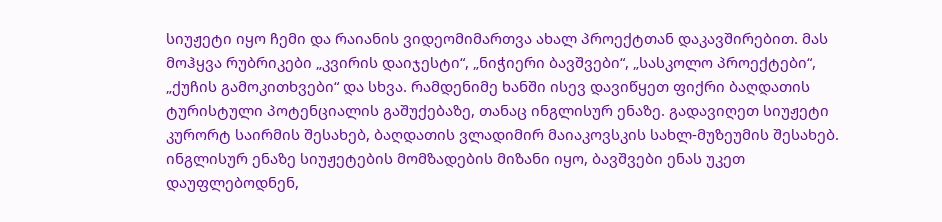სიუჟეტი იყო ჩემი და რაიანის ვიდეომიმართვა ახალ პროექტთან დაკავშირებით. მას მოჰყვა რუბრიკები „კვირის დაიჯესტი“, „ნიჭიერი ბავშვები“, „სასკოლო პროექტები“, „ქუჩის გამოკითხვები“ და სხვა. რამდენიმე ხანში ისევ დავიწყეთ ფიქრი ბაღდათის ტურისტული პოტენციალის გაშუქებაზე, თანაც ინგლისურ ენაზე. გადავიღეთ სიუჟეტი კურორტ საირმის შესახებ, ბაღდათის ვლადიმირ მაიაკოვსკის სახლ-მუზეუმის შესახებ. ინგლისურ ენაზე სიუჟეტების მომზადების მიზანი იყო, ბავშვები ენას უკეთ დაუფლებოდნენ,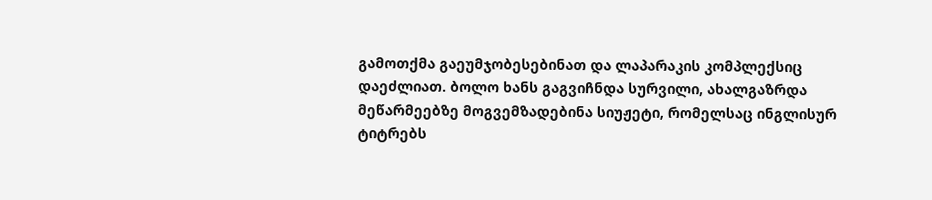გამოთქმა გაეუმჯობესებინათ და ლაპარაკის კომპლექსიც დაეძლიათ. ბოლო ხანს გაგვიჩნდა სურვილი, ახალგაზრდა მეწარმეებზე მოგვემზადებინა სიუჟეტი, რომელსაც ინგლისურ ტიტრებს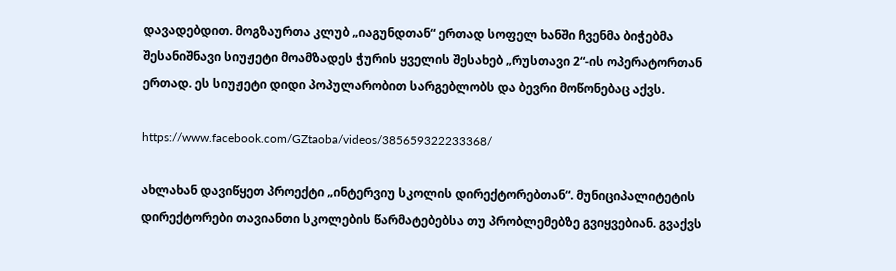დავადებდით. მოგზაურთა კლუბ „იაგუნდთან“ ერთად სოფელ ხანში ჩვენმა ბიჭებმა შესანიშნავი სიუჟეტი მოამზადეს ჭურის ყველის შესახებ „რუსთავი 2“-ის ოპერატორთან ერთად. ეს სიუჟეტი დიდი პოპულარობით სარგებლობს და ბევრი მოწონებაც აქვს.

https://www.facebook.com/GZtaoba/videos/385659322233368/

ახლახან დავიწყეთ პროექტი „ინტერვიუ სკოლის დირექტორებთან“. მუნიციპალიტეტის დირექტორები თავიანთი სკოლების წარმატებებსა თუ პრობლემებზე გვიყვებიან. გვაქვს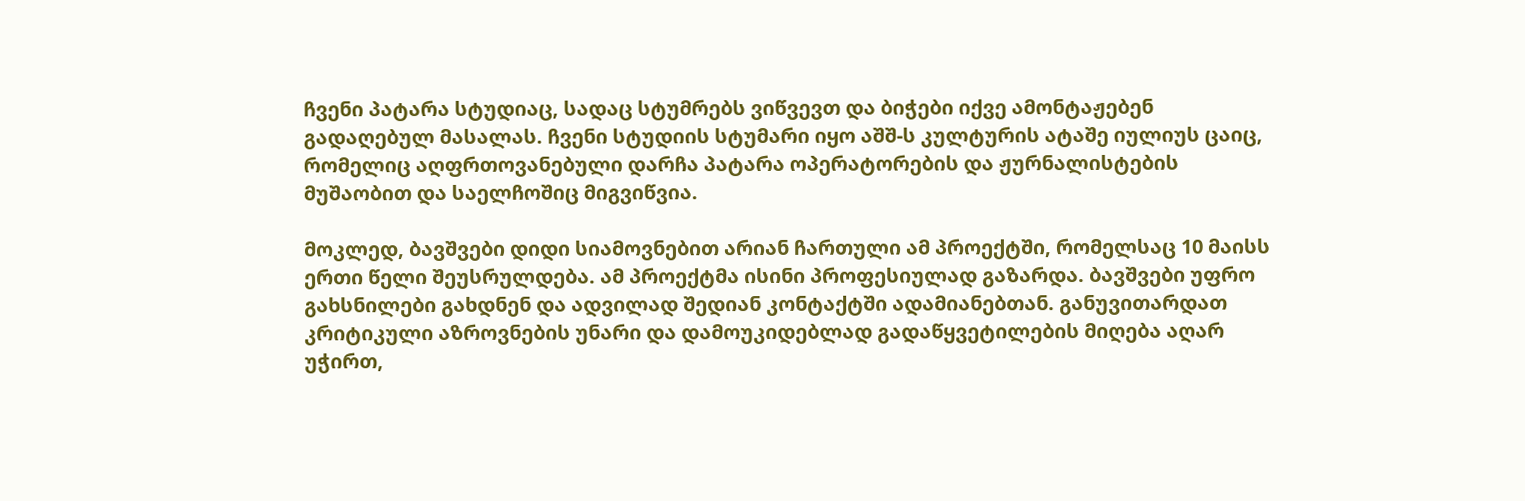ჩვენი პატარა სტუდიაც, სადაც სტუმრებს ვიწვევთ და ბიჭები იქვე ამონტაჟებენ გადაღებულ მასალას. ჩვენი სტუდიის სტუმარი იყო აშშ-ს კულტურის ატაშე იულიუს ცაიც, რომელიც აღფრთოვანებული დარჩა პატარა ოპერატორების და ჟურნალისტების მუშაობით და საელჩოშიც მიგვიწვია.

მოკლედ, ბავშვები დიდი სიამოვნებით არიან ჩართული ამ პროექტში, რომელსაც 10 მაისს ერთი წელი შეუსრულდება. ამ პროექტმა ისინი პროფესიულად გაზარდა. ბავშვები უფრო გახსნილები გახდნენ და ადვილად შედიან კონტაქტში ადამიანებთან. განუვითარდათ კრიტიკული აზროვნების უნარი და დამოუკიდებლად გადაწყვეტილების მიღება აღარ უჭირთ,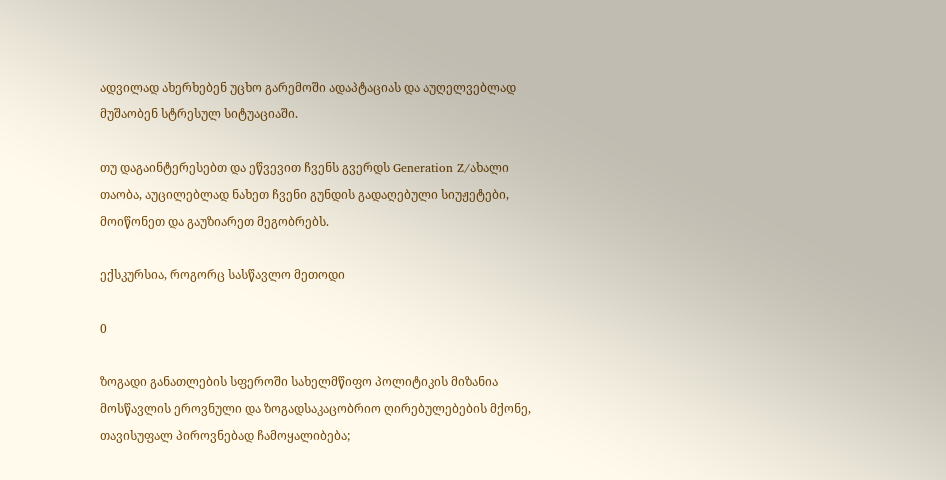ადვილად ახერხებენ უცხო გარემოში ადაპტაციას და აუღელვებლად მუშაობენ სტრესულ სიტუაციაში.

თუ დაგაინტერესებთ და ეწვევით ჩვენს გვერდს Generation Z/ახალი თაობა, აუცილებლად ნახეთ ჩვენი გუნდის გადაღებული სიუჟეტები, მოიწონეთ და გაუზიარეთ მეგობრებს.

ექსკურსია, როგორც სასწავლო მეთოდი

0

ზოგადი განათლების სფეროში სახელმწიფო პოლიტიკის მიზანია მოსწავლის ეროვნული და ზოგადსაკაცობრიო ღირებულებების მქონე, თავისუფალ პიროვნებად ჩამოყალიბება;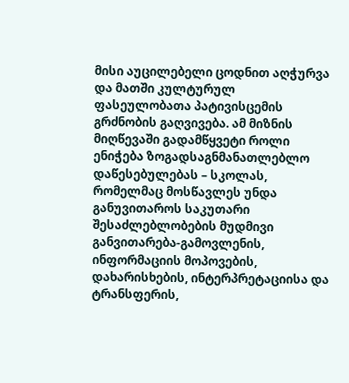მისი აუცილებელი ცოდნით აღჭურვა და მათში კულტურულ ფასეულობათა პატივისცემის გრძნობის გაღვივება. ამ მიზნის მიღწევაში გადამწყვეტი როლი ენიჭება ზოგადსაგნმანათლებლო დაწესებულებას – სკოლას, რომელმაც მოსწავლეს უნდა განუვითაროს საკუთარი შესაძლებლობების მუდმივი განვითარება-გამოვლენის, ინფორმაციის მოპოვების, დახარისხების, ინტერპრეტაციისა და ტრანსფერის,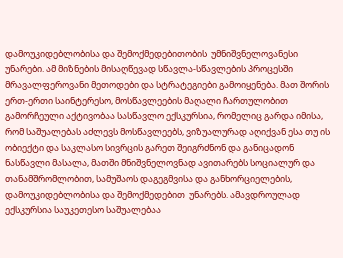დამოუკიდებლობისა და შემოქმედებითობის  უმნიშვნელოვანესი უნარები. ამ მიზნების მისაღწევად სწავლა-სწავლების პროცესში მრავალფეროვანი მეთოდები და სტრატეგიები გამოიყენება. მათ შორის ერთ-ერთი საინტერესო, მოსწავლეების მაღალი ჩართულობით გამორჩეული აქტივობაა სასწავლო ექსკურსია, რომელიც გარდა იმისა, რომ საშუალებას აძლევს მოსწავლეებს, ვიზუალურად აღიქვან ესა თუ ის ობიექტი და საკლასო სივრცის გარეთ შეიგრძნონ და განიცადონ ნასწავლი მასალა, მათში მნიშვნელოვნად ავითარებს სოციალურ და თანამშრომლობით, სამუშაოს დაგეგმვისა და განხორციელების, დამოუკიდებლობისა და შემოქმედებით  უნარებს. ამავდროულად ექსკურსია საუკეთესო საშუალებაა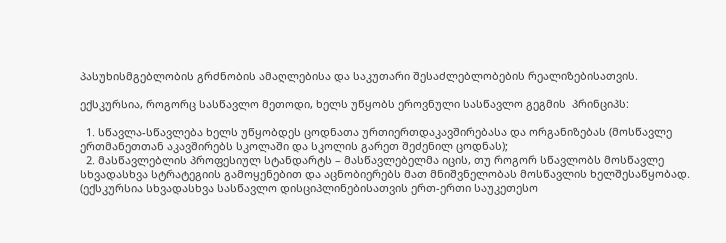პასუხისმგებლობის გრძნობის ამაღლებისა და საკუთარი შესაძლებლობების რეალიზებისათვის.

ექსკურსია, როგორც სასწავლო მეთოდი, ხელს უწყობს ეროვნული სასწავლო გეგმის  პრინციპს:

  1. სწავლა-სწავლება ხელს უწყობდეს ცოდნათა ურთიერთდაკავშირებასა და ორგანიზებას (მოსწავლე ერთმანეთთან აკავშირებს სკოლაში და სკოლის გარეთ შეძენილ ცოდნას);
  2. მასწავლებლის პროფესიულ სტანდარტს – მასწავლებელმა იცის, თუ როგორ სწავლობს მოსწავლე სხვადასხვა სტრატეგიის გამოყენებით და აცნობიერებს მათ მნიშვნელობას მოსწავლის ხელშესაწყობად. (ექსკურსია სხვადასხვა სასწავლო დისციპლინებისათვის ერთ-ერთი საუკეთესო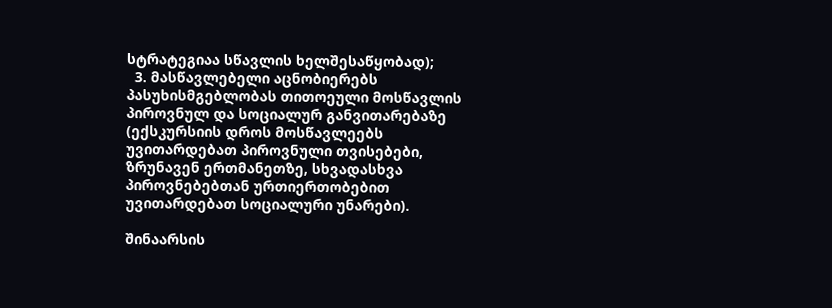სტრატეგიაა სწავლის ხელშესაწყობად);
  3. მასწავლებელი აცნობიერებს პასუხისმგებლობას თითოეული მოსწავლის პიროვნულ და სოციალურ განვითარებაზე (ექსკურსიის დროს მოსწავლეებს უვითარდებათ პიროვნული თვისებები, ზრუნავენ ერთმანეთზე, სხვადასხვა პიროვნებებთან ურთიერთობებით უვითარდებათ სოციალური უნარები).

შინაარსის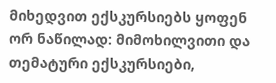მიხედვით ექსკურსიებს ყოფენ ორ ნაწილად: მიმოხილვითი და თემატური ექსკურსიები,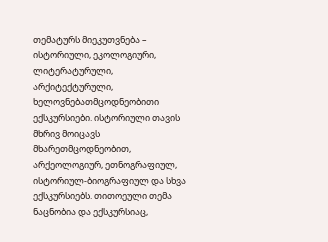თემატურს მიეკუთვნება – ისტორიული, ეკოლოგიური, ლიტერატურული, არქიტექტურული, ხელოვნებათმცოდნეობითი ექსკურსიები. ისტორიული თავის მხრივ მოიცავს მხარეთმცოდნეობით, არქეოლოგიურ, ეთნოგრაფიულ, ისტორიულ-ბიოგრაფიულ და სხვა ექსკურსიებს. თითოეული თემა ნაცნობია და ექსკურსიაც,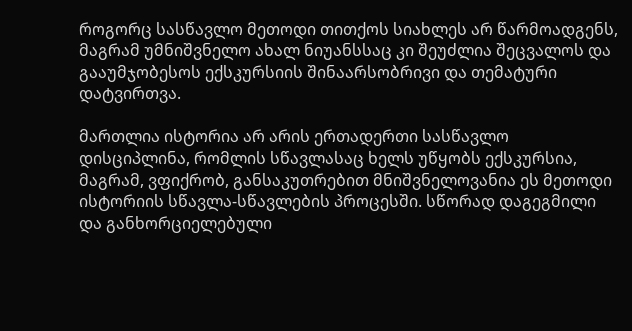როგორც სასწავლო მეთოდი თითქოს სიახლეს არ წარმოადგენს, მაგრამ უმნიშვნელო ახალ ნიუანსსაც კი შეუძლია შეცვალოს და გააუმჯობესოს ექსკურსიის შინაარსობრივი და თემატური დატვირთვა.

მართლია ისტორია არ არის ერთადერთი სასწავლო დისციპლინა, რომლის სწავლასაც ხელს უწყობს ექსკურსია, მაგრამ, ვფიქრობ, განსაკუთრებით მნიშვნელოვანია ეს მეთოდი ისტორიის სწავლა-სწავლების პროცესში. სწორად დაგეგმილი და განხორციელებული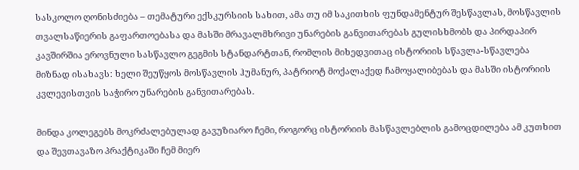სასკოლო ღონისძიება – თემატური ექსკურსიის სახით, ამა თუ იმ საკითხის ფუნდამენტურ შესწავლას, მოსწავლის თვალსაწიერის გაფართოებასა და მასში მრავალმხრივი უნარების განვითარებას გულისხმობს და პირდაპირ კავშირშია ეროვნული სასწავლო გეგმის სტანდარტთან, რომლის მიხედვითაც ისტორიის სწავლა-სწავლება მიზნად ისახავს: ხელი შეუწყოს მოსწავლის ჰუმანურ, პატრიოტ მოქალაქედ ჩამოყალიბებას და მასში ისტორიის კვლევისთვის საჭირო უნარების განვითარებას.

მინდა კოლეგებს მოკრძალებულად გავუზიარო ჩემი, როგორც ისტორიის მასწავლებლის გამოცდილება ამ კუთხით და შევთავაზო პრაქტიკაში ჩემ მიერ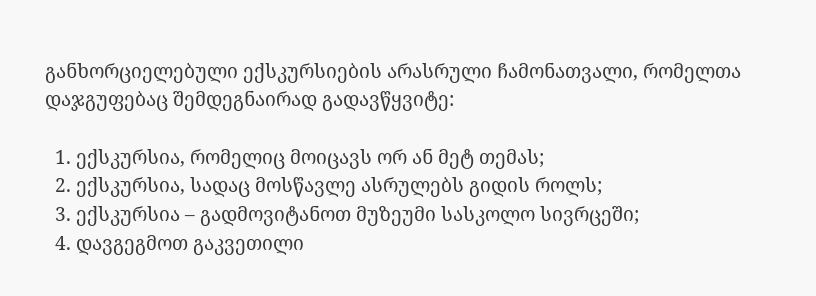განხორციელებული ექსკურსიების არასრული ჩამონათვალი, რომელთა დაჯგუფებაც შემდეგნაირად გადავწყვიტე:

  1. ექსკურსია, რომელიც მოიცავს ორ ან მეტ თემას;
  2. ექსკურსია, სადაც მოსწავლე ასრულებს გიდის როლს;
  3. ექსკურსია – გადმოვიტანოთ მუზეუმი სასკოლო სივრცეში;
  4. დავგეგმოთ გაკვეთილი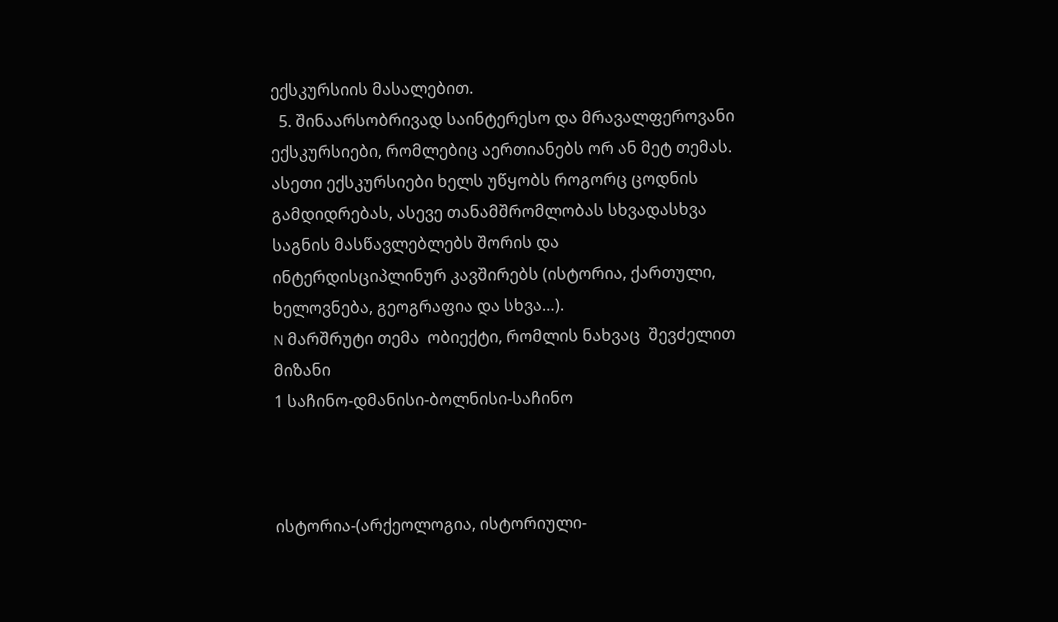ექსკურსიის მასალებით.
  5. შინაარსობრივად საინტერესო და მრავალფეროვანი ექსკურსიები, რომლებიც აერთიანებს ორ ან მეტ თემას. ასეთი ექსკურსიები ხელს უწყობს როგორც ცოდნის გამდიდრებას, ასევე თანამშრომლობას სხვადასხვა საგნის მასწავლებლებს შორის და ინტერდისციპლინურ კავშირებს (ისტორია, ქართული, ხელოვნება, გეოგრაფია და სხვა…).
N მარშრუტი თემა  ობიექტი, რომლის ნახვაც  შევძელით მიზანი
1 საჩინო-დმანისი-ბოლნისი-საჩინო



ისტორია-(არქეოლოგია, ისტორიული-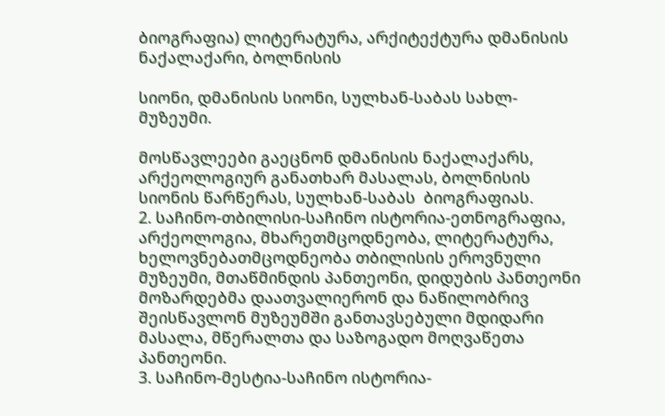ბიოგრაფია) ლიტერატურა, არქიტექტურა დმანისის ნაქალაქარი, ბოლნისის

სიონი, დმანისის სიონი, სულხან-საბას სახლ-მუზეუმი.

მოსწავლეები გაეცნონ დმანისის ნაქალაქარს, არქეოლოგიურ განათხარ მასალას, ბოლნისის სიონის წარწერას, სულხან-საბას  ბიოგრაფიას.
2. საჩინო-თბილისი-საჩინო ისტორია-ეთნოგრაფია, არქეოლოგია, მხარეთმცოდნეობა, ლიტერატურა, ხელოვნებათმცოდნეობა თბილისის ეროვნული მუზეუმი, მთაწმინდის პანთეონი, დიდუბის პანთეონი მოზარდებმა დაათვალიერონ და ნაწილობრივ შეისწავლონ მუზეუმში განთავსებული მდიდარი მასალა, მწერალთა და საზოგადო მოღვაწეთა პანთეონი.
3. საჩინო-მესტია-საჩინო ისტორია-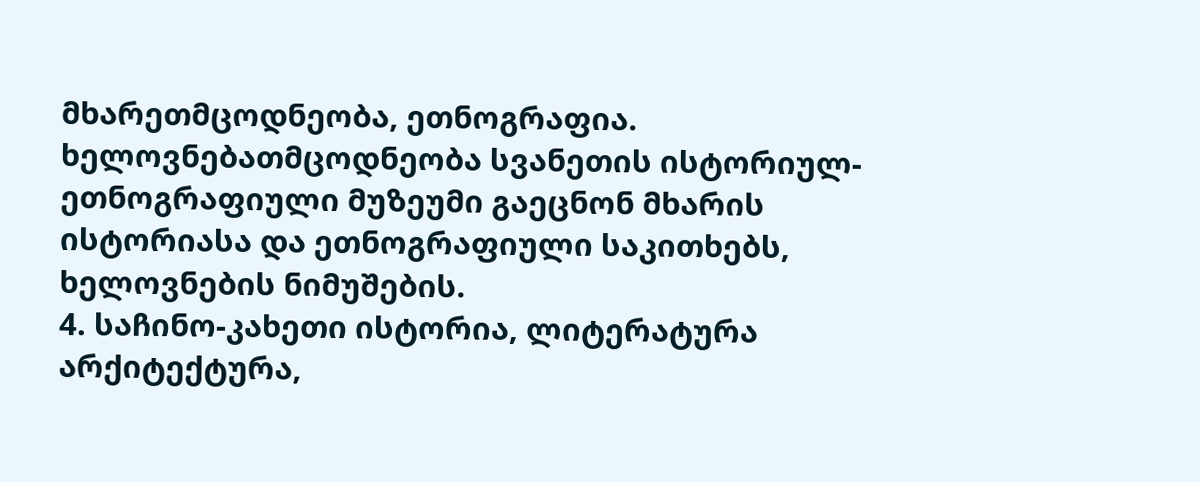მხარეთმცოდნეობა, ეთნოგრაფია. ხელოვნებათმცოდნეობა სვანეთის ისტორიულ-ეთნოგრაფიული მუზეუმი გაეცნონ მხარის ისტორიასა და ეთნოგრაფიული საკითხებს, ხელოვნების ნიმუშების.
4. საჩინო-კახეთი ისტორია, ლიტერატურა არქიტექტურა,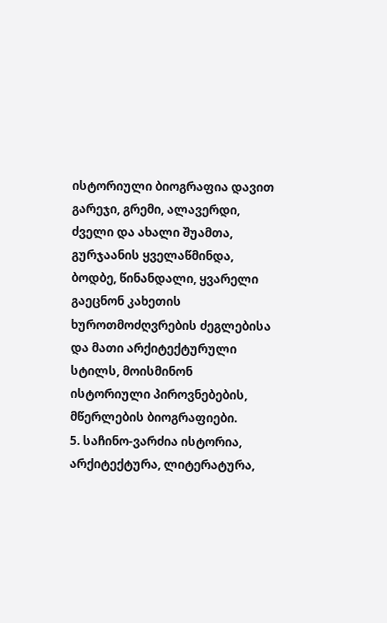ისტორიული ბიოგრაფია დავით გარეჯი, გრემი, ალავერდი, ძველი და ახალი შუამთა, გურჯაანის ყველაწმინდა, ბოდბე, წინანდალი, ყვარელი გაეცნონ კახეთის ხუროთმოძღვრების ძეგლებისა და მათი არქიტექტურული სტილს, მოისმინონ ისტორიული პიროვნებების, მწერლების ბიოგრაფიები.
5. საჩინო-ვარძია ისტორია, არქიტექტურა, ლიტერატურა,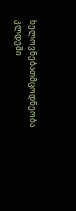ხელოვნებათმცოდნეობა კლდეში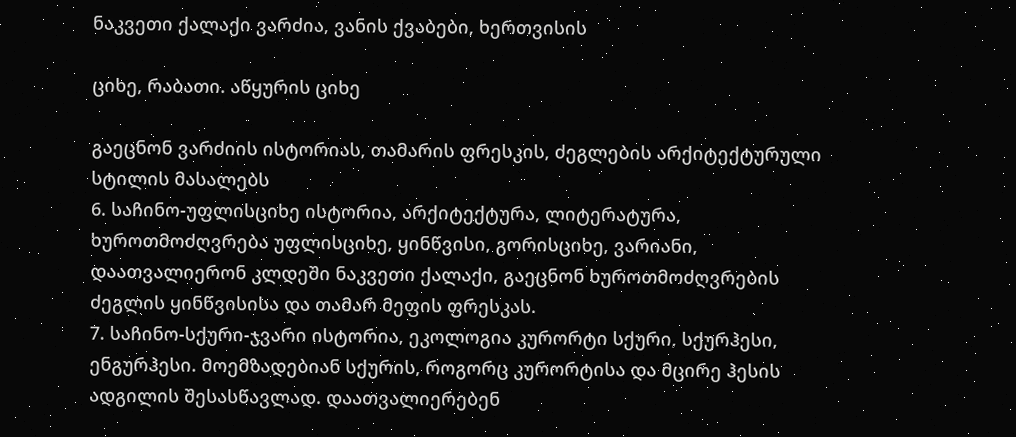ნაკვეთი ქალაქი ვარძია, ვანის ქვაბები, ხერთვისის

ციხე, რაბათი. აწყურის ციხე

გაეცნონ ვარძიის ისტორიას, თამარის ფრესკის, ძეგლების არქიტექტურული სტილის მასალებს
6. საჩინო-უფლისციხე ისტორია, არქიტექტურა, ლიტერატურა, ხუროთმოძღვრება უფლისციხე, ყინწვისი, გორისციხე, ვარიანი, დაათვალიერონ კლდეში ნაკვეთი ქალაქი, გაეცნონ ხუროთმოძღვრების ძეგლის ყინწვისისა და თამარ მეფის ფრესკას.
7. საჩინო-სქური-ჯვარი ისტორია, ეკოლოგია კურორტი სქური, სქურჰესი, ენგურჰესი. მოემზადებიან სქურის, როგორც კურორტისა და მცირე ჰესის ადგილის შესასწავლად. დაათვალიერებენ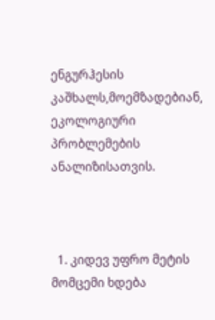ენგურჰესის კაშხალს,მოემზადებიან, ეკოლოგიური პრობლემების ანალიზისათვის.



  1. კიდევ უფრო მეტის მომცემი ხდება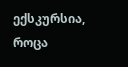ექსკურსია, როცა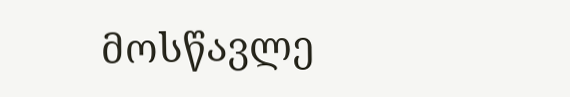მოსწავლე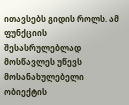ითავსებს გიდის როლს. ამ ფუნქციის შესასრულებლად მოსწავლეს უწევს მოსანახულებელი ობიექტის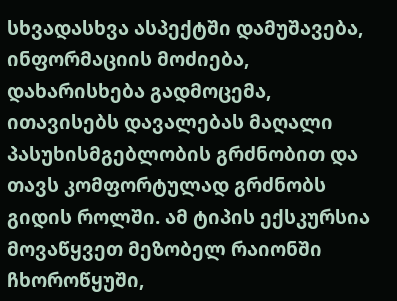სხვადასხვა ასპექტში დამუშავება, ინფორმაციის მოძიება, დახარისხება გადმოცემა, ითავისებს დავალებას მაღალი პასუხისმგებლობის გრძნობით და თავს კომფორტულად გრძნობს გიდის როლში. ამ ტიპის ექსკურსია მოვაწყვეთ მეზობელ რაიონში ჩხოროწყუში,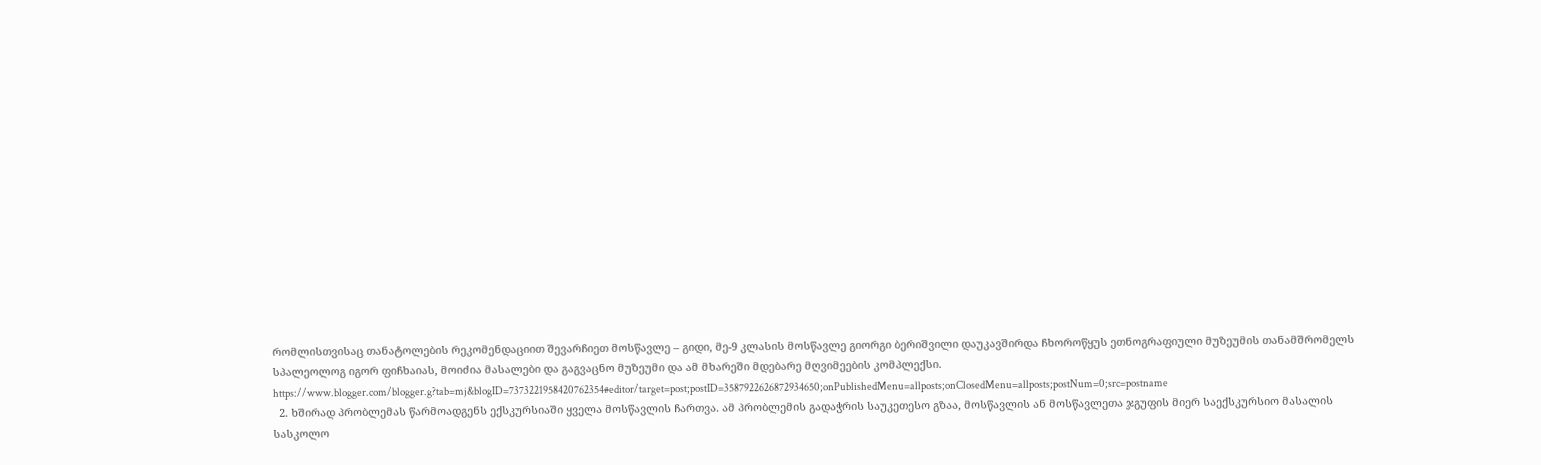რომლისთვისაც თანატოლების რეკომენდაციით შევარჩიეთ მოსწავლე – გიდი, მე-9 კლასის მოსწავლე გიორგი ბერიშვილი დაუკავშირდა ჩხოროწყუს ეთნოგრაფიული მუზეუმის თანამშრომელს სპალეოლოგ იგორ ფიჩხაიას, მოიძია მასალები და გაგვაცნო მუზეუმი და ამ მხარეში მდებარე მღვიმეების კომპლექსი. https://www.blogger.com/blogger.g?tab=mj&blogID=7373221958420762354#editor/target=post;postID=3587922626872934650;onPublishedMenu=allposts;onClosedMenu=allposts;postNum=0;src=postname
  2. ხშირად პრობლემას წარმოადგენს ექსკურსიაში ყველა მოსწავლის ჩართვა. ამ პრობლემის გადაჭრის საუკეთესო გზაა, მოსწავლის ან მოსწავლეთა ჯგუფის მიერ საექსკურსიო მასალის სასკოლო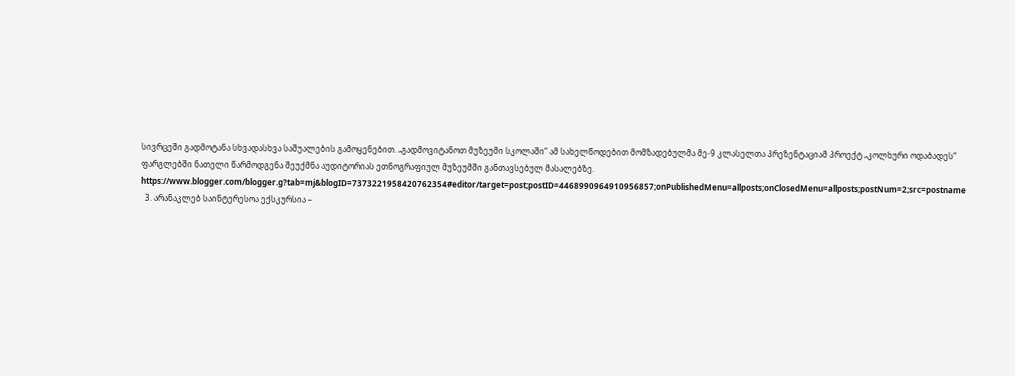სივრცეში გადმოტანა სხვადასხვა საშუალების გამოყენებით. „გადმოვიტანოთ მუზეუმი სკოლაში“ ამ სახელწოდებით მომზადებულმა მე-9 კლასელთა პრეზენტაციამ პროექტ „კოლხური ოდაბადეს“ ფარგლებში ნათელი წარმოდგენა შეუქმნა აუდიტორიას ეთნოგრაფიულ მუზეუმში განთავსებულ მასალებზე. https://www.blogger.com/blogger.g?tab=mj&blogID=7373221958420762354#editor/target=post;postID=4468990964910956857;onPublishedMenu=allposts;onClosedMenu=allposts;postNum=2;src=postname
  3. არანაკლებ საინტერესოა ექსკურსია –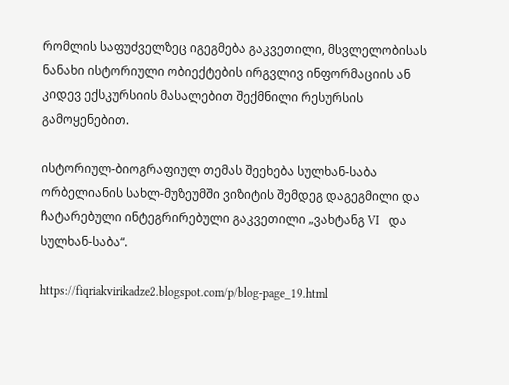რომლის საფუძველზეც იგეგმება გაკვეთილი, მსვლელობისას ნანახი ისტორიული ობიექტების ირგვლივ ინფორმაციის ან კიდევ ექსკურსიის მასალებით შექმნილი რესურსის გამოყენებით.

ისტორიულ-ბიოგრაფიულ თემას შეეხება სულხან-საბა ორბელიანის სახლ-მუზეუმში ვიზიტის შემდეგ დაგეგმილი და ჩატარებული ინტეგრირებული გაკვეთილი „ვახტანგ VI   და სულხან-საბა“.

https://fiqriakvirikadze2.blogspot.com/p/blog-page_19.html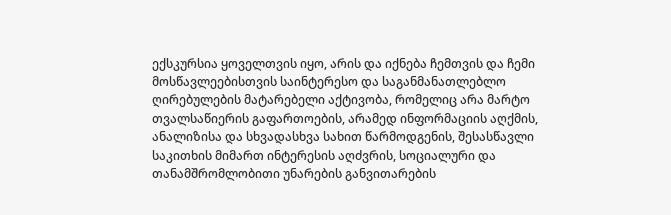ექსკურსია ყოველთვის იყო, არის და იქნება ჩემთვის და ჩემი მოსწავლეებისთვის საინტერესო და საგანმანათლებლო ღირებულების მატარებელი აქტივობა, რომელიც არა მარტო თვალსაწიერის გაფართოების, არამედ ინფორმაციის აღქმის, ანალიზისა და სხვადასხვა სახით წარმოდგენის, შესასწავლი საკითხის მიმართ ინტერესის აღძვრის, სოციალური და თანამშრომლობითი უნარების განვითარების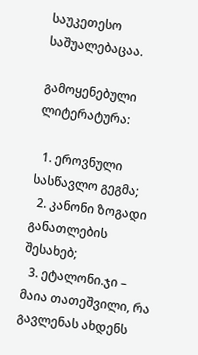საუკეთესო საშუალებაცაა.

გამოყენებული ლიტერატურა:

  1. ეროვნული სასწავლო გეგმა;
  2. კანონი ზოგადი განათლების შესახებ;
  3. ეტალონი.ჯი – მაია თათეშვილი, რა გავლენას ახდენს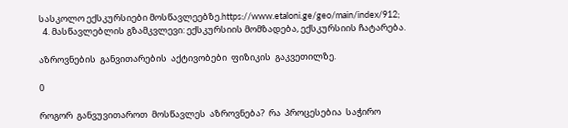სასკოლო ექსკურსიები მოსწავლეებზე.https://www.etaloni.ge/geo/main/index/912;
  4. მასწავლებლის გზამკვლევი: ექსკურსიის მომზადება, ექსკურსიის ჩატარება.

აზროვნების  განვითარების  აქტივობები  ფიზიკის  გაკვეთილზე.

0

როგორ  განვუვითაროთ  მოსწავლეს  აზროვნება?  რა  პროცესებია  საჭირო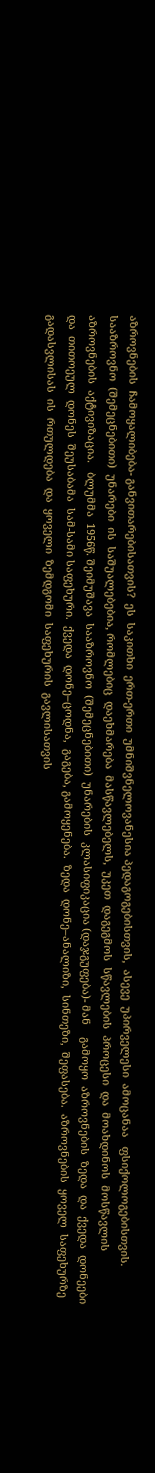აზროვნების  ჩამოყალიბება- განვითარებისათვის?  ეს  საკითხი  ერთ-ერთი  უმნიშვნელოვანესია პედაგოგებისთვის,  ასევე  უპირველესი  ამოცანაა   ფსიქოლოგებისთვის.      სააზროვნო  (შემეცნებითი)  უნარები  ის  საშუალებებია, რომლებიც  დაეხმარება  მასწავლებელს,  უკეთ  დაგეგმოს  სწავლების  პროცესი  და  მოახდინოს  მოსწავლის  აზროვნების  აქტივიზაცია.   ბლუმმა  1956წ. შეიმუშავა  სააზროვნო  (შემეცნებითი)  უნარების  კლასიფიკაცია (დაჯგუფება)- მან    გამოყო  აზროვნების  ზედა  და  ქვედა  დონეები  და  თითოეულ  დონეს  შეუსაბამა  სამ-სამი საფეხური.  ქვედა  დონე–ცოდნა,  გაგება, გამოყენება.  ზედა  დონე–ანალიზი,  სინთეზი,  შეფასება.  აზროვნების  ყოველ  საფეხურზე  გადასვლისას  ის  რთულდება  და  ყოველი  ზემდგომი  საფეხურის  გავლისათვის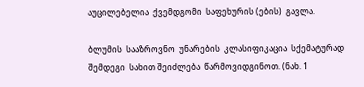აუცილებელია  ქვემდგომი  საფეხურის (ების)  გავლა.

ბლუმის  სააზროვნო  უნარების  კლასიფიკაცია  სქემატურად  შემდეგი  სახით შეიძლება  წარმოვიდგინოთ. (ნახ. 1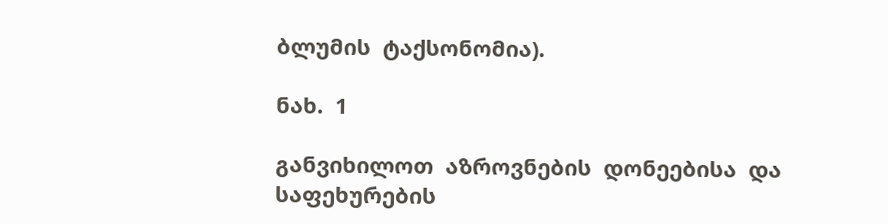ბლუმის  ტაქსონომია).

ნახ.  1

განვიხილოთ  აზროვნების  დონეებისა  და  საფეხურების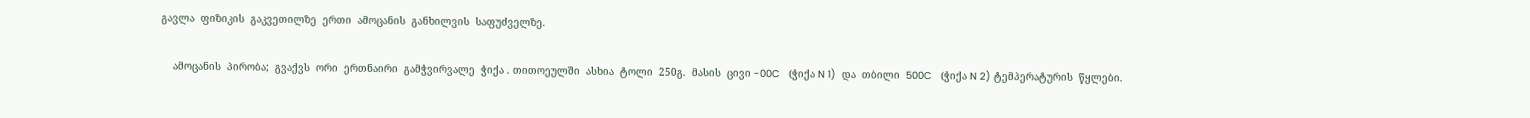გავლა  ფიზიკის  გაკვეთილზე  ერთი  ამოცანის  განხილვის  საფუძველზე.

    ამოცანის  პირობა;  გვაქვს  ორი  ერთნაირი  გამჭვირვალე  ჭიქა . თითოეულში  ასხია  ტოლი  250გ.  მასის  ცივი -00C   (ჭიქა N 1)  და  თბილი  500C   (ჭიქა N 2) ტემპერატურის  წყლები.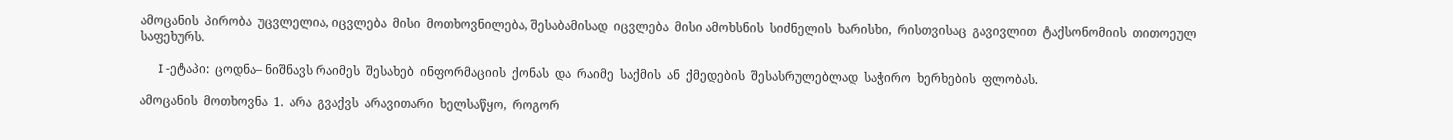ამოცანის  პირობა  უცვლელია, იცვლება  მისი  მოთხოვნილება, შესაბამისად  იცვლება  მისი ამოხსნის  სიძნელის  ხარისხი,  რისთვისაც  გავივლით  ტაქსონომიის  თითოეულ  საფეხურს.

      I -ეტაპი:  ცოდნა– ნიშნავს რაიმეს  შესახებ  ინფორმაციის  ქონას  და  რაიმე  საქმის  ან  ქმედების  შესასრულებლად  საჭირო  ხერხების  ფლობას.

ამოცანის  მოთხოვნა  1.  არა  გვაქვს  არავითარი  ხელსაწყო,  როგორ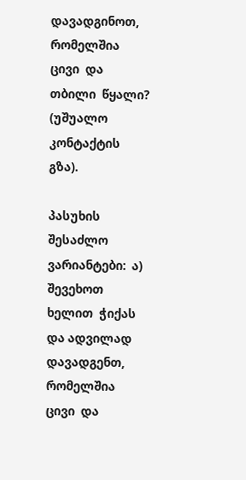დავადგინოთ,  რომელშია  ცივი  და  თბილი  წყალი? (უშუალო  კონტაქტის  გზა).

პასუხის  შესაძლო  ვარიანტები:  ა)  შევეხოთ  ხელით  ჭიქას  და ადვილად  დავადგენთ,  რომელშია  ცივი  და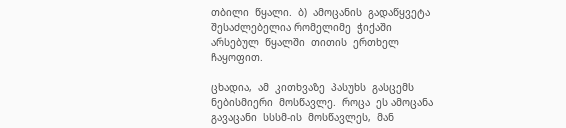თბილი  წყალი.  ბ)  ამოცანის  გადაწყვეტა  შესაძლებელია რომელიმე  ჭიქაში  არსებულ  წყალში  თითის  ერთხელ  ჩაყოფით.

ცხადია,  ამ  კითხვაზე  პასუხს  გასცემს  ნებისმიერი  მოსწავლე.  როცა  ეს ამოცანა  გავაცანი  სსსმ-ის  მოსწავლეს,  მან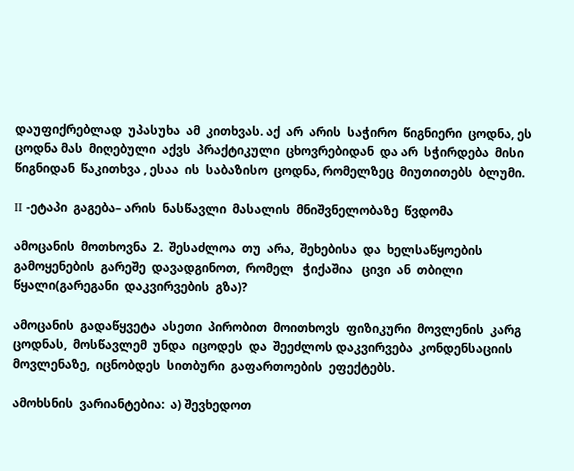დაუფიქრებლად  უპასუხა  ამ  კითხვას. აქ  არ  არის  საჭირო  წიგნიერი  ცოდნა, ეს  ცოდნა მას  მიღებული  აქვს  პრაქტიკული  ცხოვრებიდან  და არ  სჭირდება  მისი  წიგნიდან  წაკითხვა , ესაა  ის  საბაზისო  ცოდნა, რომელზეც  მიუთითებს  ბლუმი.

II -ეტაპი  გაგება– არის  ნასწავლი  მასალის  მნიშვნელობაზე  წვდომა

ამოცანის  მოთხოვნა  2.  შესაძლოა  თუ  არა,  შეხებისა  და  ხელსაწყოების  გამოყენების  გარეშე  დავადგინოთ,  რომელ   ჭიქაშია   ცივი  ან  თბილი  წყალი(გარეგანი  დაკვირვების  გზა)?

ამოცანის  გადაწყვეტა  ასეთი  პირობით  მოითხოვს  ფიზიკური  მოვლენის  კარგ  ცოდნას,  მოსწავლემ  უნდა  იცოდეს  და  შეეძლოს დაკვირვება  კონდენსაციის  მოვლენაზე,  იცნობდეს  სითბური  გაფართოების  ეფექტებს.

ამოხსნის  ვარიანტებია:  ა) შევხედოთ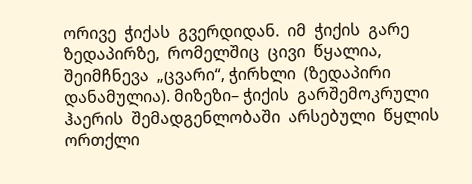ორივე  ჭიქას  გვერდიდან.  იმ  ჭიქის  გარე  ზედაპირზე,  რომელშიც  ცივი  წყალია,  შეიმჩნევა  „ცვარი“, ჭირხლი  (ზედაპირი  დანამულია). მიზეზი– ჭიქის  გარშემოკრული  ჰაერის  შემადგენლობაში  არსებული  წყლის  ორთქლი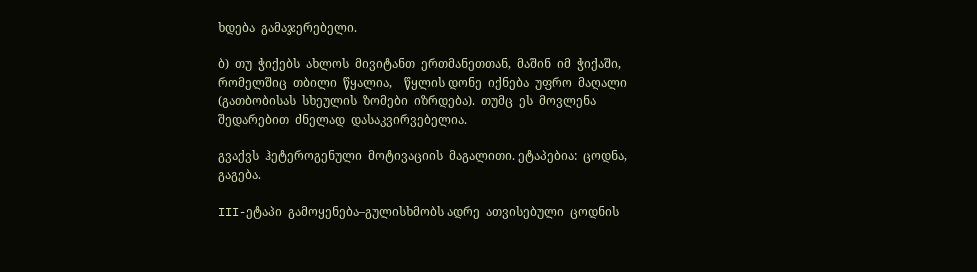ხდება  გამაჯერებელი.

ბ)  თუ  ჭიქებს  ახლოს  მივიტანთ  ერთმანეთთან,  მაშინ  იმ  ჭიქაში,  რომელშიც  თბილი  წყალია,    წყლის დონე  იქნება  უფრო  მაღალი  (გათბობისას  სხეულის  ზომები  იზრდება).  თუმც  ეს  მოვლენა  შედარებით  ძნელად  დასაკვირვებელია.

გვაქვს  ჰეტეროგენული  მოტივაციის  მაგალითი. ეტაპებია:  ცოდნა,  გაგება.

III-ეტაპი  გამოყენება–გულისხმობს ადრე  ათვისებული  ცოდნის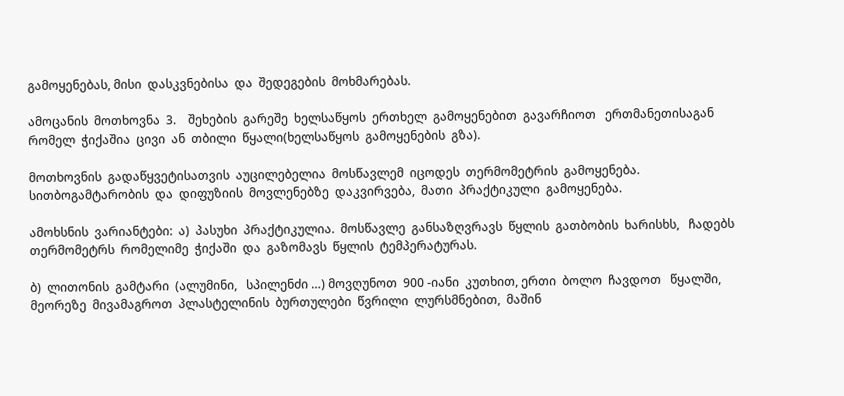გამოყენებას, მისი  დასკვნებისა  და  შედეგების  მოხმარებას.

ამოცანის  მოთხოვნა  3.    შეხების  გარეშე  ხელსაწყოს  ერთხელ  გამოყენებით  გავარჩიოთ   ერთმანეთისაგან  რომელ  ჭიქაშია  ცივი  ან  თბილი  წყალი(ხელსაწყოს  გამოყენების  გზა).

მოთხოვნის  გადაწყვეტისათვის  აუცილებელია  მოსწავლემ  იცოდეს  თერმომეტრის  გამოყენება. სითბოგამტარობის  და  დიფუზიის  მოვლენებზე  დაკვირვება,  მათი  პრაქტიკული  გამოყენება.

ამოხსნის  ვარიანტები:  ა)  პასუხი  პრაქტიკულია.  მოსწავლე  განსაზღვრავს  წყლის  გათბობის  ხარისხს,   ჩადებს  თერმომეტრს  რომელიმე  ჭიქაში  და  გაზომავს  წყლის  ტემპერატურას.

ბ)  ლითონის  გამტარი  (ალუმინი,   სპილენძი …) მოვღუნოთ  900 -იანი  კუთხით, ერთი  ბოლო  ჩავდოთ   წყალში,  მეორეზე  მივამაგროთ  პლასტელინის  ბურთულები  წვრილი  ლურსმნებით,  მაშინ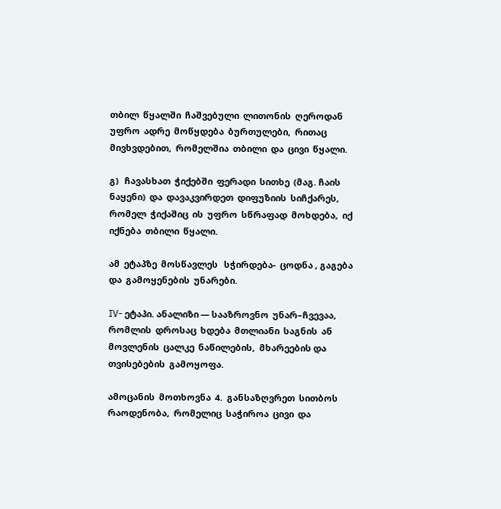თბილ  წყალში  ჩაშვებული  ლითონის  ღეროდან  უფრო  ადრე  მოწყდება  ბურთულები,  რითაც  მივხვდებით,  რომელშია  თბილი  და  ცივი  წყალი.

გ)   ჩავასხათ  ჭიქებში  ფერადი  სითხე  (მაგ. ჩაის  ნაყენი)  და  დავაკვირდეთ  დიფუზიის  სიჩქარეს,  რომელ  ჭიქაშიც  ის  უფრო  სწრაფად  მოხდება,  იქ  იქნება  თბილი  წყალი.

ამ  ეტაპზე  მოსწავლეს   სჭირდება-  ცოდნა , გაგება  და  გამოყენების  უნარები.

IV- ეტაპი. ანალიზი — სააზროვნო  უნარ–ჩვევაა,  რომლის  დროსაც  ხდება  მთლიანი  საგნის  ან  მოვლენის  ცალკე  ნაწილების,  მხარეების და  თვისებების  გამოყოფა.

ამოცანის  მოთხოვნა  4.  განსაზღვრეთ  სითბოს  რაოდენობა,  რომელიც  საჭიროა  ცივი  და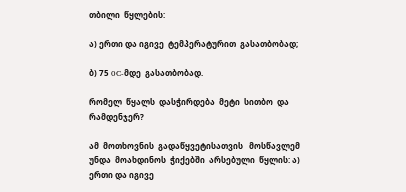თბილი  წყლების:

ა) ერთი და იგივე  ტემპერატურით  გასათბობად;

ბ) 75 0C-მდე  გასათბობად.

რომელ  წყალს  დასჭირდება  მეტი  სითბო  და  რამდენჯერ?

ამ  მოთხოვნის  გადაწყვეტისათვის   მოსწავლემ  უნდა  მოახდინოს  ჭიქებში  არსებული  წყლის: ა) ერთი და იგივე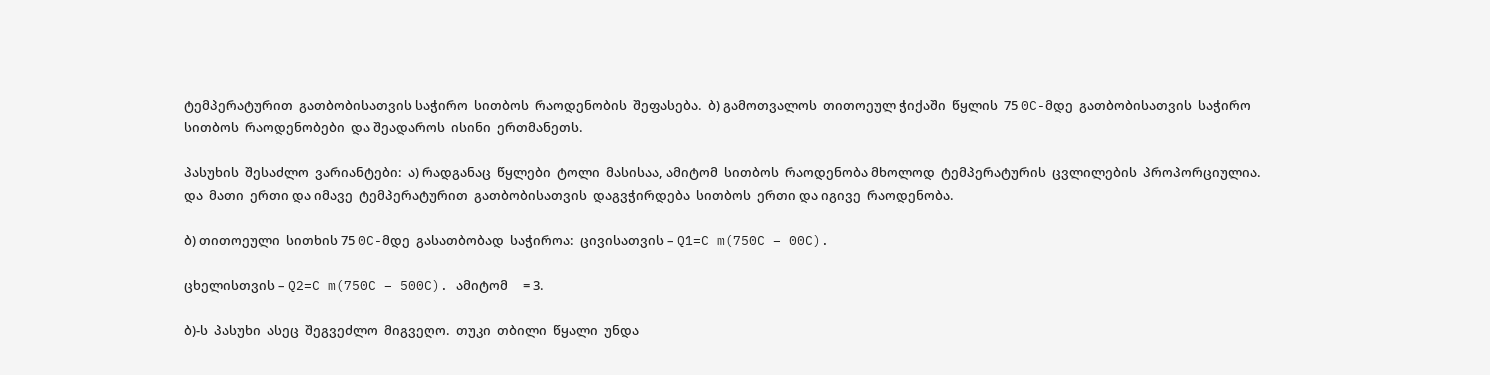ტემპერატურით  გათბობისათვის საჭირო  სითბოს  რაოდენობის  შეფასება.  ბ) გამოთვალოს  თითოეულ ჭიქაში  წყლის  75 0C-მდე  გათბობისათვის  საჭირო სითბოს  რაოდენობები  და შეადაროს  ისინი  ერთმანეთს.

პასუხის  შესაძლო  ვარიანტები:  ა) რადგანაც  წყლები  ტოლი  მასისაა, ამიტომ  სითბოს  რაოდენობა მხოლოდ  ტემპერატურის  ცვლილების  პროპორციულია.  და  მათი  ერთი და იმავე  ტემპერატურით  გათბობისათვის  დაგვჭირდება  სითბოს  ერთი და იგივე  რაოდენობა.

ბ) თითოეული  სითხის 75 0C-მდე  გასათბობად  საჭიროა:  ცივისათვის – Q1=C m(750C – 00C).

ცხელისთვის – Q2=C m(750C – 500C). ამიტომ     = 3.

ბ)-ს  პასუხი  ასეც  შეგვეძლო  მიგვეღო.  თუკი  თბილი  წყალი  უნდა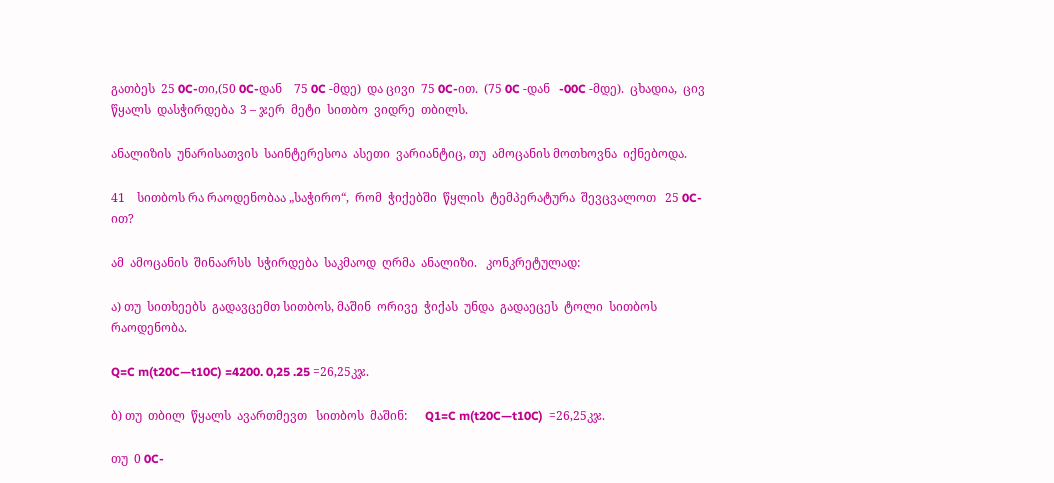გათბეს  25 0C-თი,(50 0C-დან    75 0C -მდე)  და ცივი  75 0C-ით.  (75 0C -დან   -00C -მდე).  ცხადია,  ცივ  წყალს  დასჭირდება  3 – ჯერ  მეტი  სითბო  ვიდრე  თბილს.

ანალიზის  უნარისათვის  საინტერესოა  ასეთი  ვარიანტიც, თუ  ამოცანის მოთხოვნა  იქნებოდა.

41    სითბოს რა რაოდენობაა „საჭირო“,  რომ  ჭიქებში  წყლის  ტემპერატურა  შევცვალოთ   25 0C-ით?

ამ  ამოცანის  შინაარსს  სჭირდება  საკმაოდ  ღრმა  ანალიზი.   კონკრეტულად:

ა) თუ  სითხეებს  გადავცემთ სითბოს, მაშინ  ორივე  ჭიქას  უნდა  გადაეცეს  ტოლი  სითბოს  რაოდენობა.

Q=C m(t20C—t10C) =4200. 0,25 .25 =26,25კჯ.

ბ) თუ  თბილ  წყალს  ავართმევთ   სითბოს  მაშინ:      Q1=C m(t20C—t10C)  =26,25კჯ.

თუ  0 0C-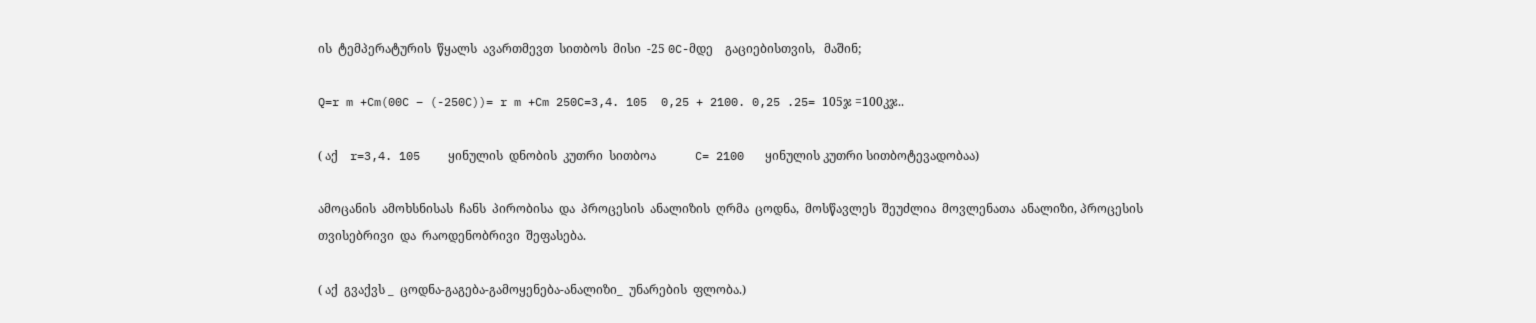ის  ტემპერატურის  წყალს  ავართმევთ  სითბოს  მისი  -25 0C-მდე    გაციებისთვის,   მაშინ;

Q=r m +Cm(00C – (-250C))= r m +Cm 250C=3,4. 105  0,25 + 2100. 0,25 .25= 105ჯ =100კჯ..

( აქ    r=3,4. 105    ყინულის  დნობის  კუთრი  სითბოა             C= 2100   ყინულის კუთრი სითბოტევადობაა)

ამოცანის  ამოხსნისას  ჩანს  პირობისა  და  პროცესის  ანალიზის  ღრმა  ცოდნა,  მოსწავლეს  შეუძლია  მოვლენათა  ანალიზი, პროცესის  თვისებრივი  და  რაოდენობრივი  შეფასება.

( აქ  გვაქვს _  ცოდნა-გაგება-გამოყენება-ანალიზი_  უნარების  ფლობა.)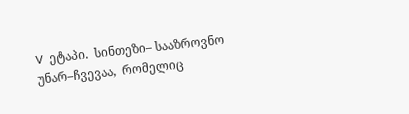V  ეტაპი.  სინთეზი– სააზროვნო  უნარ–ჩვევაა,  რომელიც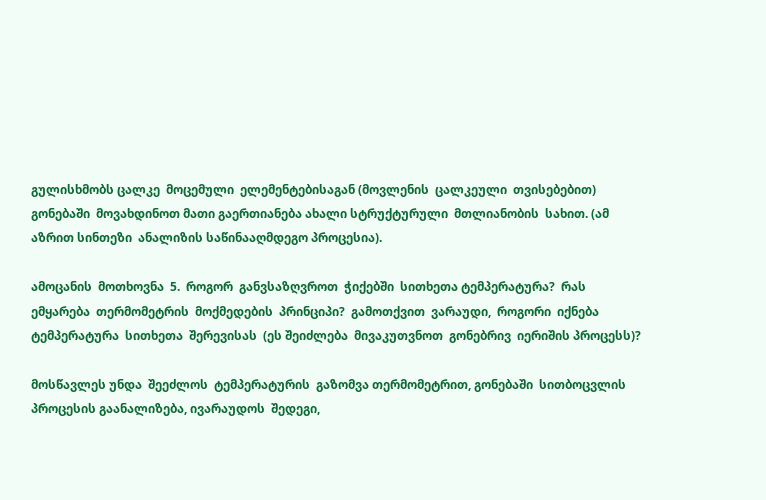გულისხმობს ცალკე  მოცემული  ელემენტებისაგან (მოვლენის  ცალკეული  თვისებებით) გონებაში  მოვახდინოთ მათი გაერთიანება ახალი სტრუქტურული  მთლიანობის  სახით. (ამ აზრით სინთეზი  ანალიზის საწინააღმდეგო პროცესია).

ამოცანის  მოთხოვნა  5.  როგორ  განვსაზღვროთ  ჭიქებში  სითხეთა ტემპერატურა?  რას  ემყარება  თერმომეტრის  მოქმედების  პრინციპი?  გამოთქვით  ვარაუდი,  როგორი  იქნება  ტემპერატურა  სითხეთა  შერევისას  (ეს შეიძლება  მივაკუთვნოთ  გონებრივ  იერიშის პროცესს)?

მოსწავლეს უნდა  შეეძლოს  ტემპერატურის  გაზომვა თერმომეტრით, გონებაში  სითბოცვლის  პროცესის გაანალიზება, ივარაუდოს  შედეგი,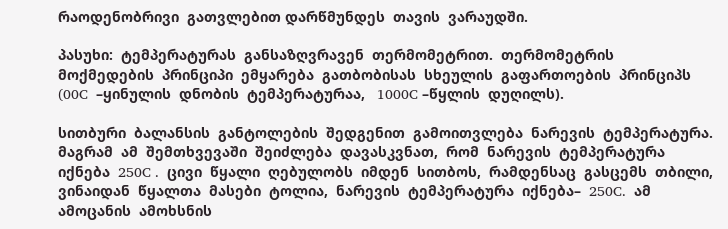რაოდენობრივი  გათვლებით დარწმუნდეს  თავის  ვარაუდში.

პასუხი:  ტემპერატურას  განსაზღვრავენ  თერმომეტრით.  თერმომეტრის  მოქმედების  პრინციპი  ემყარება  გათბობისას  სხეულის  გაფართოების  პრინციპს  (00C  –ყინულის  დნობის  ტემპერატურაა,   1000C –წყლის  დუღილს).

სითბური  ბალანსის  განტოლების  შედგენით  გამოითვლება  ნარევის  ტემპერატურა.  მაგრამ  ამ  შემთხვევაში  შეიძლება  დავასკვნათ,  რომ  ნარევის  ტემპერატურა  იქნება  250C .  ცივი  წყალი  ღებულობს  იმდენ  სითბოს,  რამდენსაც  გასცემს  თბილი, ვინაიდან  წყალთა  მასები  ტოლია,  ნარევის  ტემპერატურა  იქნება–  250C.  ამ  ამოცანის  ამოხსნის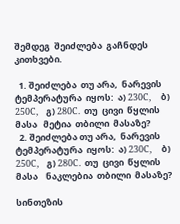შემდეგ  შეიძლება  გაჩნდეს  კითხვები.

  1. შეიძლება  თუ არა,  ნარევის  ტემპერატურა  იყოს:  ა) 230C,     ბ) 250C,    გ) 280C.  თუ  ცივი  წყლის  მასა   მეტია  თბილი  მასაზე?
  2. შეიძლება თუ არა,  ნარევის  ტემპერატურა  იყოს:  ა) 230C,     ბ) 250C,    გ) 280C.  თუ  ცივი  წყლის  მასა    ნაკლებია  თბილი  მასაზე?

სინთეზის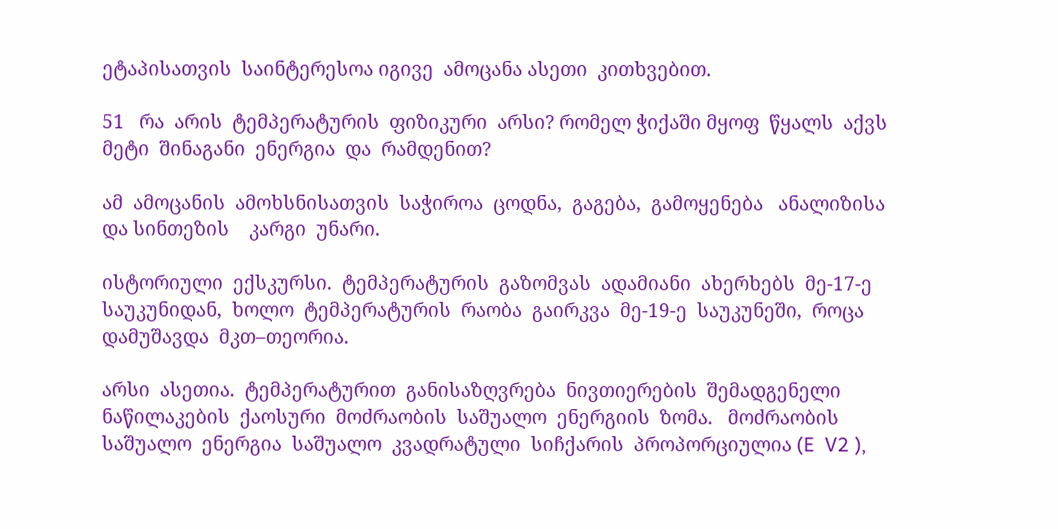ეტაპისათვის  საინტერესოა იგივე  ამოცანა ასეთი  კითხვებით.

51   რა  არის  ტემპერატურის  ფიზიკური  არსი? რომელ ჭიქაში მყოფ  წყალს  აქვს  მეტი  შინაგანი  ენერგია  და  რამდენით?

ამ  ამოცანის  ამოხსნისათვის  საჭიროა  ცოდნა,  გაგება,  გამოყენება   ანალიზისა და სინთეზის    კარგი  უნარი.

ისტორიული  ექსკურსი.  ტემპერატურის  გაზომვას  ადამიანი  ახერხებს  მე-17-ე  საუკუნიდან,  ხოლო  ტემპერატურის  რაობა  გაირკვა  მე-19-ე  საუკუნეში,  როცა  დამუშავდა  მკთ–თეორია.

არსი  ასეთია.  ტემპერატურით  განისაზღვრება  ნივთიერების  შემადგენელი  ნაწილაკების  ქაოსური  მოძრაობის  საშუალო  ენერგიის  ზომა.   მოძრაობის  საშუალო  ენერგია  საშუალო  კვადრატული  სიჩქარის  პროპორციულია (E  V2 ),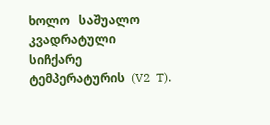ხოლო   საშუალო  კვადრატული  სიჩქარე  ტემპერატურის  (V2  T).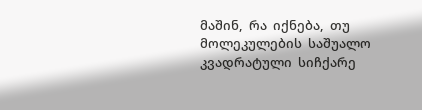მაშინ,  რა  იქნება,  თუ  მოლეკულების  საშუალო  კვადრატული  სიჩქარე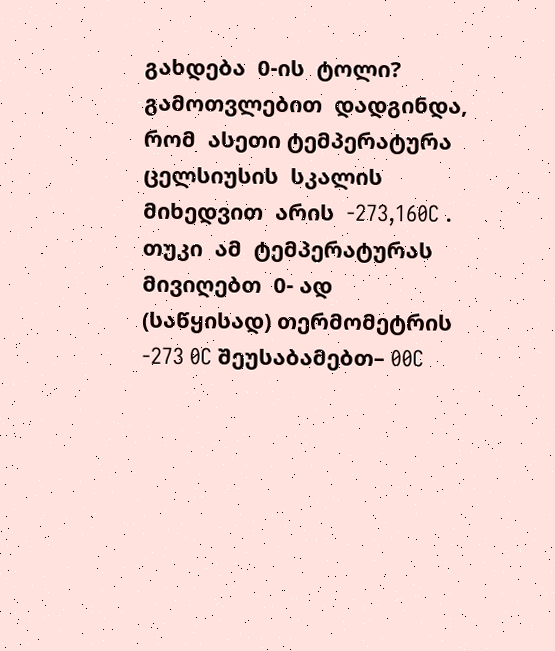გახდება  0-ის  ტოლი?   გამოთვლებით  დადგინდა,  რომ  ასეთი ტემპერატურა  ცელსიუსის  სკალის  მიხედვით  არის  -273,160C .  თუკი  ამ  ტემპერატურას  მივიღებთ  0- ად  (საწყისად) თერმომეტრის  -273 0C შეუსაბამებთ– 00C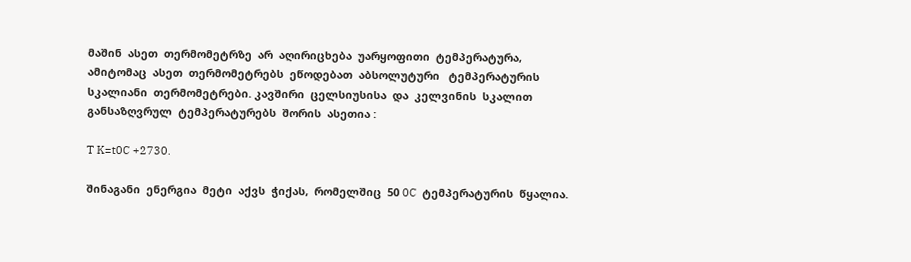მაშინ  ასეთ  თერმომეტრზე  არ  აღირიცხება  უარყოფითი  ტემპერატურა,  ამიტომაც  ასეთ  თერმომეტრებს  ეწოდებათ  აბსოლუტური   ტემპერატურის  სკალიანი  თერმომეტრები. კავშირი  ცელსიუსისა  და  კელვინის  სკალით  განსაზღვრულ  ტემპერატურებს  შორის  ასეთია :

T K=t0C +2730.

შინაგანი  ენერგია  მეტი  აქვს  ჭიქას,  რომელშიც  50 0C  ტემპერატურის  წყალია.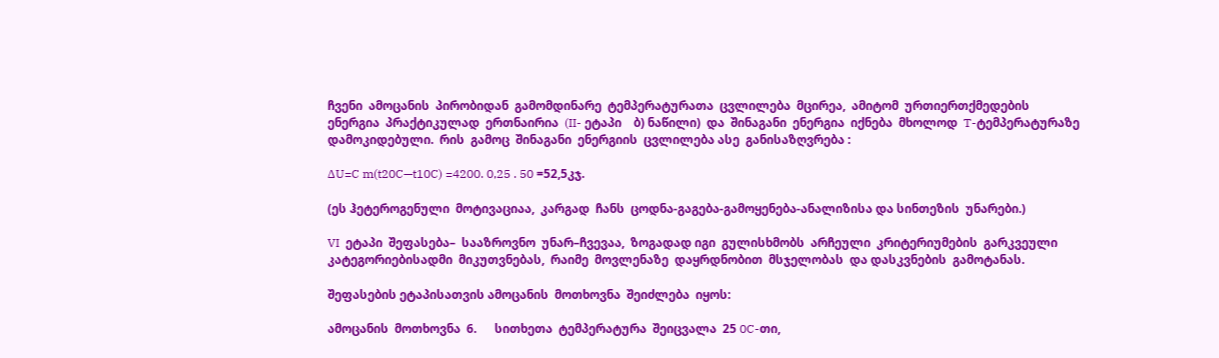ჩვენი  ამოცანის  პირობიდან  გამომდინარე  ტემპერატურათა  ცვლილება  მცირეა,  ამიტომ  ურთიერთქმედების  ენერგია  პრაქტიკულად  ერთნაირია  (II- ეტაპი    ბ) ნაწილი)  და  შინაგანი  ენერგია  იქნება  მხოლოდ  T-ტემპერატურაზე  დამოკიდებული.  რის  გამოც  შინაგანი  ენერგიის  ცვლილება ასე  განისაზღვრება :

∆U=C m(t20C—t10C) =4200. 0,25 . 50 =52,5კჯ.

(ეს ჰეტეროგენული  მოტივაციაა,  კარგად  ჩანს  ცოდნა-გაგება-გამოყენება-ანალიზისა და სინთეზის  უნარები.)

VI  ეტაპი  შეფასება–  სააზროვნო  უნარ–ჩვევაა,  ზოგადად იგი  გულისხმობს  არჩეული  კრიტერიუმების  გარკვეული  კატეგორიებისადმი  მიკუთვნებას,  რაიმე  მოვლენაზე  დაყრდნობით  მსჯელობას  და დასკვნების  გამოტანას.

შეფასების ეტაპისათვის ამოცანის  მოთხოვნა  შეიძლება  იყოს:

ამოცანის  მოთხოვნა  6.      სითხეთა  ტემპერატურა  შეიცვალა  25 0C-თი,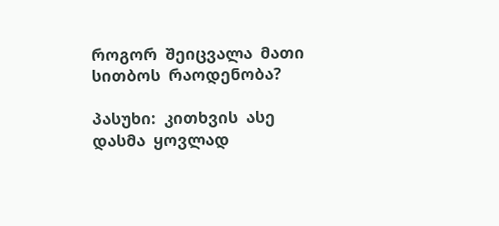როგორ  შეიცვალა  მათი  სითბოს  რაოდენობა?

პასუხი:  კითხვის  ასე დასმა  ყოვლად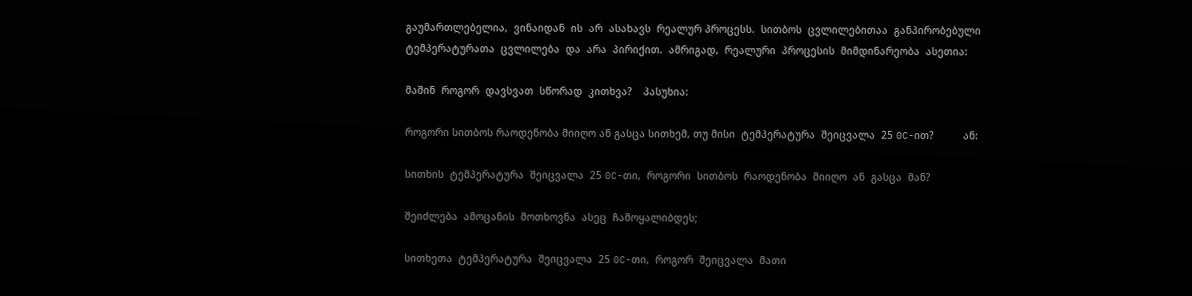გაუმართლებელია,  ვინაიდან  ის  არ  ასახავს  რეალურ პროცესს.  სითბოს  ცვლილებითაა  განპირობებული  ტემპერატურათა  ცვლილება  და  არა  პირიქით.  ამრიგად,  რეალური  პროცესის  მიმდინარეობა  ასეთია:

მაშინ  როგორ  დავსვათ  სწორად  კითხვა?    პასუხია:

როგორი სითბოს რაოდენობა მიიღო ან გასცა სითხემ, თუ მისი  ტემპერატურა  შეიცვალა  25 0C-ით?          ან:

სითხის  ტემპერატურა  შეიცვალა  25 0C-თი,  როგორი  სითბოს  რაოდენობა  მიიღო  ან  გასცა  მან?

შეიძლება  ამოცანის  მოთხოვნა  ასეც  ჩამოყალიბდეს;

სითხეთა  ტემპერატურა  შეიცვალა  25 0C-თი,  როგორ  შეიცვალა  მათი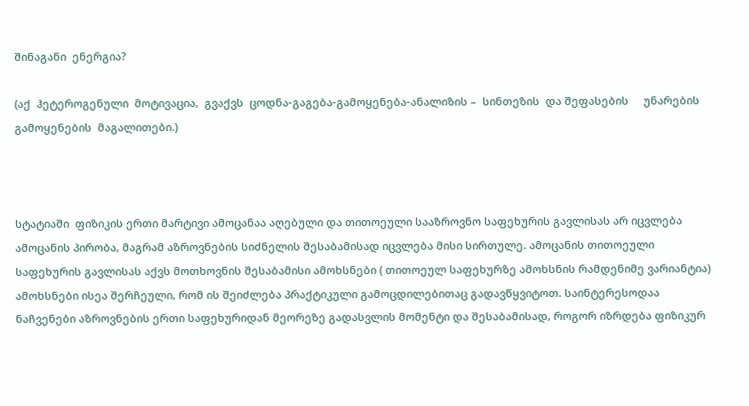შინაგანი  ენერგია?

(აქ  ჰეტეროგენული  მოტივაცია,  გვაქვს  ცოდნა-გაგება-გამოყენება-ანალიზის –  სინთეზის  და შეფასების     უნარების  გამოყენების  მაგალითები.)



სტატიაში  ფიზიკის ერთი მარტივი ამოცანაა აღებული და თითოეული სააზროვნო საფეხურის გავლისას არ იცვლება ამოცანის პირობა, მაგრამ აზროვნების სიძნელის შესაბამისად იცვლება მისი სირთულე. ამოცანის თითოეული საფეხურის გავლისას აქვს მოთხოვნის შესაბამისი ამოხსნები ( თითოეულ საფეხურზე ამოხსნის რამდენიმე ვარიანტია) ამოხსნები ისეა შერჩეული, რომ ის შეიძლება პრაქტიკული გამოცდილებითაც გადავწყვიტოთ. საინტერესოდაა ნაჩვენები აზროვნების ერთი საფეხურიდან მეორეზე გადასვლის მომენტი და შესაბამისად, როგორ იზრდება ფიზიკურ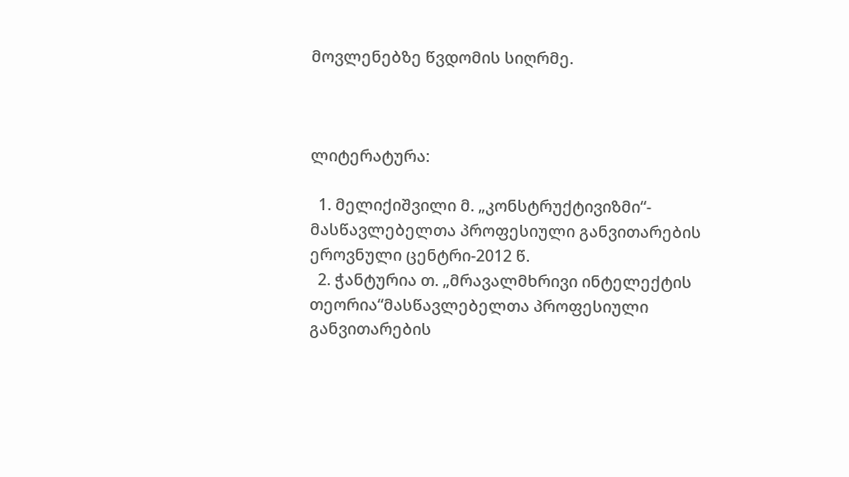მოვლენებზე წვდომის სიღრმე.



ლიტერატურა:

  1. მელიქიშვილი მ. „კონსტრუქტივიზმი“- მასწავლებელთა პროფესიული განვითარების ეროვნული ცენტრი-2012 წ.
  2. ჭანტურია თ. „მრავალმხრივი ინტელექტის თეორია“მასწავლებელთა პროფესიული განვითარების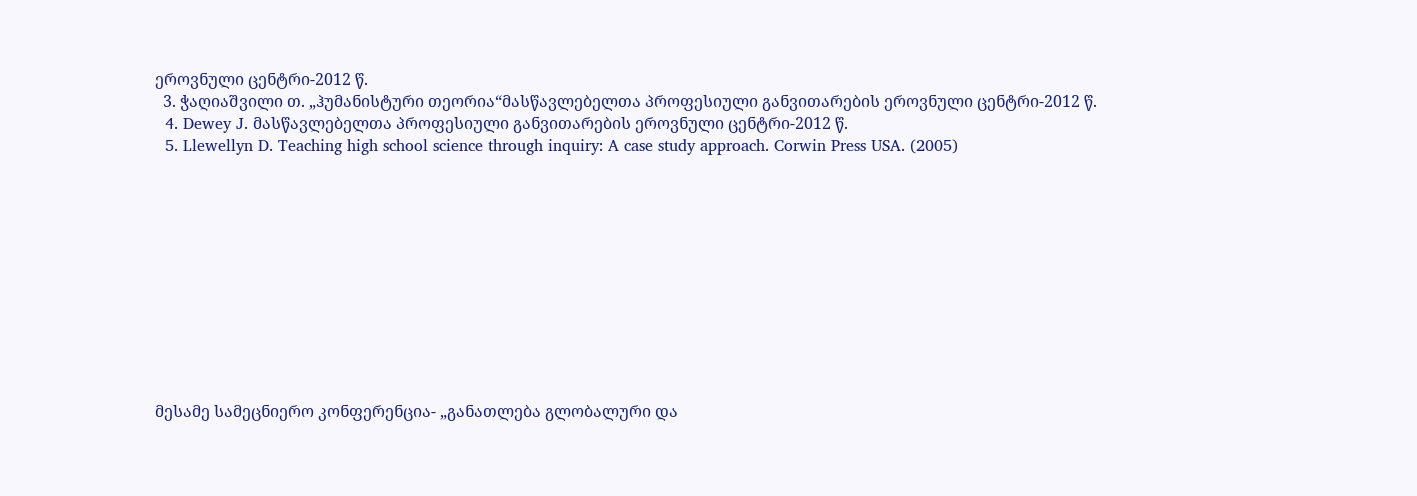ეროვნული ცენტრი-2012 წ.
  3. ჭაღიაშვილი თ. „ჰუმანისტური თეორია“მასწავლებელთა პროფესიული განვითარების ეროვნული ცენტრი-2012 წ.
  4. Dewey J. მასწავლებელთა პროფესიული განვითარების ეროვნული ცენტრი-2012 წ.
  5. Llewellyn D. Teaching high school science through inquiry: A case study approach. Corwin Press USA. (2005)











მესამე სამეცნიერო კონფერენცია- „განათლება გლობალური და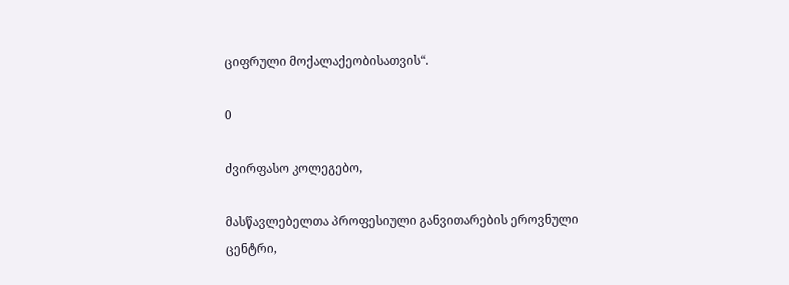ციფრული მოქალაქეობისათვის“.

0

ძვირფასო კოლეგებო,

მასწავლებელთა პროფესიული განვითარების ეროვნული ცენტრი,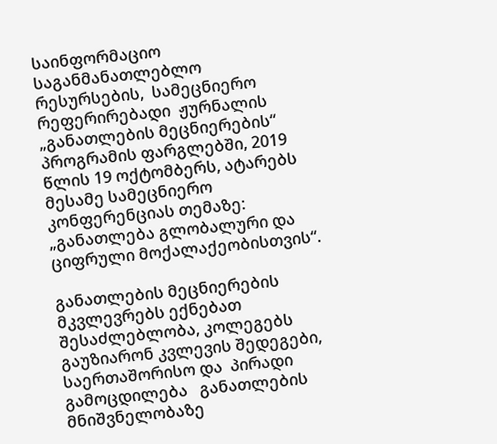საინფორმაციო საგანმანათლებლო რესურსების,  სამეცნიერო რეფერირებადი  ჟურნალის „განათლების მეცნიერების“ პროგრამის ფარგლებში, 2019 წლის 19 ოქტომბერს, ატარებს მესამე სამეცნიერო კონფერენციას თემაზე: „განათლება გლობალური და ციფრული მოქალაქეობისთვის“.

განათლების მეცნიერების მკვლევრებს ექნებათ შესაძლებლობა, კოლეგებს  გაუზიარონ კვლევის შედეგები,   საერთაშორისო და  პირადი გამოცდილება   განათლების მნიშვნელობაზე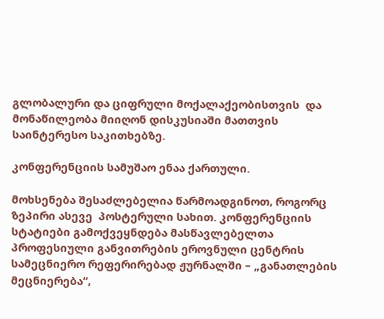გლობალური და ციფრული მოქალაქეობისთვის  და მონაწილეობა მიიღონ დისკუსიაში მათთვის საინტერესო საკითხებზე.

კონფერენციის სამუშაო ენაა ქართული.

მოხსენება შესაძლებელია წარმოადგინოთ, როგორც  ზეპირი ასევე  პოსტერული სახით. კონფერენციის სტატიები გამოქვეყნდება მასწავლებელთა პროფესიული განვითრების ეროვნული ცენტრის სამეცნიერო რეფერირებად ჟურნალში – „განათლების მეცნიერება“,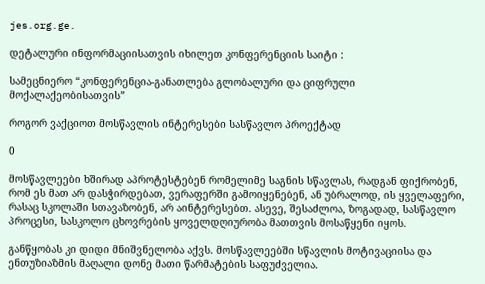jes.org.ge.

დეტალური ინფორმაციისათვის იხილეთ კონფერენციის საიტი :

სამეცნიერო “კონფერენცია-განათლება გლობალური და ციფრული მოქალაქეობისათვის”

როგორ ვაქციოთ მოსწავლის ინტერესები სასწავლო პროექტად

0

მოსწავლეები ხშირად აპროტესტებენ რომელიმე საგნის სწავლას, რადგან ფიქრობენ, რომ ეს მათ არ დასჭირდებათ, ვერაფერში გამოიყენებენ, ან უბრალოდ, ის ყველაფერი, რასაც სკოლაში სთავაზობენ, არ აინტერესებთ. ასევე, შესაძლოა, ზოგადად, სასწავლო პროცესი, სასკოლო ცხოვრების ყოველდღიურობა მათთვის მოსაწყენი იყოს.

განწყობას კი დიდი მნიშვნელობა აქვს. მოსწავლეებში სწავლის მოტივაციისა და ენთუზიაზმის მაღალი დონე მათი წარმატების საფუძველია.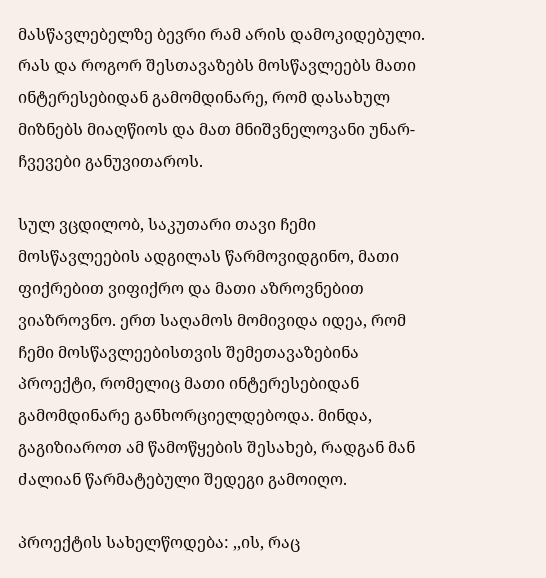მასწავლებელზე ბევრი რამ არის დამოკიდებული. რას და როგორ შესთავაზებს მოსწავლეებს მათი ინტერესებიდან გამომდინარე, რომ დასახულ მიზნებს მიაღწიოს და მათ მნიშვნელოვანი უნარ-ჩვევები განუვითაროს.

სულ ვცდილობ, საკუთარი თავი ჩემი მოსწავლეების ადგილას წარმოვიდგინო, მათი ფიქრებით ვიფიქრო და მათი აზროვნებით ვიაზროვნო. ერთ საღამოს მომივიდა იდეა, რომ ჩემი მოსწავლეებისთვის შემეთავაზებინა პროექტი, რომელიც მათი ინტერესებიდან გამომდინარე განხორციელდებოდა. მინდა, გაგიზიაროთ ამ წამოწყების შესახებ, რადგან მან ძალიან წარმატებული შედეგი გამოიღო.

პროექტის სახელწოდება: ,,ის, რაც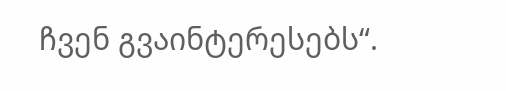ჩვენ გვაინტერესებს“.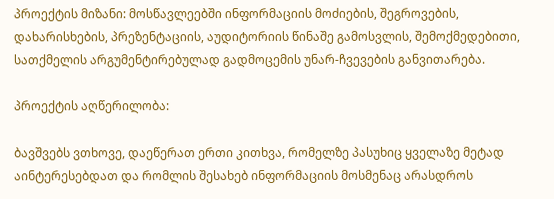პროექტის მიზანი: მოსწავლეებში ინფორმაციის მოძიების, შეგროვების, დახარისხების, პრეზენტაციის, აუდიტორიის წინაშე გამოსვლის, შემოქმედებითი, სათქმელის არგუმენტირებულად გადმოცემის უნარ-ჩვევების განვითარება.

პროექტის აღწერილობა:

ბავშვებს ვთხოვე, დაეწერათ ერთი კითხვა, რომელზე პასუხიც ყველაზე მეტად აინტერესებდათ და რომლის შესახებ ინფორმაციის მოსმენაც არასდროს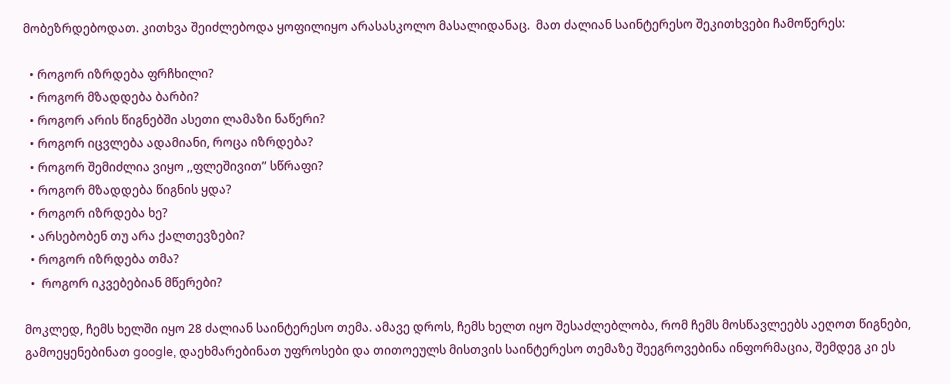მობეზრდებოდათ. კითხვა შეიძლებოდა ყოფილიყო არასასკოლო მასალიდანაც.  მათ ძალიან საინტერესო შეკითხვები ჩამოწერეს:

  • როგორ იზრდება ფრჩხილი?
  • როგორ მზადდება ბარბი?
  • როგორ არის წიგნებში ასეთი ლამაზი ნაწერი?
  • როგორ იცვლება ადამიანი, როცა იზრდება?
  • როგორ შემიძლია ვიყო ,,ფლეშივით” სწრაფი?
  • როგორ მზადდება წიგნის ყდა?
  • როგორ იზრდება ხე?
  • არსებობენ თუ არა ქალთევზები?
  • როგორ იზრდება თმა?
  •  როგორ იკვებებიან მწერები?

მოკლედ, ჩემს ხელში იყო 28 ძალიან საინტერესო თემა. ამავე დროს, ჩემს ხელთ იყო შესაძლებლობა, რომ ჩემს მოსწავლეებს აეღოთ წიგნები, გამოეყენებინათ google, დაეხმარებინათ უფროსები და თითოეულს მისთვის საინტერესო თემაზე შეეგროვებინა ინფორმაცია, შემდეგ კი ეს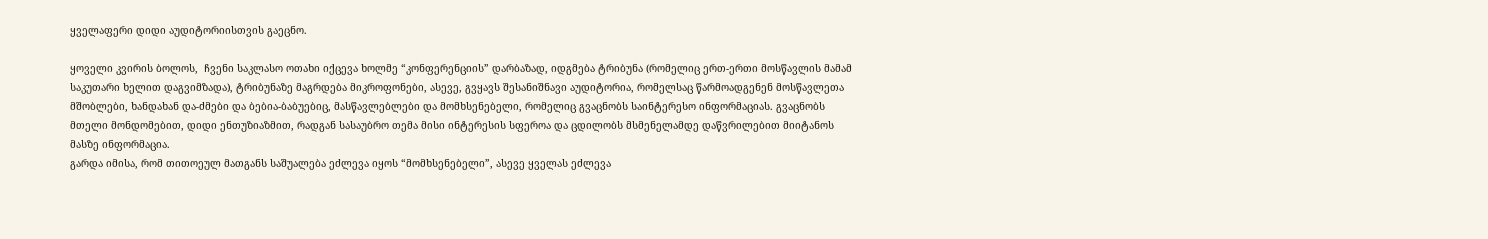ყველაფერი დიდი აუდიტორიისთვის გაეცნო.

ყოველი კვირის ბოლოს,  ჩვენი საკლასო ოთახი იქცევა ხოლმე “კონფერენციის” დარბაზად, იდგმება ტრიბუნა (რომელიც ერთ-ერთი მოსწავლის მამამ საკუთარი ხელით დაგვიმზადა), ტრიბუნაზე მაგრდება მიკროფონები, ასევე, გვყავს შესანიშნავი აუდიტორია, რომელსაც წარმოადგენენ მოსწავლეთა მშობლები, ხანდახან და-ძმები და ბებია-ბაბუებიც, მასწავლებლები და მომხსენებელი, რომელიც გვაცნობს საინტერესო ინფორმაციას. გვაცნობს მთელი მონდომებით, დიდი ენთუზიაზმით, რადგან სასაუბრო თემა მისი ინტერესის სფეროა და ცდილობს მსმენელამდე დაწვრილებით მიიტანოს მასზე ინფორმაცია.
გარდა იმისა, რომ თითოეულ მათგანს საშუალება ეძლევა იყოს “მომხსენებელი”, ასევე ყველას ეძლევა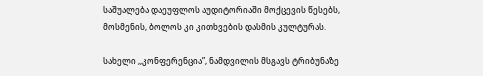საშუალება დაეუფლოს აუდიტორიაში მოქცევის წესებს, მოსმენის, ბოლოს კი კითხვების დასმის კულტურას.

სახელი ,,კონფერენცია”, ნამდვილის მსგავს ტრიბუნაზე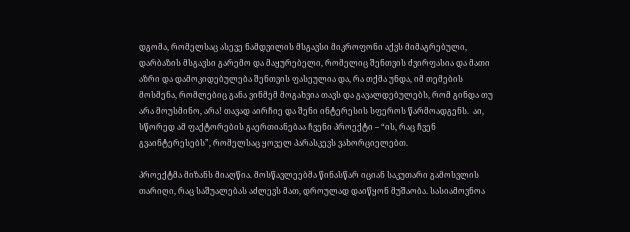დგომა, რომელსაც ასევე ნამდვილის მსგავსი მიკროფონი აქვს მიმაგრებული, დარბაზის მსგავსი გარემო და მაყურებელი, რომელიც შენთვის ძვირფასია და მათი აზრი და დამოკიდებულება შენთვის ფასეულია და, რა თქმა უნდა, იმ თემების მოსმენა, რომლებიც განა ვინმემ მოგახვია თავს და გავალდებულებს, რომ გინდა თუ არა მოუსმინო, არა! თავად აირჩიე და შენი ინტერესის სფეროს წარმოადგენს.  აი, სწორედ ამ ფაქტორების გაერთიანებაა ჩვენი პროექტი – “ის, რაც ჩვენ გვაინტერესებს”, რომელსაც ყოველ პარასკევს ვახორციელებთ.

პროექტმა მიზანს მიაღწია. მოსწავლეებმა წინასწარ იციან საკუთარი გამოსვლის თარიღი, რაც საშუალებას აძლევს მათ, დროულად დაიწყონ მუშაობა. სასიამოვნოა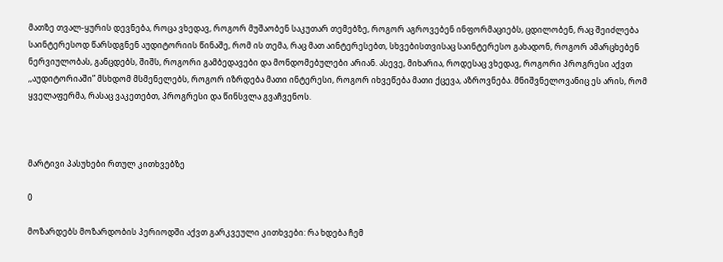მათზე თვალ-ყურის დევნება, როცა ვხედავ, როგორ მუშაობენ საკუთარ თემებზე, როგორ აგროვებენ ინფორმაციებს, ცდილობენ, რაც შეიძლება საინტერესოდ წარსდგნენ აუდიტორიის წინაშე, რომ ის თემა, რაც მათ აინტერესებთ, სხვებისთვისაც საინტერესო გახადონ, როგორ ამარცხებენ ნერვიულობას, განცდებს, შიშს, როგორი გამბედავები და მონდომებულები არიან. ასევე, მიხარია, როდესაც ვხედავ, როგორი პროგრესი აქვთ ,,აუდიტორიაში” მსხდომ მსმენელებს, როგორ იზრდება მათი ინტერესი, როგორ იხვეწება მათი ქცევა, აზროვნება. მნიშვნელოვანიც ეს არის, რომ ყველაფერმა, რასაც ვაკეთებთ, პროგრესი და წინსვლა გვაჩვენოს.



მარტივი პასუხები რთულ კითხვებზე

0

მოზარდებს მოზარდობის პერიოდში აქვთ გარკვეული კითხვები: რა ხდება ჩემ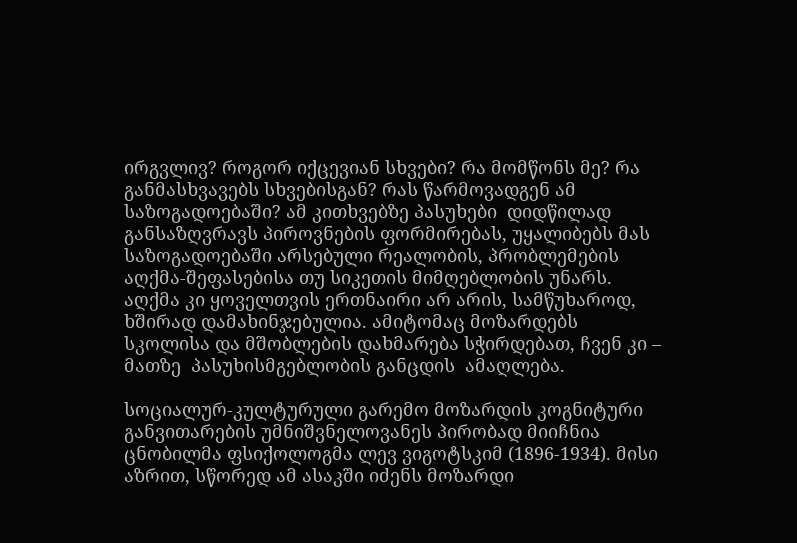ირგვლივ? როგორ იქცევიან სხვები? რა მომწონს მე? რა განმასხვავებს სხვებისგან? რას წარმოვადგენ ამ საზოგადოებაში? ამ კითხვებზე პასუხები  დიდწილად განსაზღვრავს პიროვნების ფორმირებას, უყალიბებს მას საზოგადოებაში არსებული რეალობის, პრობლემების აღქმა-შეფასებისა თუ სიკეთის მიმღებლობის უნარს. აღქმა კი ყოველთვის ერთნაირი არ არის, სამწუხაროდ, ხშირად დამახინჯებულია. ამიტომაც მოზარდებს სკოლისა და მშობლების დახმარება სჭირდებათ, ჩვენ კი – მათზე  პასუხისმგებლობის განცდის  ამაღლება.

სოციალურ-კულტურული გარემო მოზარდის კოგნიტური განვითარების უმნიშვნელოვანეს პირობად მიიჩნია ცნობილმა ფსიქოლოგმა ლევ ვიგოტსკიმ (1896-1934). მისი აზრით, სწორედ ამ ასაკში იძენს მოზარდი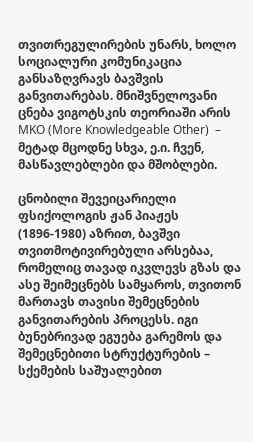თვითრეგულირების უნარს, ხოლო სოციალური კომუნიკაცია განსაზღვრავს ბავშვის განვითარებას. მნიშვნელოვანი ცნება ვიგოტსკის თეორიაში არის MKO (More Knowledgeable Other)  – მეტად მცოდნე სხვა, ე.ი. ჩვენ, მასწავლებლები და მშობლები.

ცნობილი შევეიცარიელი ფსიქოლოგის ჟან პიაჟეს (1896-1980) აზრით, ბავშვი თვითმოტივირებული არსებაა, რომელიც თავად იკვლევს გზას და ასე შეიმეცნებს სამყაროს, თვითონ მართავს თავისი შემეცნების განვითარების პროცესს. იგი ბუნებრივად ეგუება გარემოს და შემეცნებითი სტრუქტურების – სქემების საშუალებით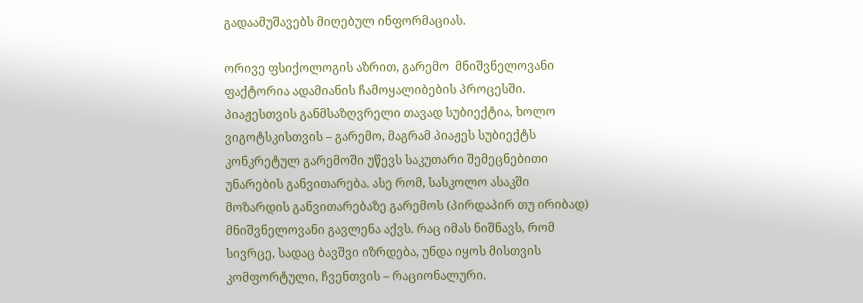გადაამუშავებს მიღებულ ინფორმაციას.

ორივე ფსიქოლოგის აზრით, გარემო  მნიშვნელოვანი ფაქტორია ადამიანის ჩამოყალიბების პროცესში. პიაჟესთვის განმსაზღვრელი თავად სუბიექტია, ხოლო ვიგოტსკისთვის – გარემო, მაგრამ პიაჟეს სუბიექტს კონკრეტულ გარემოში უწევს საკუთარი შემეცნებითი უნარების განვითარება. ასე რომ, სასკოლო ასაკში მოზარდის განვითარებაზე გარემოს (პირდაპირ თუ ირიბად) მნიშვნელოვანი გავლენა აქვს. რაც იმას ნიშნავს, რომ სივრცე, სადაც ბავშვი იზრდება, უნდა იყოს მისთვის კომფორტული, ჩვენთვის – რაციონალური.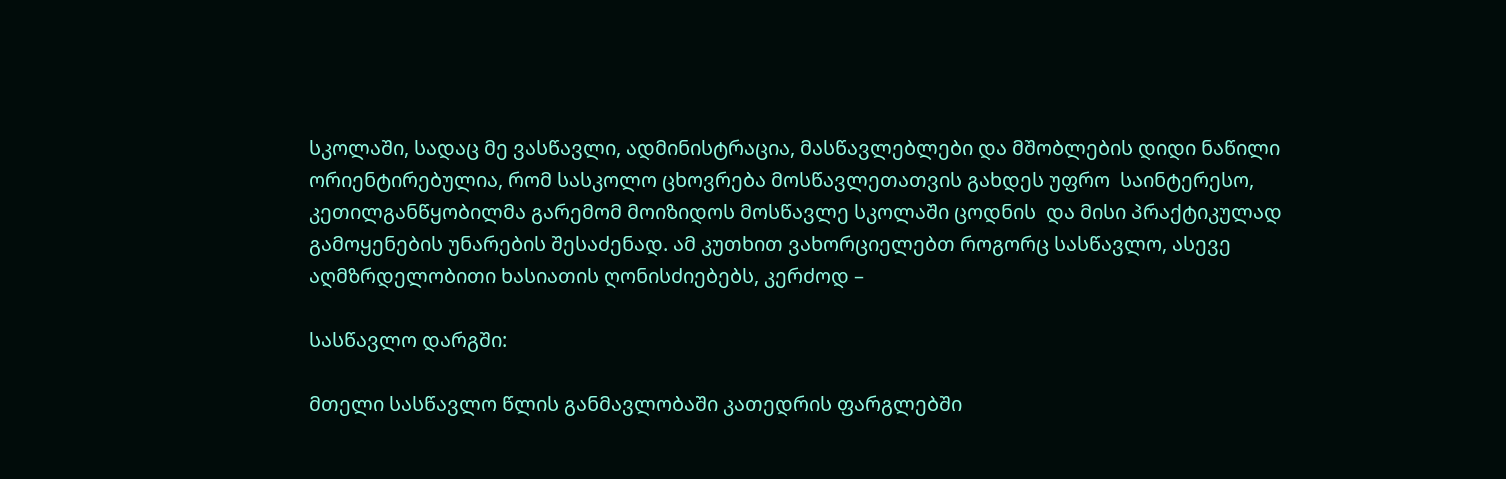სკოლაში, სადაც მე ვასწავლი, ადმინისტრაცია, მასწავლებლები და მშობლების დიდი ნაწილი ორიენტირებულია, რომ სასკოლო ცხოვრება მოსწავლეთათვის გახდეს უფრო  საინტერესო, კეთილგანწყობილმა გარემომ მოიზიდოს მოსწავლე სკოლაში ცოდნის  და მისი პრაქტიკულად გამოყენების უნარების შესაძენად. ამ კუთხით ვახორციელებთ როგორც სასწავლო, ასევე აღმზრდელობითი ხასიათის ღონისძიებებს, კერძოდ –

სასწავლო დარგში:

მთელი სასწავლო წლის განმავლობაში კათედრის ფარგლებში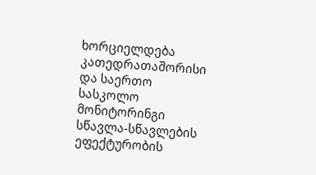ხორციელდება კათედრათაშორისი და საერთო სასკოლო მონიტორინგი სწავლა-სწავლების ეფექტურობის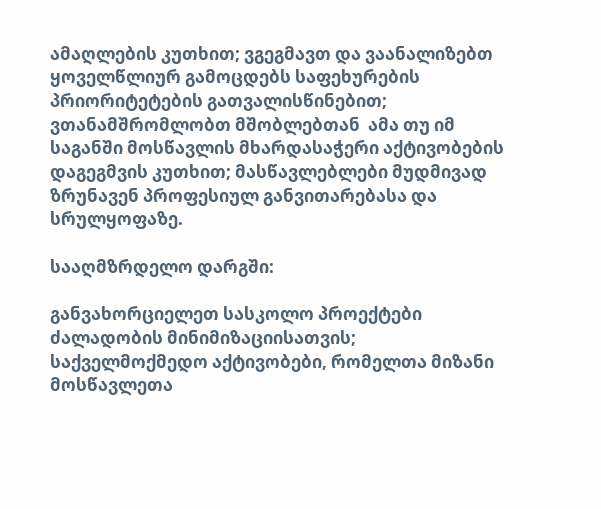ამაღლების კუთხით; ვგეგმავთ და ვაანალიზებთ ყოველწლიურ გამოცდებს საფეხურების პრიორიტეტების გათვალისწინებით;  ვთანამშრომლობთ მშობლებთან  ამა თუ იმ საგანში მოსწავლის მხარდასაჭერი აქტივობების დაგეგმვის კუთხით; მასწავლებლები მუდმივად ზრუნავენ პროფესიულ განვითარებასა და სრულყოფაზე.

სააღმზრდელო დარგში:

განვახორციელეთ სასკოლო პროექტები ძალადობის მინიმიზაციისათვის; საქველმოქმედო აქტივობები, რომელთა მიზანი მოსწავლეთა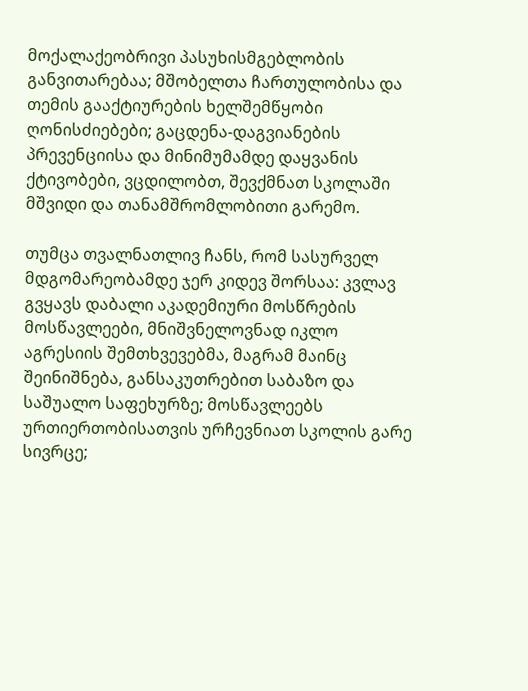მოქალაქეობრივი პასუხისმგებლობის განვითარებაა; მშობელთა ჩართულობისა და თემის გააქტიურების ხელშემწყობი ღონისძიებები; გაცდენა-დაგვიანების პრევენციისა და მინიმუმამდე დაყვანის ქტივობები, ვცდილობთ, შევქმნათ სკოლაში მშვიდი და თანამშრომლობითი გარემო.

თუმცა თვალნათლივ ჩანს, რომ სასურველ მდგომარეობამდე ჯერ კიდევ შორსაა: კვლავ გვყავს დაბალი აკადემიური მოსწრების მოსწავლეები, მნიშვნელოვნად იკლო აგრესიის შემთხვევებმა, მაგრამ მაინც შეინიშნება, განსაკუთრებით საბაზო და საშუალო საფეხურზე; მოსწავლეებს ურთიერთობისათვის ურჩევნიათ სკოლის გარე სივრცე;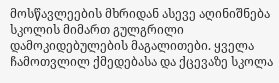მოსწავლეების მხრიდან ასევე აღინიშნება სკოლის მიმართ გულგრილი დამოკიდებულების მაგალითები. ყველა ჩამოთვლილ ქმედებასა და ქცევაზე სკოლა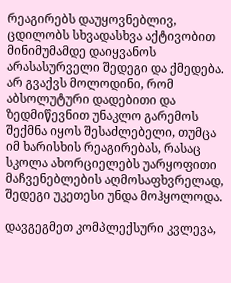რეაგირებს დაუყოვნებლივ, ცდილობს სხვადასხვა აქტივობით მინიმუმამდე დაიყვანოს არასასურველი შედეგი და ქმედება. არ გვაქვს მოლოდინი, რომ აბსოლუტური დადებითი და ზედმიწევნით უნაკლო გარემოს შექმნა იყოს შესაძლებელი, თუმცა იმ ხარისხის რეაგირებას, რასაც სკოლა ახორციელებს უარყოფითი მაჩვენებლების აღმოსაფხვრელად, შედეგი უკეთესი უნდა მოჰყოლოდა.

დავგეგმეთ კომპლექსური კვლევა,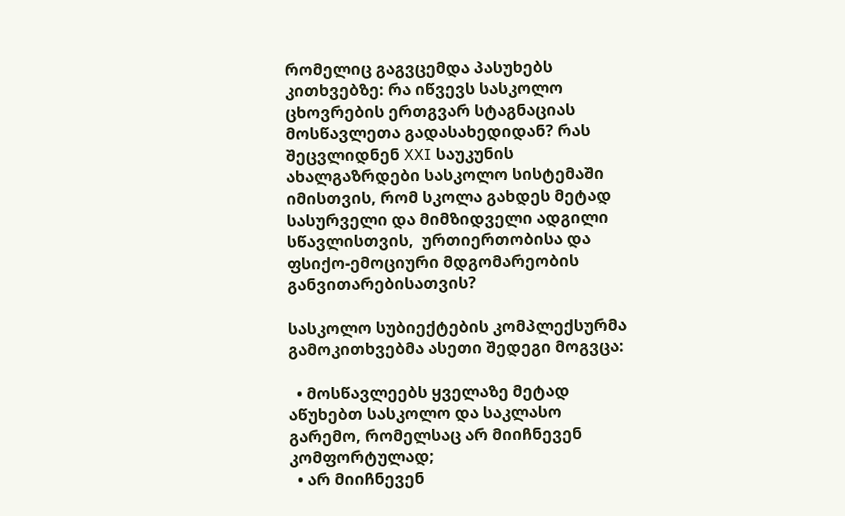რომელიც გაგვცემდა პასუხებს კითხვებზე: რა იწვევს სასკოლო ცხოვრების ერთგვარ სტაგნაციას მოსწავლეთა გადასახედიდან? რას შეცვლიდნენ XXI საუკუნის ახალგაზრდები სასკოლო სისტემაში იმისთვის, რომ სკოლა გახდეს მეტად სასურველი და მიმზიდველი ადგილი სწავლისთვის,  ურთიერთობისა და ფსიქო-ემოციური მდგომარეობის განვითარებისათვის?

სასკოლო სუბიექტების კომპლექსურმა გამოკითხვებმა ასეთი შედეგი მოგვცა:

  • მოსწავლეებს ყველაზე მეტად აწუხებთ სასკოლო და საკლასო გარემო, რომელსაც არ მიიჩნევენ კომფორტულად;
  • არ მიიჩნევენ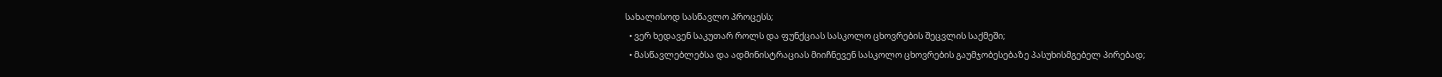სახალისოდ სასწავლო პროცესს;
  • ვერ ხედავენ საკუთარ როლს და ფუნქციას სასკოლო ცხოვრების შეცვლის საქმეში;
  • მასწავლებლებსა და ადმინისტრაციას მიიჩნევენ სასკოლო ცხოვრების გაუმჯობესებაზე პასუხისმგებელ პირებად;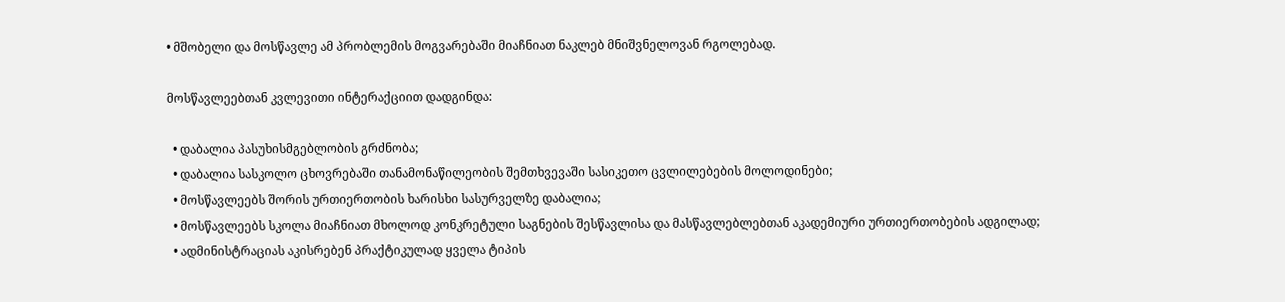• მშობელი და მოსწავლე ამ პრობლემის მოგვარებაში მიაჩნიათ ნაკლებ მნიშვნელოვან რგოლებად.

მოსწავლეებთან კვლევითი ინტერაქციით დადგინდა:

  • დაბალია პასუხისმგებლობის გრძნობა;
  • დაბალია სასკოლო ცხოვრებაში თანამონაწილეობის შემთხვევაში სასიკეთო ცვლილებების მოლოდინები;
  • მოსწავლეებს შორის ურთიერთობის ხარისხი სასურველზე დაბალია;
  • მოსწავლეებს სკოლა მიაჩნიათ მხოლოდ კონკრეტული საგნების შესწავლისა და მასწავლებლებთან აკადემიური ურთიერთობების ადგილად;
  • ადმინისტრაციას აკისრებენ პრაქტიკულად ყველა ტიპის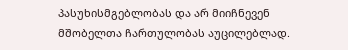პასუხისმგებლობას და არ მიიჩნევენ მშობელთა ჩართულობას აუცილებლად.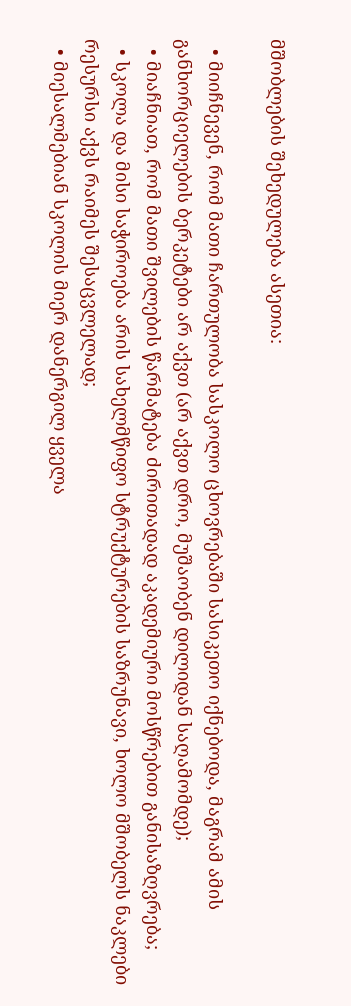მშობლების შეხედულება ასეთია:

  • მიიჩნევენ, რომ მათი ჩართულობა სასკოლო ცხოვრებაში სასიკეთო იქნებოდა, მაგრამ ამის განხორციელების ბერკეტები არ აქვთ (არ აქვთ დრო, მუშაობენ დილიდან საღამომდე);
  • მიაჩნიათ, რომ მათი შვილების წარმატება ძირითადად აკადემიური მოსწრებით განისაზღვრება;
  • სკოლა და მისი საჭიროება არის სახელმწიფო სტრუქტურების საზრუნავი, ხოლო მშობელს ნაკლები რესურსი აქვს რაიმეს შესაცვლელად;
  • მიესალმებიან სკოლის მიერ დანერგილ ყველა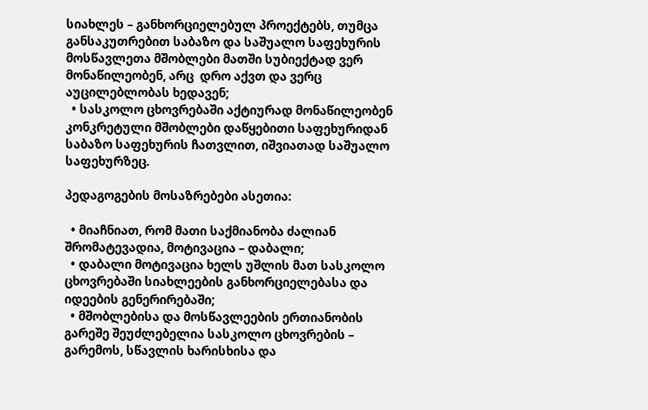სიახლეს – განხორციელებულ პროექტებს, თუმცა განსაკუთრებით საბაზო და საშუალო საფეხურის მოსწავლეთა მშობლები მათში სუბიექტად ვერ მონაწილეობენ, არც  დრო აქვთ და ვერც აუცილებლობას ხედავენ;
  • სასკოლო ცხოვრებაში აქტიურად მონაწილეობენ კონკრეტული მშობლები დაწყებითი საფეხურიდან საბაზო საფეხურის ჩათვლით, იშვიათად საშუალო საფეხურზეც.

პედაგოგების მოსაზრებები ასეთია:

  • მიაჩნიათ, რომ მათი საქმიანობა ძალიან შრომატევადია, მოტივაცია – დაბალი;
  • დაბალი მოტივაცია ხელს უშლის მათ სასკოლო ცხოვრებაში სიახლეების განხორციელებასა და იდეების გენერირებაში;
  • მშობლებისა და მოსწავლეების ერთიანობის გარეშე შეუძლებელია სასკოლო ცხოვრების – გარემოს, სწავლის ხარისხისა და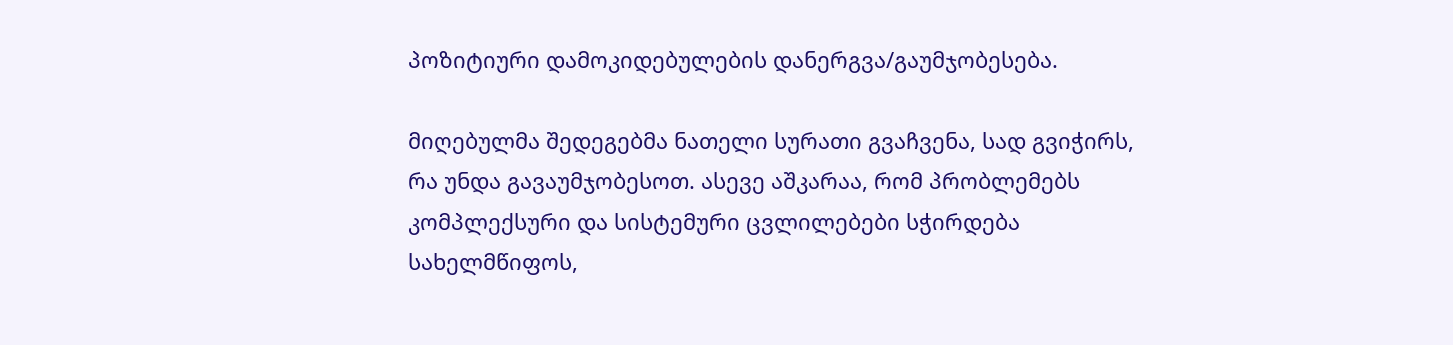პოზიტიური დამოკიდებულების დანერგვა/გაუმჯობესება.

მიღებულმა შედეგებმა ნათელი სურათი გვაჩვენა, სად გვიჭირს, რა უნდა გავაუმჯობესოთ. ასევე აშკარაა, რომ პრობლემებს კომპლექსური და სისტემური ცვლილებები სჭირდება სახელმწიფოს,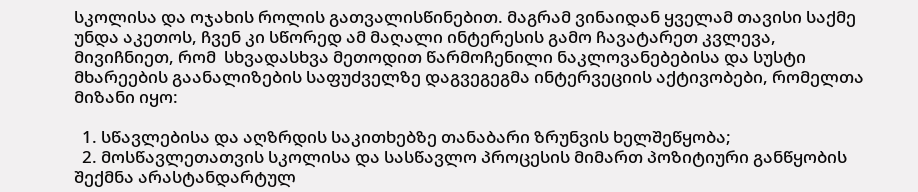სკოლისა და ოჯახის როლის გათვალისწინებით. მაგრამ ვინაიდან ყველამ თავისი საქმე უნდა აკეთოს, ჩვენ კი სწორედ ამ მაღალი ინტერესის გამო ჩავატარეთ კვლევა, მივიჩნიეთ, რომ  სხვადასხვა მეთოდით წარმოჩენილი ნაკლოვანებებისა და სუსტი მხარეების გაანალიზების საფუძველზე დაგვეგეგმა ინტერვეციის აქტივობები, რომელთა მიზანი იყო:

  1. სწავლებისა და აღზრდის საკითხებზე თანაბარი ზრუნვის ხელშეწყობა;
  2. მოსწავლეთათვის სკოლისა და სასწავლო პროცესის მიმართ პოზიტიური განწყობის შექმნა არასტანდარტულ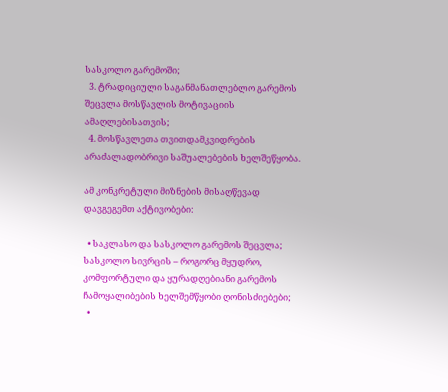სასკოლო გარემოში;
  3. ტრადიციული საგანმანათლებლო გარემოს შეცვლა მოსწავლის მოტივაციის ამაღლებისათვის;
  4. მოსწავლეთა თვითდამკვიდრების არაძალადობრივი საშუალებების ხელშეწყობა.

ამ კონკრეტული მიზნების მისაღწევად დავგეგემთ აქტივობები:

  • საკლასო და სასკოლო გარემოს შეცვლა; სასკოლო სივრცის – როგორც მყუდრო, კომფორტული და ყურადღებიანი გარემოს ჩამოყალიბების ხელშემწყობი ღონისძიებები;
  •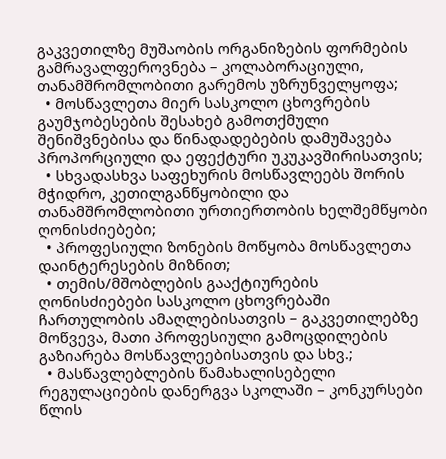გაკვეთილზე მუშაობის ორგანიზების ფორმების გამრავალფეროვნება – კოლაბორაციული, თანამშრომლობითი გარემოს უზრუნველყოფა;
  • მოსწავლეთა მიერ სასკოლო ცხოვრების გაუმჯობესების შესახებ გამოთქმული შენიშვნებისა და წინადადებების დამუშავება პროპორციული და ეფექტური უკუკავშირისათვის;
  • სხვადასხვა საფეხურის მოსწავლეებს შორის მჭიდრო, კეთილგანწყობილი და თანამშრომლობითი ურთიერთობის ხელშემწყობი ღონისძიებები;
  • პროფესიული ზონების მოწყობა მოსწავლეთა დაინტერესების მიზნით;
  • თემის/მშობლების გააქტიურების ღონისძიებები სასკოლო ცხოვრებაში ჩართულობის ამაღლებისათვის – გაკვეთილებზე მოწვევა, მათი პროფესიული გამოცდილების გაზიარება მოსწავლეებისათვის და სხვ.;
  • მასწავლებლების წამახალისებელი რეგულაციების დანერგვა სკოლაში – კონკურსები წლის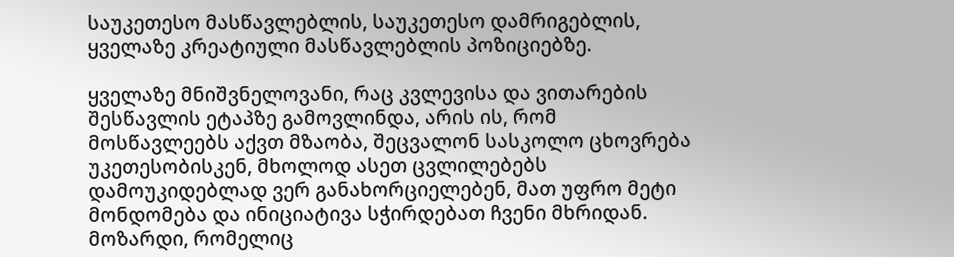საუკეთესო მასწავლებლის, საუკეთესო დამრიგებლის, ყველაზე კრეატიული მასწავლებლის პოზიციებზე.

ყველაზე მნიშვნელოვანი, რაც კვლევისა და ვითარების შესწავლის ეტაპზე გამოვლინდა, არის ის, რომ მოსწავლეებს აქვთ მზაობა, შეცვალონ სასკოლო ცხოვრება უკეთესობისკენ, მხოლოდ ასეთ ცვლილებებს დამოუკიდებლად ვერ განახორციელებენ, მათ უფრო მეტი მონდომება და ინიციატივა სჭირდებათ ჩვენი მხრიდან. მოზარდი, რომელიც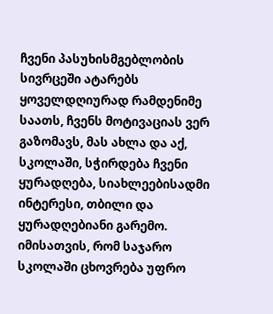ჩვენი პასუხისმგებლობის სივრცეში ატარებს ყოველდღიურად რამდენიმე საათს, ჩვენს მოტივაციას ვერ გაზომავს, მას ახლა და აქ, სკოლაში, სჭირდება ჩვენი ყურადღება, სიახლეებისადმი ინტერესი, თბილი და ყურადღებიანი გარემო. იმისათვის, რომ საჯარო სკოლაში ცხოვრება უფრო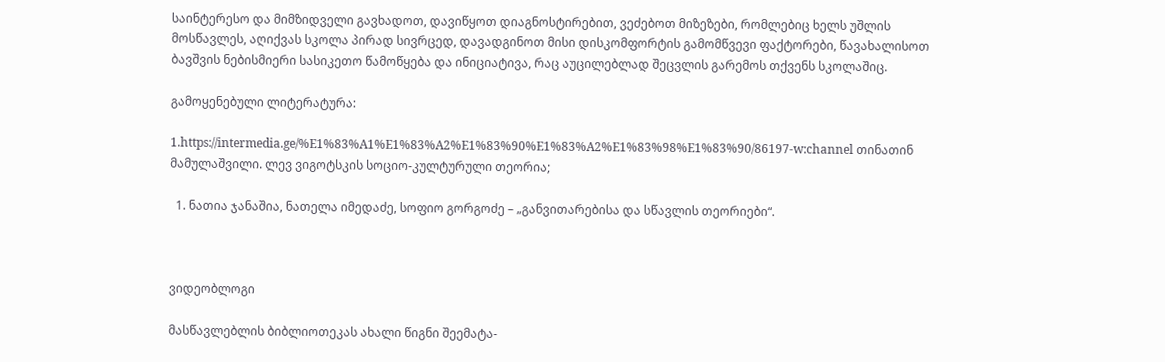საინტერესო და მიმზიდველი გავხადოთ, დავიწყოთ დიაგნოსტირებით, ვეძებოთ მიზეზები, რომლებიც ხელს უშლის მოსწავლეს, აღიქვას სკოლა პირად სივრცედ, დავადგინოთ მისი დისკომფორტის გამომწვევი ფაქტორები, წავახალისოთ ბავშვის ნებისმიერი სასიკეთო წამოწყება და ინიციატივა, რაც აუცილებლად შეცვლის გარემოს თქვენს სკოლაშიც.

გამოყენებული ლიტერატურა:

1.https://intermedia.ge/%E1%83%A1%E1%83%A2%E1%83%90%E1%83%A2%E1%83%98%E1%83%90/86197-w:channel თინათინ მამულაშვილი. ლევ ვიგოტსკის სოციო-კულტურული თეორია;

  1. ნათია ჯანაშია, ნათელა იმედაძე, სოფიო გორგოძე – „განვითარებისა და სწავლის თეორიები“.



ვიდეობლოგი

მასწავლებლის ბიბლიოთეკას ახალი წიგნი შეემატა-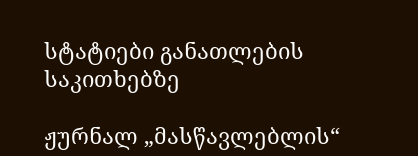სტატიები განათლების საკითხებზე

ჟურნალ „მასწავლებლის“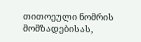თითოეული ნომრის მომზადებისას,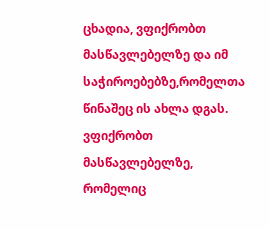ცხადია, ვფიქრობთ მასწავლებელზე და იმ საჭიროებებზე,რომელთა წინაშეც ის ახლა დგას. ვფიქრობთ მასწავლებელზე, რომელიც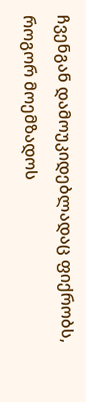ჩვენგან დამოუკიდებლადაც ფიქრობს, როგორ მოემზადოს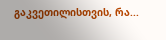გაკვეთილისთვის, რა...